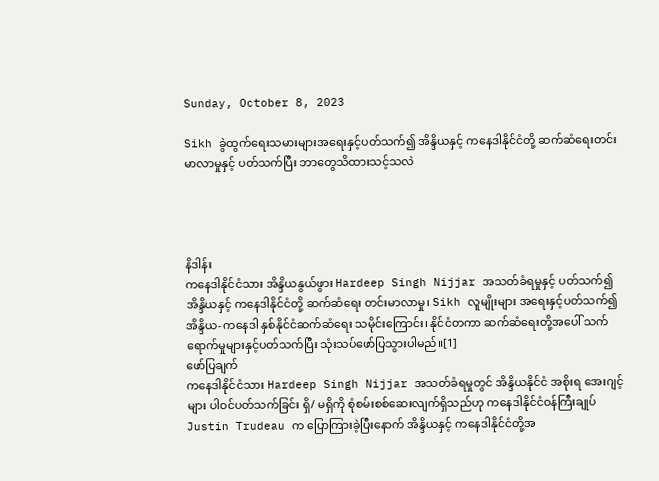Sunday, October 8, 2023

Sikh ခွဲထွက်ရေးသမားများအရေးနှင့်ပတ်သက်၍ အိန္ဒိယနှင့် ကနေဒါနိုင်ငံတို့ ဆက်ဆံရေးတင်းမာလာမှုနှင့် ပတ်သက်ပြီး ဘာတွေသိထားသင့်သလဲ




နိဒါန်း
ကနေဒါနိုင်ငံသား အိန္ဒိယနွယ်ဖွား Hardeep Singh Nijjar အသတ်ခံရမှုနှင့် ပတ်သက်၍ အိန္ဒိယနှင့် ကနေဒါနိုင်ငံတို့ ဆက်ဆံရေး တင်းမာလာမှု၊ Sikh လူမျိုးများ အရေးနှင့်ပတ်သက်၍ အိန္ဒိယ-ကနေဒါ နှစ်နိုင်ငံဆက်ဆံရေး သမိုင်းကြောင်း၊ နိုင်ငံတကာ ဆက်ဆံရေးတို့အပေါ် သက်ရောက်မှုများနှင့်ပတ်သက်ပြီး သုံးသပ်ဖော်ပြသွားပါမည်။[1]
ဖော်ပြချက်
ကနေဒါနိုင်ငံသား Hardeep Singh Nijjar အသတ်ခံရမှုတွင် အိန္ဒိယနိုင်ငံ အစိုးရ အေးဂျင့်များ ပါဝင်ပတ်သက်ခြင်း ရှိ/ မရှိကို စုံစမ်းစစ်ဆေးလျက်ရှိသည်ဟု ကနေဒါနိုင်ငံဝန်ကြီးချုပ် Justin Trudeau က ပြောကြားခဲ့ပြီးနောက် အိန္ဒိယနှင့် ကနေဒါနိုင်ငံတို့အ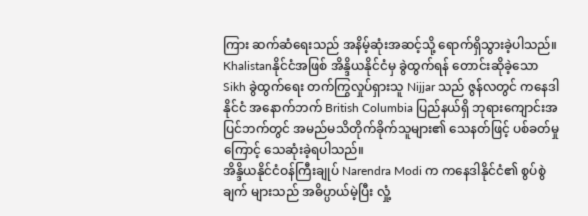ကြား ဆက်ဆံရေးသည် အနိမ့်ဆုံးအဆင့်သို့ ရောက်ရှိသွားခဲ့ပါသည်။ Khalistanနိုင်ငံအဖြစ် အိန္ဒိယနိုင်ငံမှ ခွဲထွက်ရန် တောင်းဆိုခဲ့သော Sikh ခွဲထွက်ရေး တက်ကြွလှုပ်ရှားသူ Nijjar သည် ဇွန်လတွင် ကနေဒါနိုင်ငံ အနောက်ဘက် British Columbia ပြည်နယ်ရှိ ဘုရားကျောင်းအပြင်ဘက်တွင် အမည်မသိတိုက်ခိုက်သူများ၏ သေနတ်ဖြင့် ပစ်ခတ်မှုကြောင့် သေဆုံးခဲ့ရပါသည်။
အိန္ဒိယနိုင်ငံဝန်ကြီးချုပ် Narendra Modi က ကနေဒါနိုင်ငံ၏ စွပ်စွဲချက် များသည် အဓိပ္ပာယ်မဲ့ပြီး လှုံ့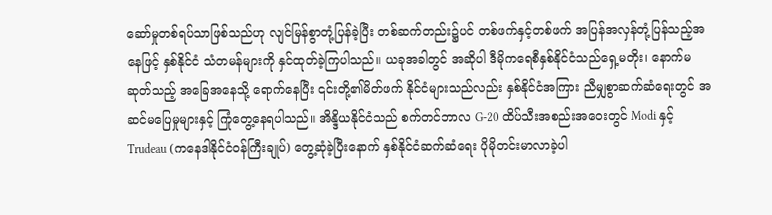ဆော်မှုတစ်ရပ်သာဖြစ်သည်ဟု လျင်မြန်စွာတုံ့ပြန်ခဲ့ပြီး တစ်ဆက်တည်း၌ပင် တစ်ဖက်နှင့်တစ်ဖက် အပြန်အလှန်တုံ့ပြန်သည့်အနေဖြင့် နှစ်နိုင်ငံ သံတမန်များကို နှင်ထုတ်ခဲ့ကြပါသည်။ ယခုအခါတွင် အဆိုပါ ဒီမိုကရေစီနှစ်နိုင်ငံသည်ရှေ့မတိုး၊ နောက်မဆုတ်သည့် အခြေအနေသို့ ရောက်နေပြီး ၎င်းတို့၏မိတ်ဖက် နိုင်ငံများသည်လည်း နှစ်နိုင်ငံအကြား ညီမျှစွာဆက်ဆံရေးတွင် အဆင်မပြေမှုများနှင့် ကြုံတွေ့နေရပါသည်။ အိန္ဒိယနိုင်ငံသည် စက်တင်ဘာလ G-20 ထိပ်သီးအစည်းအဝေးတွင် Modi နှင့် Trudeau (ကနေဒါနိုင်ငံဝန်ကြီးချုပ်) တွေ့ဆုံခဲ့ပြီးနောက် နှစ်နိုင်ငံဆက်ဆံရေး ပိုမိုတင်းမာလာခဲ့ပါ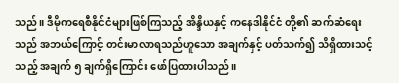သည်။ ဒီမိုကရေစီနိုင်ငံများဖြစ်ကြသည့် အိန္ဒိယနှင့် ကနေဒါနိုင်ငံ တို့၏ ဆက်ဆံရေးသည် အဘယ်ကြောင့် တင်းမာလာရသည်ဟူသော အချက်နှင့် ပတ်သက်၍ သိရှိထားသင့်သည့် အချက် ၅ ချက်ရှိကြောင်း ဖော်ပြထားပါသည်။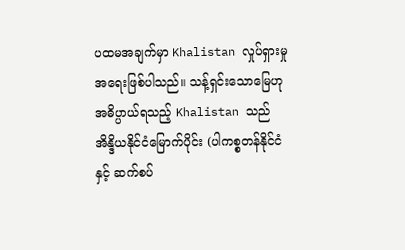ပထမအချက်မှာ Khalistan လှုပ်ရှားမှုအရေးဖြစ်ပါသည်။ သန့်ရှင်းသောမြေဟု အဓိပ္ပာယ်ရသည့် Khalistan သည် အိန္ဒိယနိုင်ငံမြောက်ပိုင်း (ပါကစ္စတန်နိုင်ငံနှင့် ဆက်စပ်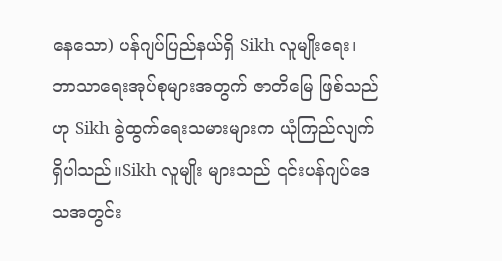နေသော) ပန်ဂျပ်ပြည်နယ်ရှိ Sikh လူမျိုးရေး၊ ဘာသာရေးအုပ်စုများအတွက် ဇာတိမြေ ဖြစ်သည်ဟု Sikh ခွဲထွက်ရေးသမားများက ယုံကြည်လျက်ရှိပါသည်။Sikh လူမျိုး များသည် ၎င်းပန်ဂျပ်ဒေသအတွင်း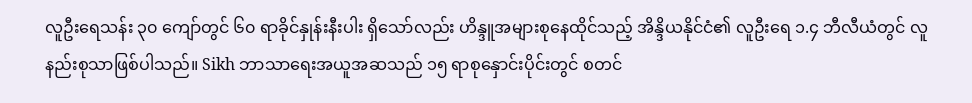လူဦးရေသန်း ၃၀ ကျော်တွင် ၆၀ ရာခိုင်နှုန်းနီးပါး ရှိသော်လည်း ဟိန္ဒူအများစုနေထိုင်သည့် အိန္ဒိယနိုင်ငံ၏ လူဦးရေ ၁.၄ ဘီလီယံတွင် လူနည်းစုသာဖြစ်ပါသည်။ Sikh ဘာသာရေးအယူအဆသည် ၁၅ ရာစုနှောင်းပိုင်းတွင် စတင်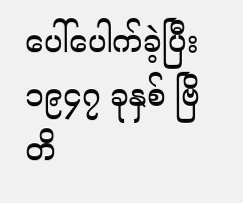ပေါ်ပေါက်ခဲ့ပြီး ၁၉၄၇ ခုနှစ် ဗြိတိ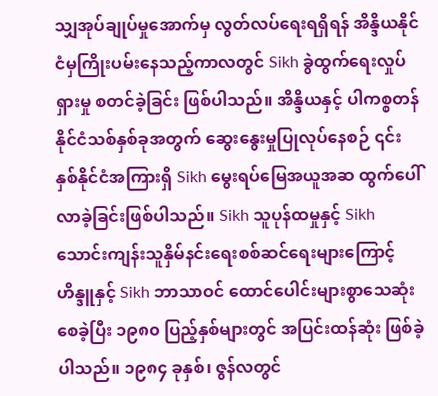သျှအုပ်ချုပ်မှုအောက်မှ လွတ်လပ်ရေးရရှိရန် အိန္ဒိယနိုင်ငံမှကြိုးပမ်းနေသည့်ကာလတွင် Sikh ခွဲထွက်ရေးလှုပ်ရှားမှု စတင်ခဲ့ခြင်း ဖြစ်ပါသည်။ အိန္ဒိယနှင့် ပါကစ္စတန် နိုင်ငံသစ်နှစ်ခုအတွက် ဆွေးနွေးမှုပြုလုပ်နေစဉ် ၎င်းနှစ်နိုင်ငံအကြားရှိ Sikh မွေးရပ်မြေအယူအဆ ထွက်ပေါ်လာခဲ့ခြင်းဖြစ်ပါသည်။ Sikh သူပုန်ထမှုနှင့် Sikh သောင်းကျန်းသူနှိမ်နင်းရေးစစ်ဆင်ရေးများကြောင့် ဟိန္ဒူနှင့် Sikh ဘာသာဝင် ထောင်ပေါင်းများစွာသေဆုံးစေခဲ့ပြီး ၁၉၈၀ ပြည့်နှစ်များတွင် အပြင်းထန်ဆုံး ဖြစ်ခဲ့ပါသည်။ ၁၉၈၄ ခုနှစ်၊ ဇွန်လတွင်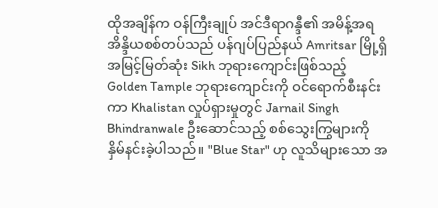ထိုအချိန်က ဝန်ကြီးချုပ် အင်ဒီရာဂန္ဒီ၏ အမိန့်အရ အိန္ဒိယစစ်တပ်သည် ပန်ဂျပ်ပြည်နယ် Amritsar မြို့ရှိ အမြင့်မြတ်ဆုံး Sikh ဘုရားကျောင်းဖြစ်သည့် Golden Tample ဘုရားကျောင်းကို ဝင်ရောက်စီးနင်းကာ Khalistan လှုပ်ရှားမှုတွင် Jarnail Singh Bhindranwale ဦးဆောင်သည့် စစ်သွေးကြွများကို နှိမ်နင်းခဲ့ပါသည်။ "Blue Star" ဟု လူသိများသော အ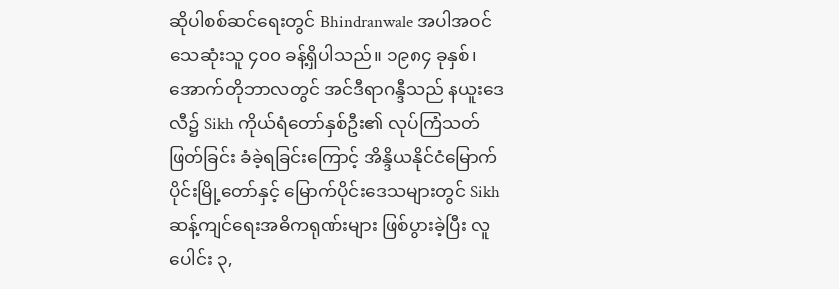ဆိုပါစစ်ဆင်ရေးတွင် Bhindranwale အပါအဝင် သေဆုံးသူ ၄၀၀ ခန့်ရှိပါသည်။ ၁၉၈၄ ခုနှစ်၊ အောက်တိုဘာလတွင် အင်ဒီရာဂန္ဒီသည် နယူးဒေလီ၌ Sikh ကိုယ်ရံတော်နှစ်ဦး၏ လုပ်ကြံသတ်ဖြတ်ခြင်း ခံခဲ့ရခြင်းကြောင့် အိန္ဒိယနိုင်ငံမြောက်ပိုင်းမြို့တော်နှင့် မြောက်ပိုင်းဒေသများတွင် Sikh ဆန့်ကျင်ရေးအဓိကရုဏ်းများ ဖြစ်ပွားခဲ့ပြီး လူပေါင်း ၃,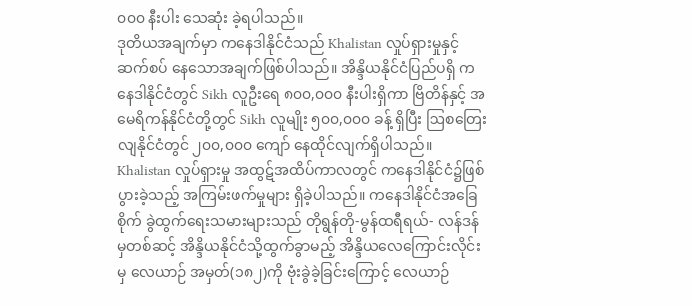၀၀၀ နီးပါး သေဆုံး ခဲ့ရပါသည်။
ဒုတိယအချက်မှာ ကနေဒါနိုင်ငံသည် Khalistan လှုပ်ရှားမှုနှင့် ဆက်စပ် နေသောအချက်ဖြစ်ပါသည်။ အိန္ဒိယနိုင်ငံပြည်ပရှိ ကနေဒါနိုင်ငံတွင် Sikh လူဦးရေ ၈၀၀,၀၀၀ နီးပါးရှိကာ ဗြိတိန်နှင့် အမေရိကန်နိုင်ငံတို့တွင် Sikh လူမျိုး ၅၀၀,၀၀၀ ခန့် ရှိပြီး ဩစတြေးလျနိုင်ငံတွင် ၂၀၀,၀၀၀ ကျော် နေထိုင်လျက်ရှိပါသည်။ Khalistan လှုပ်ရှားမှု အထွဋ်အထိပ်ကာလတွင် ကနေဒါနိုင်ငံ၌ဖြစ်ပွားခဲ့သည့် အကြမ်းဖက်မှုများ ရှိခဲ့ပါသည်။ ကနေဒါနိုင်ငံအခြေစိုက် ခွဲထွက်ရေးသမားများသည် တိုရွန်တို-မွန်ထရီရယ်- လန်ဒန်မှတစ်ဆင့် အိန္ဒိယနိုင်ငံသို့ထွက်ခွာမည့် အိန္ဒိယလေကြောင်းလိုင်းမှ လေယာဉ် အမှတ်(၁၈၂)ကို ဗုံးခွဲခဲ့ခြင်းကြောင့် လေယာဉ်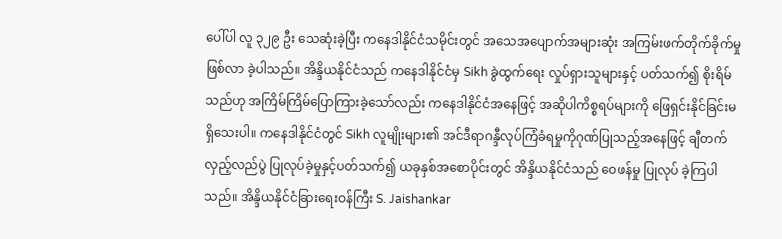ပေါ်ပါ လူ ၃၂၉ ဦး သေဆုံးခဲ့ပြီး ကနေဒါနိုင်ငံသမိုင်းတွင် အသေအပျောက်အများဆုံး အကြမ်းဖက်တိုက်ခိုက်မှု ဖြစ်လာ ခဲ့ပါသည်။ အိန္ဒိယနိုင်ငံသည် ကနေဒါနိုင်ငံမှ Sikh ခွဲထွက်ရေး လှုပ်ရှားသူများနှင့် ပတ်သက်၍ စိုးရိမ်သည်ဟု အကြိမ်ကြိမ်ပြောကြားခဲ့သော်လည်း ကနေဒါနိုင်ငံအနေဖြင့် အဆိုပါကိစ္စရပ်များကို ဖြေရှင်းနိုင်ခြင်းမရှိသေးပါ။ ကနေဒါနိုင်ငံတွင် Sikh လူမျိုးများ၏ အင်ဒီရာဂန္ဒီလုပ်ကြံခံရမှုကိုဂုဏ်ပြုသည့်အနေဖြင့် ချီတက်လှည့်လည်ပွဲ ပြုလုပ်ခဲ့မှုနှင့်ပတ်သက်၍ ယခုနှစ်အစောပိုင်းတွင် အိန္ဒိယနိုင်ငံသည် ဝေဖန်မှု ပြုလုပ် ခဲ့ကြပါသည်။ အိန္ဒိယနိုင်ငံခြားရေးဝန်ကြီး S. Jaishankar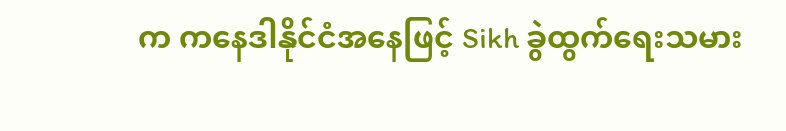က ကနေဒါနိုင်ငံအနေဖြင့် Sikh ခွဲထွက်ရေးသမား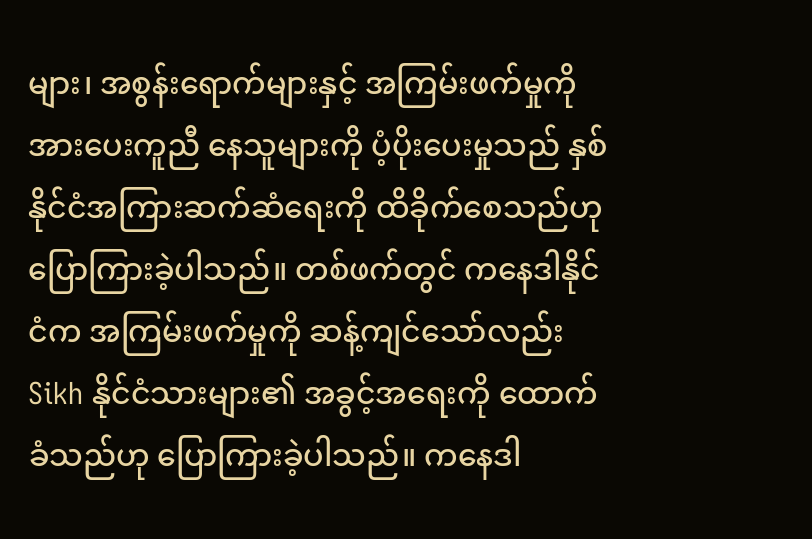များ၊ အစွန်းရောက်များနှင့် အကြမ်းဖက်မှုကို အားပေးကူညီ နေသူများကို ပံ့ပိုးပေးမှုသည် နှစ်နိုင်ငံအကြားဆက်ဆံရေးကို ထိခိုက်စေသည်ဟု ပြောကြားခဲ့ပါသည်။ တစ်ဖက်တွင် ကနေဒါနိုင်ငံက အကြမ်းဖက်မှုကို ဆန့်ကျင်သော်လည်း Sikh နိုင်ငံသားများ၏ အခွင့်အရေးကို ထောက်ခံသည်ဟု ပြောကြားခဲ့ပါသည်။ ကနေဒါ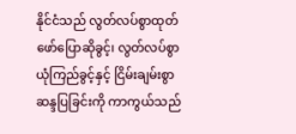နိုင်ငံသည် လွတ်လပ်စွာထုတ်ဖော်ပြောဆိုခွင့်၊ လွတ်လပ်စွာယုံကြည်ခွင့်နှင့် ငြိမ်းချမ်းစွာဆန္ဒပြခြင်းကို ကာကွယ်သည်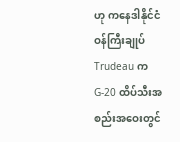ဟု ကနေဒါနိုင်ငံဝန်ကြီးချုပ် Trudeau က G-20 ထိပ်သီးအစည်းအဝေးတွင်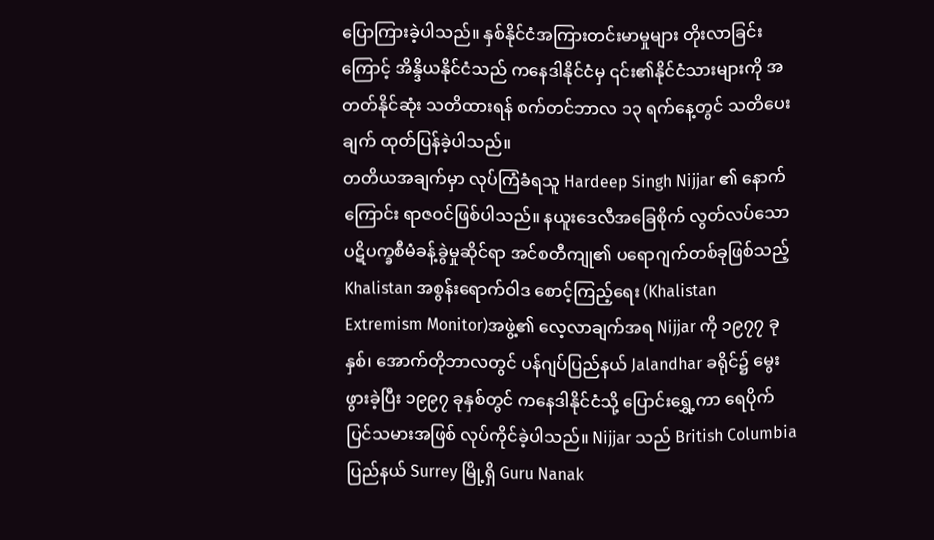ပြောကြားခဲ့ပါသည်။ နှစ်နိုင်ငံအကြားတင်းမာမှုများ တိုးလာခြင်းကြောင့် အိန္ဒိယနိုင်ငံသည် ကနေဒါနိုင်ငံမှ ၎င်း၏နိုင်ငံသားများကို အတတ်နိုင်ဆုံး သတိထားရန် စက်တင်ဘာလ ၁၃ ရက်နေ့တွင် သတိပေးချက် ထုတ်ပြန်ခဲ့ပါသည်။
တတိယအချက်မှာ လုပ်ကြံခံရသူ Hardeep Singh Nijjar ၏ နောက်ကြောင်း ရာဇဝင်ဖြစ်ပါသည်။ နယူးဒေလီအခြေစိုက် လွတ်လပ်သော ပဋိပက္ခစီမံခန့်ခွဲမှုဆိုင်ရာ အင်စတီကျု၏ ပရောဂျက်တစ်ခုဖြစ်သည့် Khalistan အစွန်းရောက်ဝါဒ စောင့်ကြည့်ရေး (Khalistan Extremism Monitor)အဖွဲ့၏ လေ့လာချက်အရ Nijjar ကို ၁၉၇၇ ခုနှစ်၊ အောက်တိုဘာလတွင် ပန်ဂျပ်ပြည်နယ် Jalandhar ခရိုင်၌ မွေးဖွားခဲ့ပြီး ၁၉၉၇ ခုနှစ်တွင် ကနေဒါနိုင်ငံသို့ ပြောင်းရွှေ့ကာ ရေပိုက်ပြင်သမားအဖြစ် လုပ်ကိုင်ခဲ့ပါသည်။ Nijjar သည် British Columbia ပြည်နယ် Surrey မြို့ရှိ Guru Nanak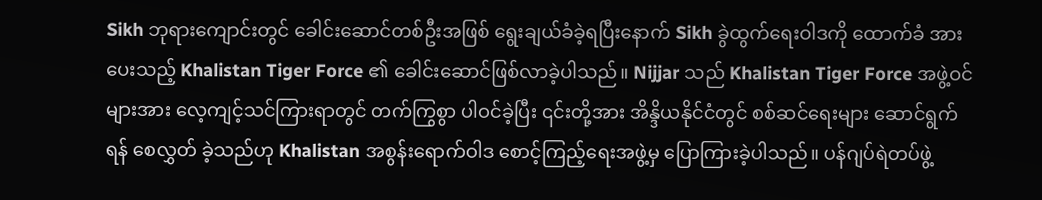Sikh ဘုရားကျောင်းတွင် ခေါင်းဆောင်တစ်ဦးအဖြစ် ရွေးချယ်ခံခဲ့ရပြီးနောက် Sikh ခွဲထွက်ရေးဝါဒကို ထောက်ခံ အားပေးသည့် Khalistan Tiger Force ၏ ခေါင်းဆောင်ဖြစ်လာခဲ့ပါသည်။ Nijjar သည် Khalistan Tiger Force အဖွဲ့ဝင်များအား လေ့ကျင့်သင်ကြားရာတွင် တက်ကြွစွာ ပါဝင်ခဲ့ပြီး ၎င်းတို့အား အိန္ဒိယနိုင်ငံတွင် စစ်ဆင်ရေးများ ဆောင်ရွက်ရန် စေလွှတ် ခဲ့သည်ဟု Khalistan အစွန်းရောက်ဝါဒ စောင့်ကြည့်ရေးအဖွဲ့မှ ပြောကြားခဲ့ပါသည်။ ပန်ဂျပ်ရဲတပ်ဖွဲ့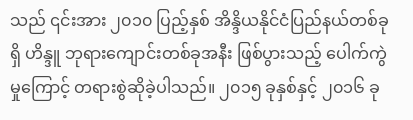သည် ၎င်းအား ၂၀၁၀ ပြည့်နှစ် အိန္ဒိယနိုင်ငံပြည်နယ်တစ်ခုရှိ ဟိန္ဒူ ဘုရားကျောင်းတစ်ခုအနီး ဖြစ်ပွားသည့် ပေါက်ကွဲမှုကြောင့် တရားစွဲဆိုခဲ့ပါသည်။ ၂၀၁၅ ခုနှစ်နှင့် ၂၀၁၆ ခု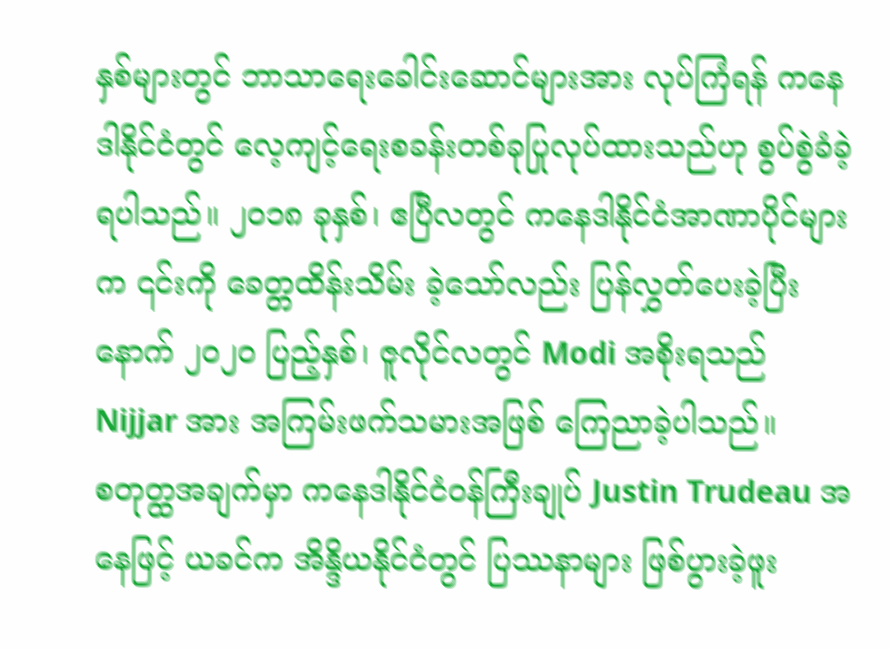နှစ်များတွင် ဘာသာရေးခေါင်းဆောင်များအား လုပ်ကြံရန် ကနေဒါနိုင်ငံတွင် လေ့ကျင့်ရေးစခန်းတစ်ခုပြုလုပ်ထားသည်ဟု စွပ်စွဲခံခဲ့ရပါသည်။ ၂၀၁၈ ခုနှစ်၊ ဧပြီလတွင် ကနေဒါနိုင်ငံအာဏာပိုင်များက ၎င်းကို ခေတ္တထိန်းသိမ်း ခဲ့သော်လည်း ပြန်လွှတ်ပေးခဲ့ပြီးနောက် ၂၀၂၀ ပြည့်နှစ်၊ ဇူလိုင်လတွင် Modi အစိုးရသည် Nijjar အား အကြမ်းဖက်သမားအဖြစ် ကြေညာခဲ့ပါသည်။
စတုတ္ထအချက်မှာ ကနေဒါနိုင်ငံဝန်ကြီးချုပ် Justin Trudeau အနေဖြင့် ယခင်က အိန္ဒိယနိုင်ငံတွင် ပြဿနာများ ဖြစ်ပွားခဲ့ဖူး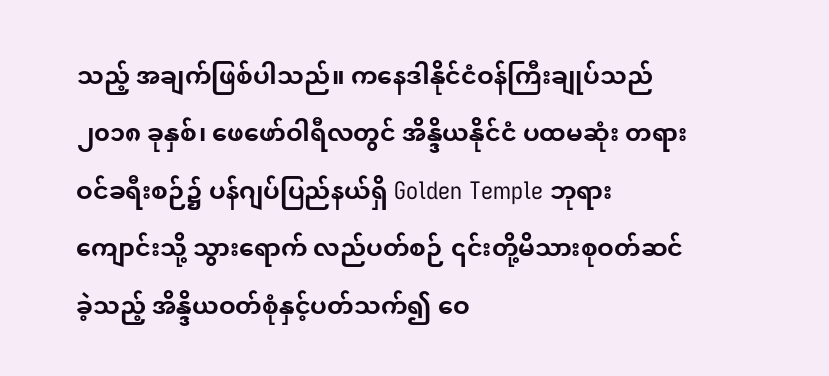သည့် အချက်ဖြစ်ပါသည်။ ကနေဒါနိုင်ငံဝန်ကြီးချုပ်သည် ၂၀၁၈ ခုနှစ်၊ ဖေဖော်ဝါရီလတွင် အိန္ဒိယနိုင်ငံ ပထမဆုံး တရားဝင်ခရီးစဉ်၌ ပန်ဂျပ်ပြည်နယ်ရှိ Golden Temple ဘုရားကျောင်းသို့ သွားရောက် လည်ပတ်စဉ် ၎င်းတို့မိသားစုဝတ်ဆင်ခဲ့သည့် အိန္ဒိယဝတ်စုံနှင့်ပတ်သက်၍ ဝေ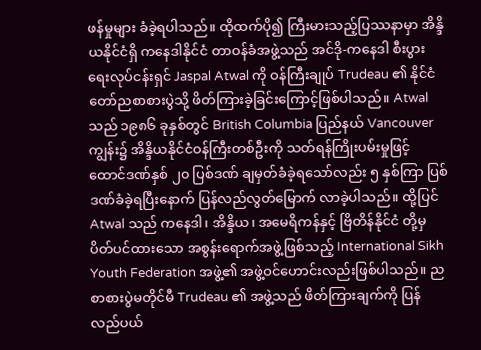ဖန်မှုများ ခံခဲ့ရပါသည်။ ထိုထက်ပို၍ ကြီးမားသည့်ပြဿနာမှာ အိန္ဒိယနိုင်ငံရှိ ကနေဒါနိုင်ငံ တာဝန်ခံအဖွဲ့သည် အင်ဒို-ကနေဒါ စီးပွားရေးလုပ်ငန်းရှင် Jaspal Atwal ကို ဝန်ကြီးချုပ် Trudeau ၏ နိုင်ငံတော်ညစာစားပွဲသို့ ဖိတ်ကြားခဲ့ခြင်းကြောင့်ဖြစ်ပါသည်။ Atwal သည် ၁၉၈၆ ခုနှစ်တွင် British Columbia ပြည်နယ် Vancouver ကျွန်း၌ အိန္ဒိယနိုင်ငံဝန်ကြီးတစ်ဦးကို သတ်ရန်ကြိုးပမ်းမှုဖြင့် ထောင်ဒဏ်နှစ် ၂၀ ပြစ်ဒဏ် ချမှတ်ခံခဲ့ရသော်လည်း ၅ နှစ်ကြာ ပြစ်ဒဏ်ခံခဲ့ရပြီးနောက် ပြန်လည်လွတ်မြောက် လာခဲ့ပါသည်။ ထို့ပြင် Atwal သည် ကနေဒါ၊ အိန္ဒိယ၊ အမေရိကန်နှင့် ဗြိတိန်နိုင်ငံ တို့မှ ပိတ်ပင်ထားသော အစွန်းရောက်အဖွဲ့ဖြစ်သည့် International Sikh Youth Federation အဖွဲ့၏ အဖွဲ့ဝင်ဟောင်းလည်းဖြစ်ပါသည်။ ညစာစားပွဲမတိုင်မီ Trudeau ၏ အဖွဲ့သည် ဖိတ်ကြားချက်ကို ပြန်လည်ပယ်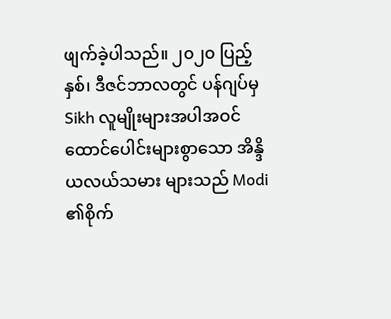ဖျက်ခဲ့ပါသည်။ ၂၀၂၀ ပြည့်နှစ်၊ ဒီဇင်ဘာလတွင် ပန်ဂျပ်မှ Sikh လူမျိုးများအပါအဝင် ထောင်ပေါင်းများစွာသော အိန္ဒိယလယ်သမား များသည် Modi ၏စိုက်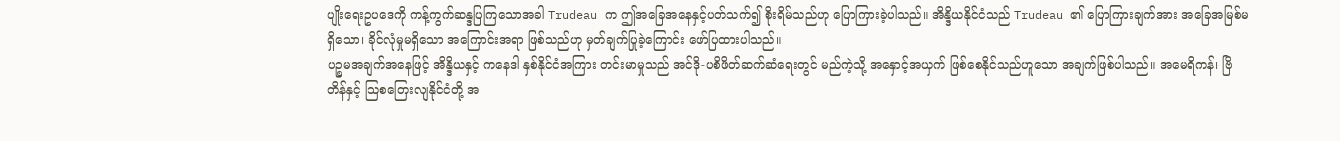ပျိုးရေးဥပဒေကို ကန့်ကွက်ဆန္ဒပြကြသောအခါ Trudeau က ဤအခြေအနေနှင့်ပတ်သက်၍ စိုးရိမ်သည်ဟု ပြောကြားခဲ့ပါသည်။ အိန္ဒိယနိုင်ငံသည် Trudeau ၏ ပြောကြားချက်အား အခြေအမြစ်မရှိသော၊ ခိုင်လုံမှုမရှိသော အကြောင်းအရာ ဖြစ်သည်ဟု မှတ်ချက်ပြုခဲ့ကြောင်း ဖော်ပြထားပါသည်။
ပဉ္စမအချက်အနေဖြင့် အိန္ဒိယနှင့် ကနေဒါ နှစ်နိုင်ငံအကြား တင်းမာမှုသည် အင်ဒို-ပစိဖိတ်ဆက်ဆံရေးတွင် မည်ကဲ့သို့ အနှောင့်အယှက် ဖြစ်စေနိုင်သည်ဟူသော အချက်ဖြစ်ပါသည်။ အမေရိကန်၊ ဗြိတိန်နှင့် သြစတြေးလျနိုင်ငံတို့ အ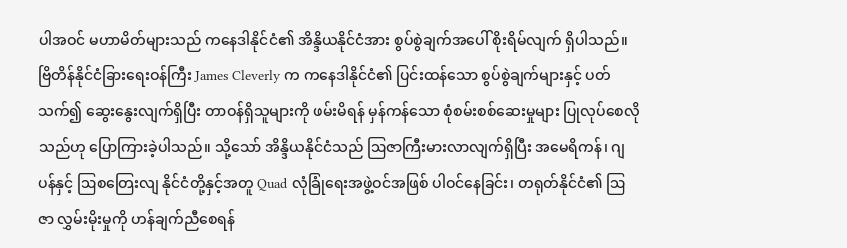ပါအဝင် မဟာမိတ်များသည် ကနေဒါနိုင်ငံ၏ အိန္ဒိယနိုင်ငံအား စွပ်စွဲချက်အပေါ် စိုးရိမ်လျက် ရှိပါသည်။ ဗြိတိန်နိုင်ငံခြားရေးဝန်ကြီး James Cleverly က ကနေဒါနိုင်ငံ၏ ပြင်းထန်သော စွပ်စွဲချက်များနှင့် ပတ်သက်၍ ဆွေးနွေးလျက်ရှိပြီး တာဝန်ရှိသူများကို ဖမ်းမိရန် မှန်ကန်သော စုံစမ်းစစ်ဆေးမှုများ ပြုလုပ်စေလိုသည်ဟု ပြောကြားခဲ့ပါသည်။ သို့သော် အိန္ဒိယနိုင်ငံသည် ဩဇာကြီးမားလာလျက်ရှိပြီး အမေရိကန်၊ ဂျပန်နှင့် ဩစတြေးလျ နိုင်ငံတို့နှင့်အတူ Quad လုံခြုံရေးအဖွဲ့ဝင်အဖြစ် ပါဝင်နေခြင်း၊ တရုတ်နိုင်ငံ၏ ဩဇာ လွှမ်းမိုးမှုကို ဟန်ချက်ညီစေရန်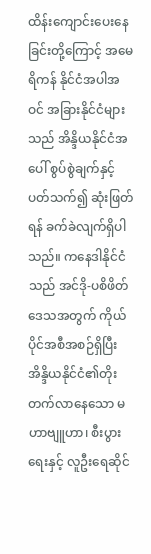ထိန်းကျောင်းပေးနေခြင်းတို့ကြောင့် အမေရိကန် နိုင်ငံအပါအဝင် အခြားနိုင်ငံများသည် အိန္ဒိယနိုင်ငံအပေါ် စွပ်စွဲချက်နှင့်ပတ်သက်၍ ဆုံးဖြတ်ရန် ခက်ခဲလျက်ရှိပါသည်။ ကနေဒါနိုင်ငံသည် အင်ဒို-ပစိဖိတ်ဒေသအတွက် ကိုယ်ပိုင်အစီအစဉ်ရှိပြီး အိန္ဒိယနိုင်ငံ၏တိုးတက်လာနေသော မဟာဗျူဟာ၊ စီးပွားရေးနှင့် လူဦးရေဆိုင်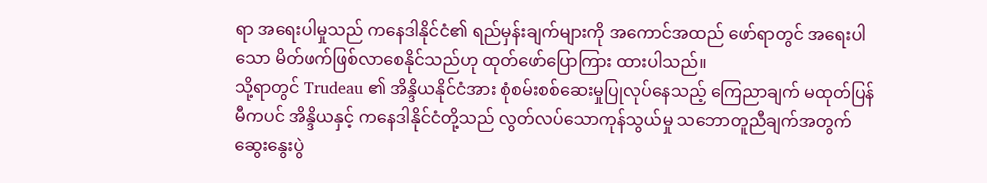ရာ အရေးပါမှုသည် ကနေဒါနိုင်ငံ၏ ရည်မှန်းချက်များကို အကောင်အထည် ဖော်ရာတွင် အရေးပါသော မိတ်ဖက်ဖြစ်လာစေနိုင်သည်ဟု ထုတ်ဖော်ပြောကြား ထားပါသည်။
သို့ရာတွင် Trudeau ၏ အိန္ဒိယနိုင်ငံအား စုံစမ်းစစ်ဆေးမှုပြုလုပ်နေသည့် ကြေညာချက် မထုတ်ပြန် မီကပင် အိန္ဒိယနှင့် ကနေဒါနိုင်ငံတို့သည် လွတ်လပ်သောကုန်သွယ်မှု သဘောတူညီချက်အတွက် ဆွေးနွေးပွဲ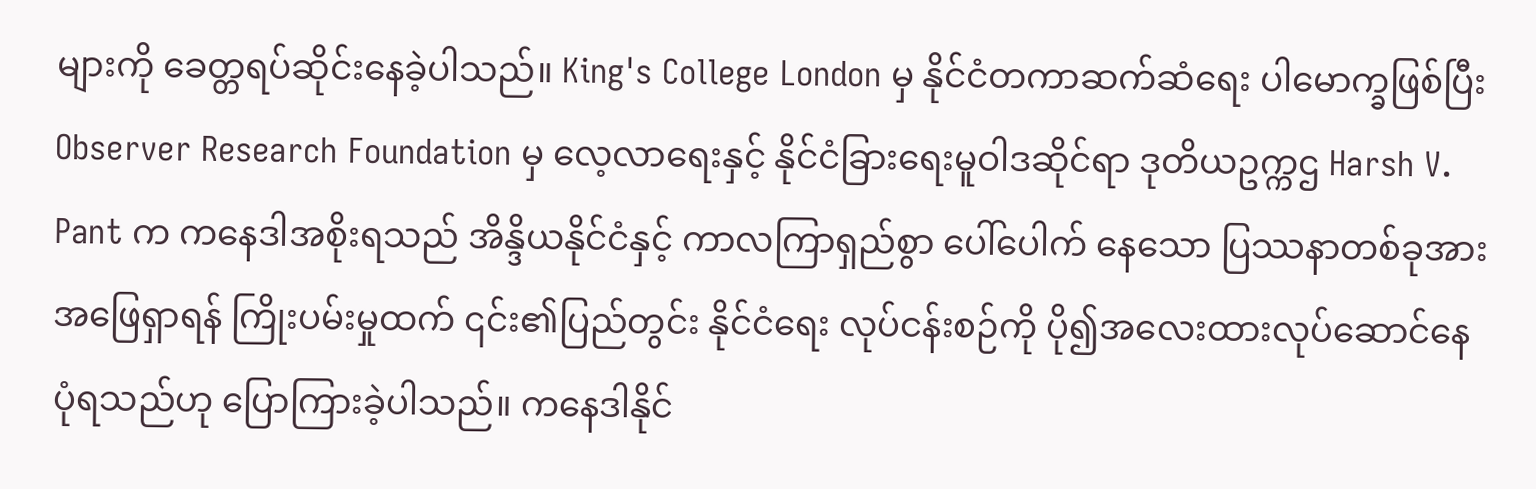များကို ခေတ္တရပ်ဆိုင်းနေခဲ့ပါသည်။ King's College London မှ နိုင်ငံတကာဆက်ဆံရေး ပါမောက္ခဖြစ်ပြီး Observer Research Foundation မှ လေ့လာရေးနှင့် နိုင်ငံခြားရေးမူဝါဒဆိုင်ရာ ဒုတိယဥက္ကဌ Harsh V. Pant က ကနေဒါအစိုးရသည် အိန္ဒိယနိုင်ငံနှင့် ကာလကြာရှည်စွာ ပေါ်ပေါက် နေသော ပြဿနာတစ်ခုအား အဖြေရှာရန် ကြိုးပမ်းမှုထက် ၎င်း၏ပြည်တွင်း နိုင်ငံရေး လုပ်ငန်းစဉ်ကို ပို၍အလေးထားလုပ်ဆောင်နေပုံရသည်ဟု ပြောကြားခဲ့ပါသည်။ ကနေဒါနိုင်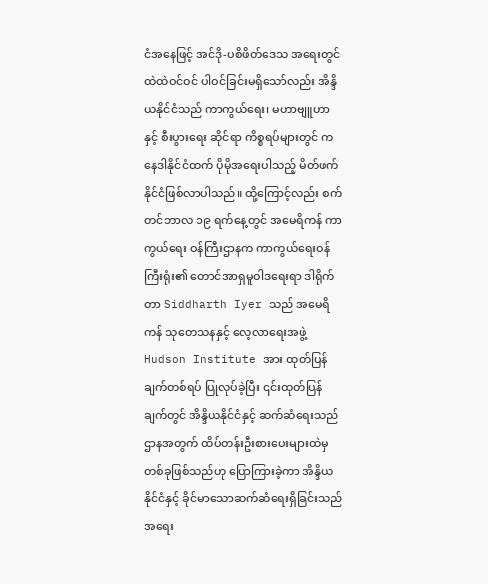ငံအနေဖြင့် အင်ဒို-ပစိဖိတ်ဒေသ အရေးတွင် ထဲထဲဝင်ဝင် ပါဝင်ခြင်းမရှိသော်လည်း အိန္ဒိယနိုင်ငံသည် ကာကွယ်ရေး၊ မဟာဗျူဟာနှင့် စီးပွားရေး ဆိုင်ရာ ကိစ္စရပ်များတွင် ကနေဒါနိုင်ငံထက် ပိုမိုအရေးပါသည့် မိတ်ဖက်နိုင်ငံဖြစ်လာပါသည်။ ထို့ကြောင့်လည်း စက်တင်ဘာလ ၁၉ ရက်နေ့တွင် အမေရိကန် ကာကွယ်ရေး ဝန်ကြီးဌာနက ကာကွယ်ရေးဝန်ကြီးရုံး၏ တောင်အာရှမူဝါဒရေးရာ ဒါရိုက်တာ Siddharth Iyer သည် အမေရိကန် သုတေသနနှင့် လေ့လာရေးအဖွဲ့ Hudson Institute အား ထုတ်ပြန်ချက်တစ်ရပ် ပြုလုပ်ခဲ့ပြီး ၎င်းထုတ်ပြန်ချက်တွင် အိန္ဒိယနိုင်ငံနှင့် ဆက်ဆံရေးသည် ဌာနအတွက် ထိပ်တန်းဦးစားပေးများထဲမှ တစ်ခုဖြစ်သည်ဟု ပြောကြားခဲ့ကာ အိန္ဒိယနိုင်ငံနှင့် ခိုင်မာသောဆက်ဆံရေးရှိခြင်းသည် အရေး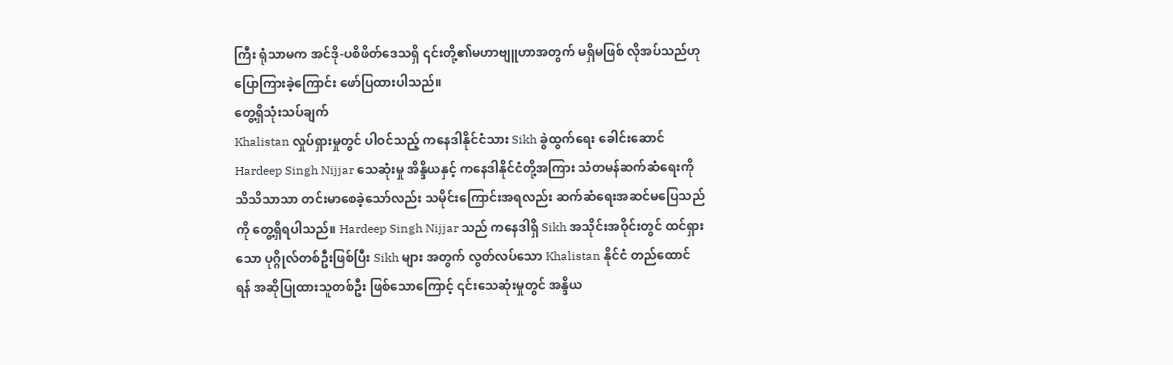ကြီး ရုံသာမက အင်ဒို-ပစိဖိတ်ဒေသရှိ ၎င်းတို့၏မဟာဗျူဟာအတွက် မရှိမဖြစ် လိုအပ်သည်ဟု ပြောကြားခဲ့ကြောင်း ဖော်ပြထားပါသည်။
တွေ့ရှိသုံးသပ်ချက်
Khalistan လှုပ်ရှားမှုတွင် ပါဝင်သည့် ကနေဒါနိုင်ငံသား Sikh ခွဲထွက်ရေး ခေါင်းဆောင် Hardeep Singh Nijjar သေဆုံးမှု အိန္ဒိယနှင့် ကနေဒါနိုင်ငံတို့အကြား သံတမန်ဆက်ဆံရေးကို သိသိသာသာ တင်းမာစေခဲ့သော်လည်း သမိုင်းကြောင်းအရလည်း ဆက်ဆံရေးအဆင်မပြေသည်ကို တွေ့ရှိရပါသည်။ Hardeep Singh Nijjar သည် ကနေဒါရှိ Sikh အသိုင်းအဝိုင်းတွင် ထင်ရှားသော ပုဂ္ဂိုလ်တစ်ဦးဖြစ်ပြီး Sikh များ အတွက် လွတ်လပ်သော Khalistan နိုင်ငံ တည်ထောင်ရန် အဆိုပြုထားသူတစ်ဦး ဖြစ်သောကြောင့် ၎င်းသေဆုံးမှုတွင် အန္ဒိယ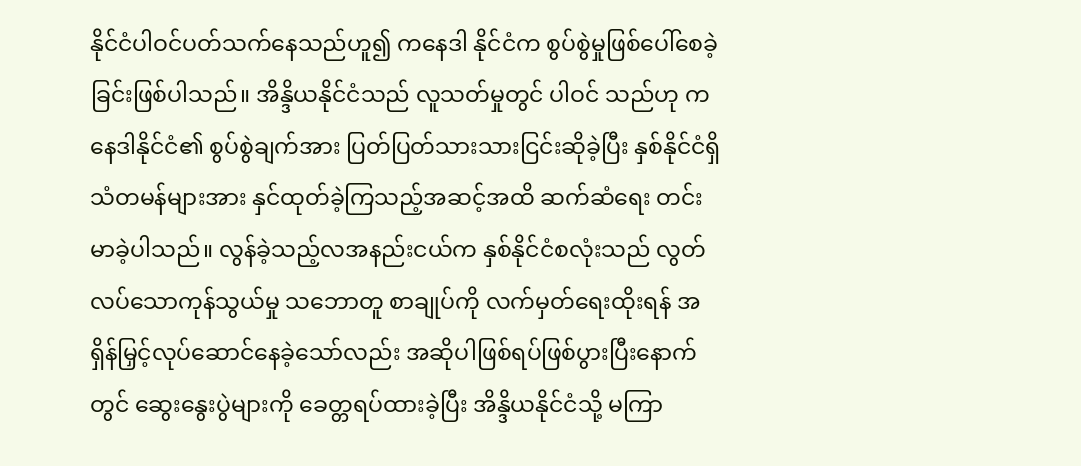နိုင်ငံပါဝင်ပတ်သက်နေသည်ဟူ၍ ကနေဒါ နိုင်ငံက စွပ်စွဲမှုဖြစ်ပေါ်စေခဲ့ခြင်းဖြစ်ပါသည်။ အိန္ဒိယနိုင်ငံသည် လူသတ်မှုတွင် ပါဝင် သည်ဟု ကနေဒါနိုင်ငံ၏ စွပ်စွဲချက်အား ပြတ်ပြတ်သားသားငြင်းဆိုခဲ့ပြီး နှစ်နိုင်ငံရှိ သံတမန်များအား နှင်ထုတ်ခဲ့ကြသည့်အဆင့်အထိ ဆက်ဆံရေး တင်းမာခဲ့ပါသည်။ လွန်ခဲ့သည့်လအနည်းငယ်က နှစ်နိုင်ငံစလုံးသည် လွတ်လပ်သောကုန်သွယ်မှု သဘောတူ စာချုပ်ကို လက်မှတ်ရေးထိုးရန် အရှိန်မြှင့်လုပ်ဆောင်နေခဲ့သော်လည်း အဆိုပါဖြစ်ရပ်ဖြစ်ပွားပြီးနောက်တွင် ဆွေးနွေးပွဲများကို ခေတ္တရပ်ထားခဲ့ပြီး အိန္ဒိယနိုင်ငံသို့ မကြာ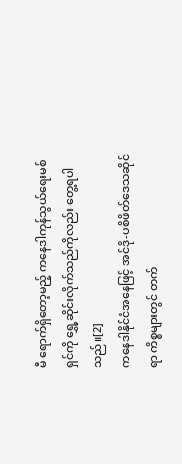မီ ရောက်ရှိတော့မည့် ကနေဒါကုန်သွယ်ရေးမစ်ရှင်ကို ရွှေ့ဆိုင်းလိုက်သည်ကိုလည်း တွေ့ရပါသည်။[2]
ကနေဒါနိုင်ငံအနေဖြင့် အင်ဒို-ပစိဖိတ်ဒေသဆိုင်ရာ ကိစ္စများတွင် တက်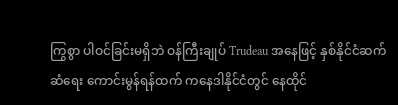ကြွစွာ ပါဝင်ခြင်းမရှိဘဲ ဝန်ကြီးချုပ် Trudeau အနေဖြင့် နှစ်နိုင်ငံဆက်ဆံရေး ကောင်းမွန်ရန်ထက် ကနေဒါနိုင်ငံတွင် နေထိုင်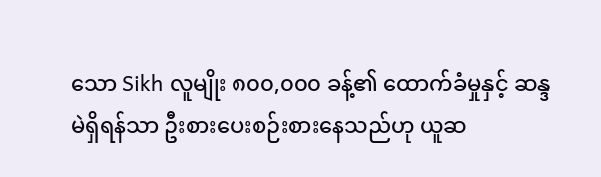သော Sikh လူမျိုး ၈၀၀,၀၀၀ ခန့်၏ ထောက်ခံမှုနှင့် ဆန္ဒမဲရှိရန်သာ ဦးစားပေးစဉ်းစားနေသည်ဟု ယူဆ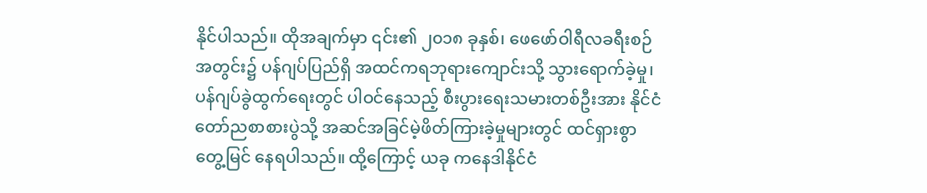နိုင်ပါသည်။ ထိုအချက်မှာ ၎င်း၏ ၂၀၁၈ ခုနှစ်၊ ဖေဖော်ဝါရီလခရီးစဉ်အတွင်း၌ ပန်ဂျပ်ပြည်ရှိ အထင်ကရဘုရားကျောင်းသို့ သွားရောက်ခဲ့မှု၊ ပန်ဂျပ်ခွဲထွက်ရေးတွင် ပါဝင်နေသည့် စီးပွားရေးသမားတစ်ဦးအား နိုင်ငံတော်ညစာစားပွဲသို့ အဆင်အခြင်မဲ့ဖိတ်ကြားခဲ့မှုများတွင် ထင်ရှားစွာ တွေ့မြင် နေရပါသည်။ ထို့ကြောင့် ယခု ကနေဒါနိုင်ငံ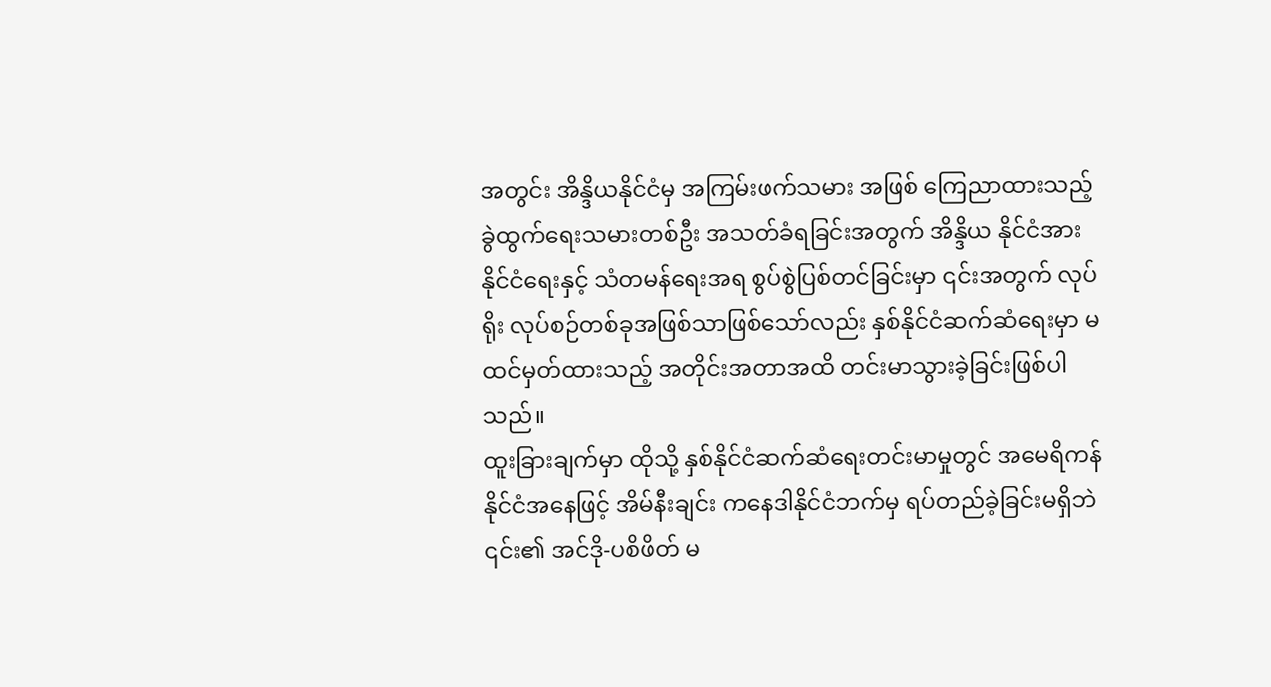အတွင်း အိန္ဒိယနိုင်ငံမှ အကြမ်းဖက်သမား အဖြစ် ကြေညာထားသည့် ခွဲထွက်ရေးသမားတစ်ဦး အသတ်ခံရခြင်းအတွက် အိန္ဒိယ နိုင်ငံအား နိုင်ငံရေးနှင့် သံတမန်ရေးအရ စွပ်စွဲပြစ်တင်ခြင်းမှာ ၎င်းအတွက် လုပ်ရိုး လုပ်စဉ်တစ်ခုအဖြစ်သာဖြစ်သော်လည်း နှစ်နိုင်ငံဆက်ဆံရေးမှာ မထင်မှတ်ထားသည့် အတိုင်းအတာအထိ တင်းမာသွားခဲ့ခြင်းဖြစ်ပါသည်။
ထူးခြားချက်မှာ ထိုသို့ နှစ်နိုင်ငံဆက်ဆံရေးတင်းမာမှုတွင် အမေရိကန်နိုင်ငံအနေဖြင့် အိမ်နီးချင်း ကနေဒါနိုင်ငံဘက်မှ ရပ်တည်ခဲ့ခြင်းမရှိဘဲ ၎င်း၏ အင်ဒို-ပစိဖိတ် မ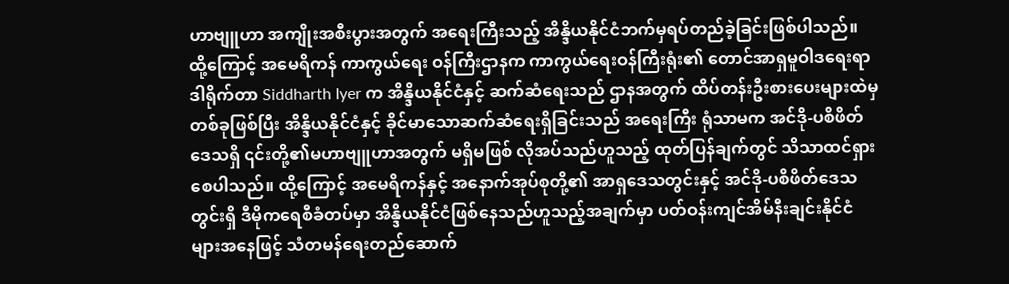ဟာဗျူဟာ အကျိုးအစီးပွားအတွက် အရေးကြီးသည့် အိန္ဒိယနိုင်ငံဘက်မှရပ်တည်ခဲ့ခြင်းဖြစ်ပါသည်။ ထို့ကြောင့် အမေရိကန် ကာကွယ်ရေး ဝန်ကြီးဌာနက ကာကွယ်ရေးဝန်ကြီးရုံး၏ တောင်အာရှမူဝါဒရေးရာ ဒါရိုက်တာ Siddharth Iyer က အိန္ဒိယနိုင်ငံနှင့် ဆက်ဆံရေးသည် ဌာနအတွက် ထိပ်တန်းဦးစားပေးများထဲမှ တစ်ခုဖြစ်ပြီး အိန္ဒိယနိုင်ငံနှင့် ခိုင်မာသောဆက်ဆံရေးရှိခြင်းသည် အရေးကြီး ရုံသာမက အင်ဒို-ပစိဖိတ်ဒေသရှိ ၎င်းတို့၏မဟာဗျူဟာအတွက် မရှိမဖြစ် လိုအပ်သည်ဟူသည့် ထုတ်ပြန်ချက်တွင် သိသာထင်ရှားစေပါသည်။ ထို့ကြောင့် အမေရိကန်နှင့် အနောက်အုပ်စုတို့၏ အာရှဒေသတွင်းနှင့် အင်ဒို-ပစိဖိတ်ဒေသတွင်းရှိ ဒီမိုကရေစီခံတပ်မှာ အိန္ဒိယနိုင်ငံဖြစ်နေသည်ဟူသည့်အချက်မှာ ပတ်ဝန်းကျင်အိမ်နီးချင်းနိုင်ငံများအနေဖြင့် သံတမန်ရေးတည်ဆောက်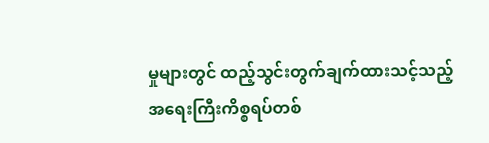မှုများတွင် ထည့်သွင်းတွက်ချက်ထားသင့်သည့် အရေးကြီးကိစ္စရပ်တစ်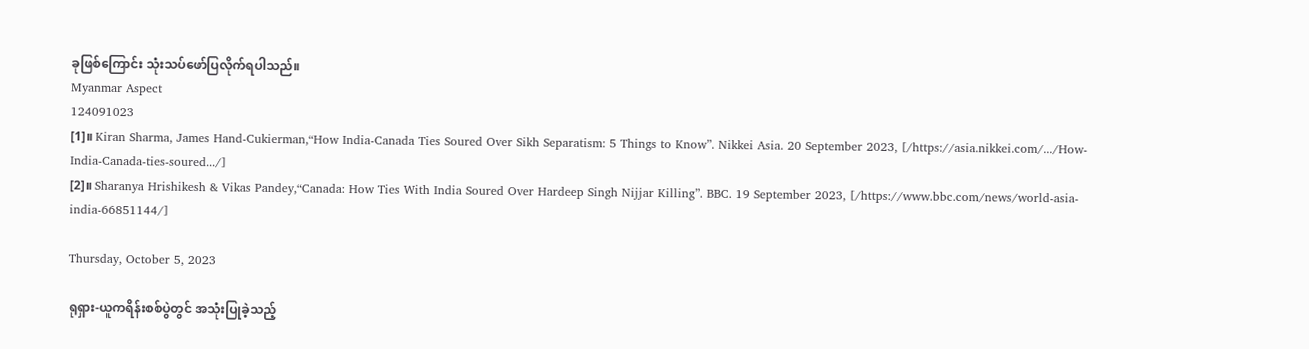ခုဖြစ်ကြောင်း သုံးသပ်ဖော်ပြလိုက်ရပါသည်။
Myanmar Aspect
124091023
[1]။ Kiran Sharma, James Hand-Cukierman,“How India-Canada Ties Soured Over Sikh Separatism: 5 Things to Know”. Nikkei Asia. 20 September 2023, [/https://asia.nikkei.com/.../How-India-Canada-ties-soured.../]
[2]။ Sharanya Hrishikesh & Vikas Pandey,“Canada: How Ties With India Soured Over Hardeep Singh Nijjar Killing”. BBC. 19 September 2023, [/https://www.bbc.com/news/world-asia-india-66851144/]

Thursday, October 5, 2023

ရုရှား-ယူကရိန်းစစ်ပွဲတွင် အသုံးပြုခဲ့သည့်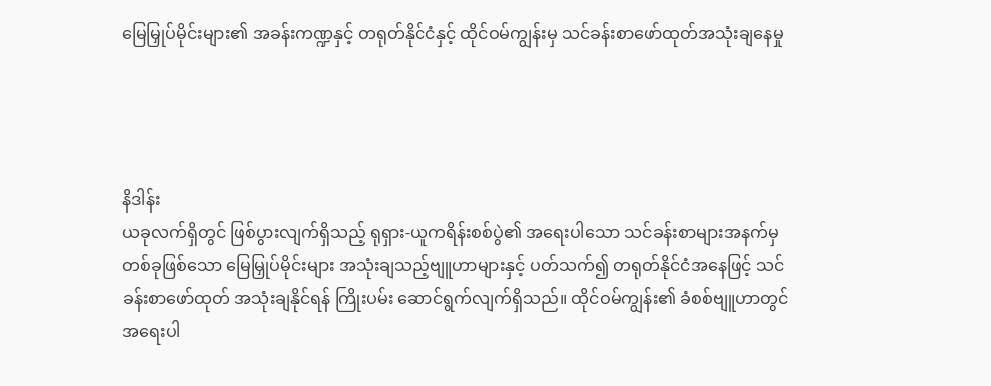မြေမြှုပ်မိုင်းများ၏ အခန်းကဏ္ဍနှင့် တရုတ်နိုင်ငံနှင့် ထိုင်ဝမ်ကျွန်းမှ သင်ခန်းစာဖော်ထုတ်အသုံးချနေမှု




နိဒါန်း
ယခုလက်ရှိတွင် ဖြစ်ပွားလျက်ရှိသည့် ရုရှား-ယူကရိန်းစစ်ပွဲ၏ အရေးပါသော သင်ခန်းစာများအနက်မှ တစ်ခုဖြစ်သော မြေမြှုပ်မိုင်းများ အသုံးချသည့်ဗျူဟာများနှင့် ပတ်သက်၍ တရုတ်နိုင်ငံအနေဖြင့် သင်ခန်းစာဖော်ထုတ် အသုံးချနိုင်ရန် ကြိုးပမ်း ဆောင်ရွက်လျက်ရှိသည်။ ထိုင်ဝမ်ကျွန်း၏ ခံစစ်ဗျူဟာတွင် အရေးပါ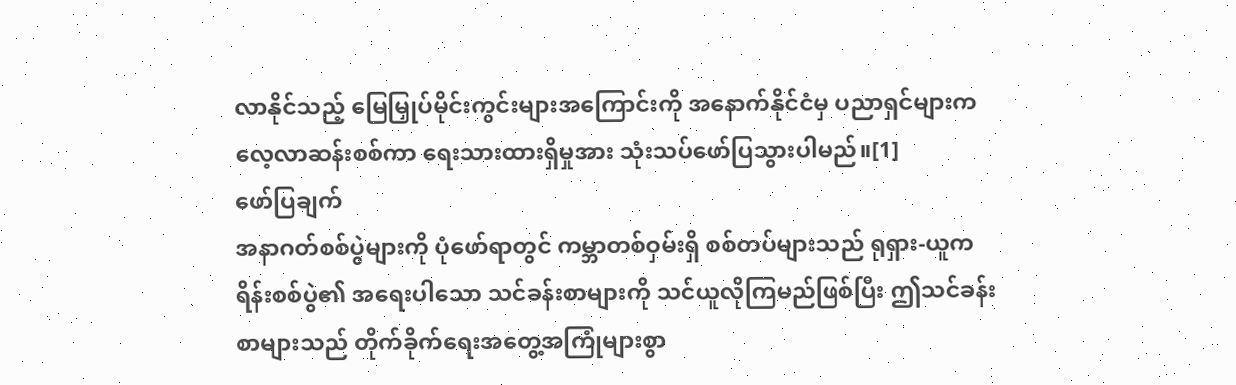လာနိုင်သည့် မြေမြှုပ်မိုင်းကွင်းများအကြောင်းကို အနောက်နိုင်ငံမှ ပညာရှင်များက လေ့လာဆန်းစစ်ကာ ရေးသားထားရှိမှုအား သုံးသပ်ဖော်ပြသွားပါမည်။[1]
ဖော်ပြချက်
အနာဂတ်စစ်ပွဲများကို ပုံဖော်ရာတွင် ကမ္ဘာတစ်ဝှမ်းရှိ စစ်တပ်များသည် ရုရှား-ယူကရိန်းစစ်ပွဲ၏ အရေးပါသော သင်ခန်းစာများကို သင်ယူလိုကြမည်ဖြစ်ပြီး ဤသင်ခန်းစာများသည် တိုက်ခိုက်ရေးအတွေ့အကြုံများစွာ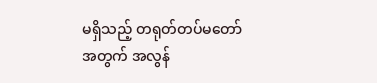မရှိသည့် တရုတ်တပ်မတော် အတွက် အလွန်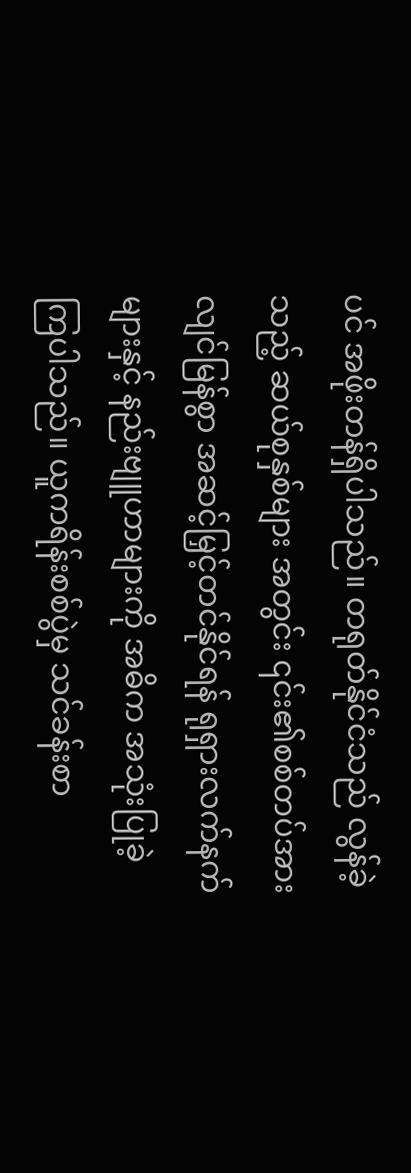ပင် အဖိုးတန်ရှိပါသည်။ တရုတ်နိုင်ငံသည် လွန်ခဲ့သည့် ဆယ်စုနှစ်များ အတွင်း ၎င်း၏စစ်တပ်အား လျင်မြန်စွာ အဆင့်မြှင့်တင်နိုင်ရန် ရုရှားလက်နက် များနှင့် နည်းဗျူဟာများကို အဓိက အသုံးပြုခဲ့ကြပါသည်။ ယူကရိန်းစစ်ပွဲမှ သင်ခန်းစာ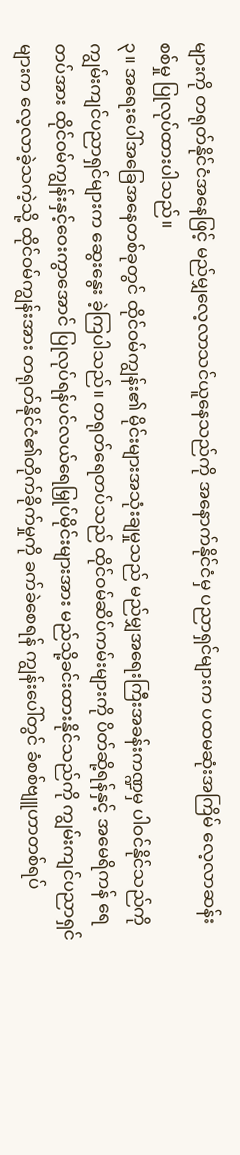များကို တရုတ်နိုင်ငံအနေဖြင့် မည်မျှလေ့လာသင်ယူနေသည်ကို အနောက်နိုင်ငံမှ ပညာရှင်များက ပထမဆုံးအကြိမ် လေ့လာဆန်းစစ်မှု ပြုလုပ်ထားပါသည်။
၃။ အရေးပေါ်အခြေအနေတစ်ခုတွင် ထိုင်ဝမ်ကျွန်း၏ မိုင်းများအသုံးချမှုသည် မည်မျှအရေးကြီးအခန်းကဏ္ဍမှ ပါဝင်နိုင်သည်ကို ကျွမ်းကျင်ပညာရှင်များက ဆွေးနွေး ခဲ့ကြပါသည်။ တရုတ်ရေတပ်သည် ထိုင်ဝမ်ဆိပ်ကမ်းများကို ပိတ်ဆို့ရန်နှင့် အမေရိကန် ရေတပ်အား ထိုင်ဝမ်ကျွန်းနှင့်ဝေးကွာအောင် ပြုလုပ်ရန်ပင်လယ်ရေမြှုပ်မိုင်းများအား မည်သို့ခင်းထားနိုင်သည်ကို ကျွမ်းကျင်ပညာရှင်များက လေ့လာခဲ့သကဲ့သို့ ထိုင်ဝမ်ကျွန်းအား တရုတ်နိုင်ငံ၏တိုက်ခိုက်မှုကို ခက်ခဲစေရန် ကျွန်းပေါ်တွင် ခံစစ်ဗျူဟာတစ်ရပ်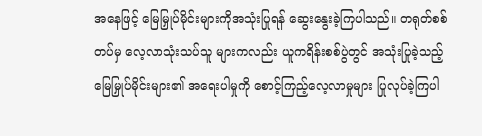အနေဖြင့် မြေမြှုပ်မိုင်းများကိုအသုံးပြုရန် ဆွေးနွေးခဲ့ကြပါသည်။ တရုတ်စစ်တပ်မှ လေ့လာသုံးသပ်သူ များကလည်း ယူကရိန်းစစ်ပွဲတွင် အသုံးပြုခဲ့သည့် မြေမြှုပ်မိုင်းများ၏ အရေးပါမှုကို စောင့်ကြည့်လေ့လာမှုများ ပြုလုပ်ခဲ့ကြပါ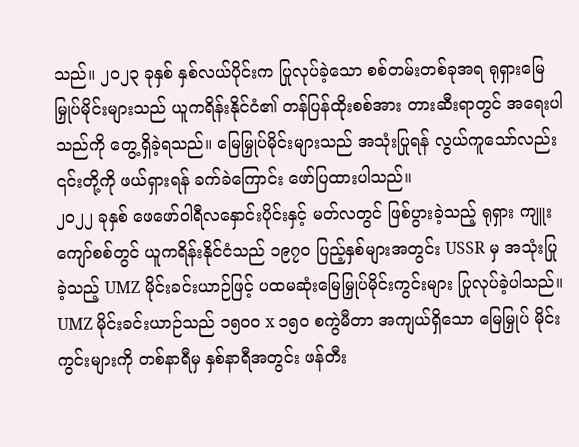သည်။ ၂၀၂၃ ခုနှစ် နှစ်လယ်ပိုင်းက ပြုလုပ်ခဲ့သော စစ်တမ်းတစ်ခုအရ ရုရှားမြေမြှုပ်မိုင်းများသည် ယူကရိန်းနိုင်ငံ၏ တန်ပြန်ထိုးစစ်အား တားဆီးရာတွင် အရေးပါသည်ကို တွေ့ရှိခဲ့ရသည်။ မြေမြှုပ်မိုင်းများသည် အသုံးပြုရန် လွယ်ကူသော်လည်း ၎င်းတို့ကို ဖယ်ရှားရန် ခက်ခဲကြောင်း ဖော်ပြထားပါသည်။
၂၀၂၂ ခုနှစ် ဖေဖော်ဝါရီလနှောင်းပိုင်းနှင့် မတ်လတွင် ဖြစ်ပွားခဲ့သည့် ရုရှား ကျူးကျော်စစ်တွင် ယူကရိန်းနိုင်ငံသည် ၁၉၇၀ ပြည့်နှစ်များအတွင်း USSR မှ အသုံးပြု ခဲ့သည့် UMZ မိုင်းခင်းယာဉ်ဖြင့် ပထမဆုံးမြေမြှုပ်မိုင်းကွင်းများ ပြုလုပ်ခဲ့ပါသည်။ UMZ မိုင်းခင်းယာဉ်သည် ၁၅၀၀ x ၁၅၀ စကွဲမီတာ အကျယ်ရှိသော မြေမြှုပ် မိုင်းကွင်းများကို တစ်နာရီမှ နှစ်နာရီအတွင်း ဖန်တီး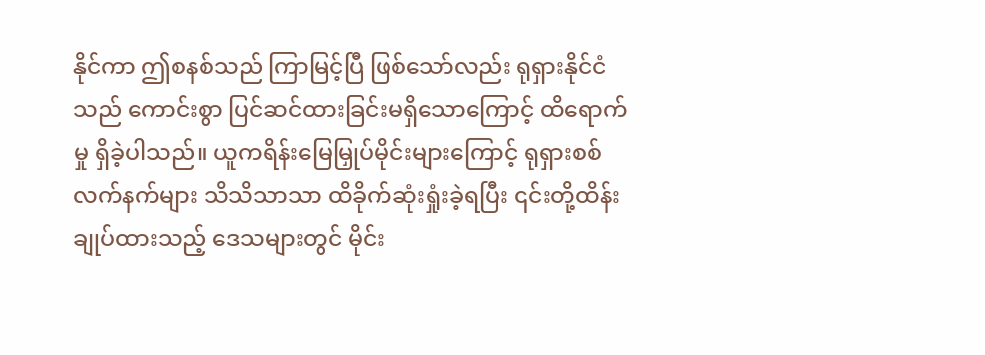နိုင်ကာ ဤစနစ်သည် ကြာမြင့်ပြီ ဖြစ်သော်လည်း ရုရှားနိုင်ငံသည် ကောင်းစွာ ပြင်ဆင်ထားခြင်းမရှိသောကြောင့် ထိရောက်မှု ရှိခဲ့ပါသည်။ ယူကရိန်းမြေမြှုပ်မိုင်းများကြောင့် ရုရှားစစ်လက်နက်များ သိသိသာသာ ထိခိုက်ဆုံးရှုံးခဲ့ရပြီး ၎င်းတို့ထိန်းချုပ်ထားသည့် ဒေသများတွင် မိုင်း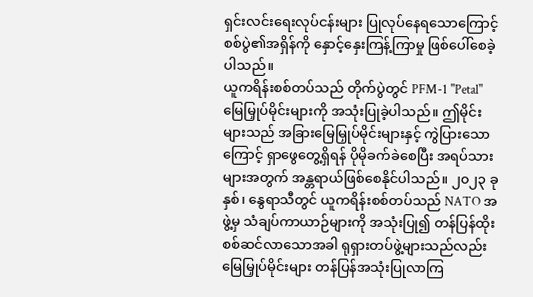ရှင်းလင်းရေးလုပ်ငန်းများ ပြုလုပ်နေရသောကြောင့် စစ်ပွဲ၏အရှိန်ကို နှောင့်နှေးကြန့်ကြာမှု ဖြစ်ပေါ်စေခဲ့ပါသည်။
ယူကရိန်းစစ်တပ်သည် တိုက်ပွဲတွင် PFM-1 "Petal" မြေမြှုပ်မိုင်းများကို အသုံးပြုခဲ့ပါသည်။ ဤမိုင်းများသည် အခြားမြေမြှုပ်မိုင်းများနှင့် ကွဲပြားသောကြောင့် ရှာဖွေတွေ့ရှိရန် ပိုမိုခက်ခဲစေပြီး အရပ်သားများအတွက် အန္တရာယ်ဖြစ်စေနိုင်ပါသည်။ ၂၀၂၃ ခုနှစ်၊ နွေရာသီတွင် ယူကရိန်းစစ်တပ်သည် NATO အဖွဲ့မှ သံချပ်ကာယာဉ်များကို အသုံးပြု၍ တန်ပြန်ထိုးစစ်ဆင်လာသောအခါ ရုရှားတပ်ဖွဲ့များသည်လည်း မြေမြှုပ်မိုင်းများ တန်ပြန်အသုံးပြုလာကြ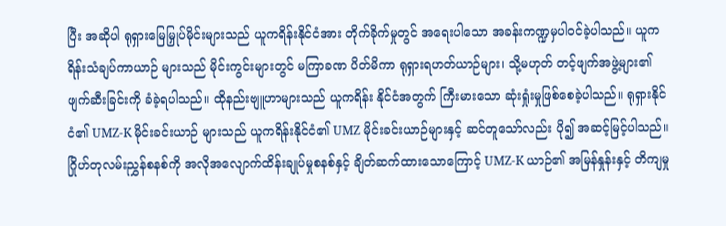ပြီး အဆိုပါ ရုရှားမြေမြှုပ်မိုင်းများသည် ယူကရိန်းနိုင်ငံအား တိုက်ခိုက်မှုတွင် အရေးပါသော အခန်းကဏ္ဍမှပါဝင်ခဲ့ပါသည်။ ယူကရိန်းသံချပ်ကာယာဉ် များသည် မိုင်းကွင်းများတွင် မကြာခဏ ပိတ်မိကာ ရုရှားရဟတ်ယာဉ်များ၊ သို့မဟုတ် တင့်ဖျက်အဖွဲ့များ၏ ဖျက်ဆီးခြင်းကို ခံခဲ့ရပါသည်။ ထိုနည်းဗျူဟာများသည် ယူကရိန်း နိုင်ငံအတွက် ကြီးမားသော ဆုံးရှုံးမှုဖြစ်စေခဲ့ပါသည်။ ရုရှားနိုင်ငံ၏ UMZ-K မိုင်းခင်းယာဉ် များသည် ယူကရိန်းနိုင်ငံ၏ UMZ မိုင်းခင်းယာဉ်များနှင့် ဆင်တူသော်လည်း ပို၍ အဆင့်မြင့်ပါသည်။ ဂြိုဟ်တုလမ်းညွှန်စနစ်ကို အလိုအလျောက်ထိန်းချုပ်မှုစနစ်နှင့် ချိတ်ဆက်ထားသောကြောင့် UMZ-K ယာဉ်၏ အမြန်နှုန်းနှင့် တိကျမှု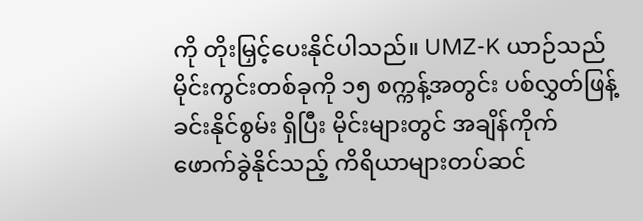ကို တိုးမြှင့်ပေးနိုင်ပါသည်။ UMZ-K ယာဉ်သည် မိုင်းကွင်းတစ်ခုကို ၁၅ စက္ကန့်အတွင်း ပစ်လွှတ်ဖြန့်ခင်းနိုင်စွမ်း ရှိပြီး မိုင်းများတွင် အချိန်ကိုက်ဖောက်ခွဲနိုင်သည့် ကိရိယာများတပ်ဆင်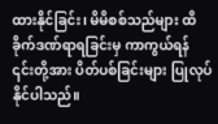ထားနိုင်ခြင်း၊ မိမိစစ်သည်များ ထိခိုက်ဒဏ်ရာရခြင်းမှ ကာကွယ်ရန် ၎င်းတို့အား ပိတ်ပစ်ခြင်းများ ပြုလုပ်နိုင်ပါသည်။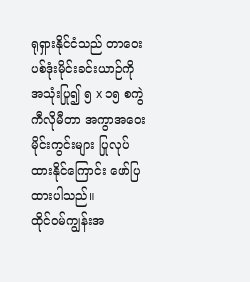ရုရှားနိုင်ငံသည် တာဝေးပစ်ဒုံးမိုင်းခင်းယာဉ်ကို အသုံးပြု၍ ၅ x ၁၅ စကွဲကီလိုမီတာ အကွာအဝေး မိုင်းကွင်းများ ပြုလုပ်ထားနိုင်ကြောင်း ဖော်ပြထားပါသည်။
ထိုင်ဝမ်ကျွန်းအ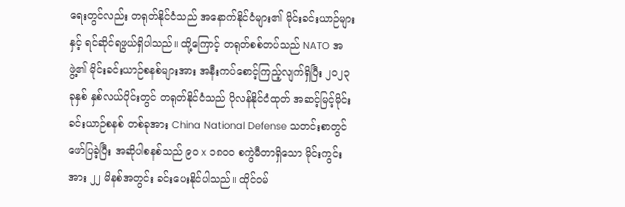ရေးတွင်လည်း တရုတ်နိုင်ငံသည် အနောက်နိုင်ငံများ၏ မိုင်းခင်းယာဉ်များနှင့် ရင်ဆိုင်ရဖွယ်ရှိပါသည်။ ထို့ကြောင့် တရုတ်စစ်တပ်သည် NATO အဖွဲ့၏ မိုင်းခင်းယာဉ်စနစ်များအား အနီးကပ်စောင့်ကြည့်လျက်ရှိပြီး ၂၀၂၃ ခုနှစ် နှစ်လယ်ပိုင်းတွင် တရုတ်နိုင်ငံသည် ပိုလန်နိုင်ငံထုတ် အဆင့်မြင့်မိုင်းခင်းယာဉ်စနစ် တစ်ခုအား China National Defense သတင်းစာတွင် ဖော်ပြခဲ့ပြီး အဆိုပါစနစ်သည် ၉၀ x ၁၈၀၀ စကွဲမီတာရှိသော မိုင်းကွင်းအား ၂၂ မိနစ်အတွင်း ခင်းပေးနိုင်ပါသည်။ ထိုင်ဝမ်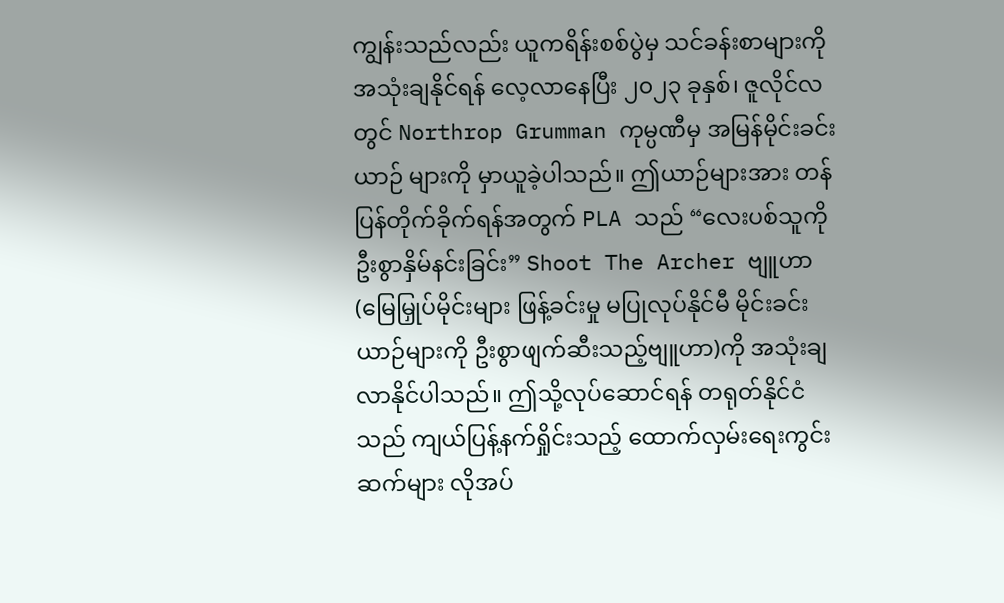ကျွန်းသည်လည်း ယူကရိန်းစစ်ပွဲမှ သင်ခန်းစာများကို အသုံးချနိုင်ရန် လေ့လာနေပြီး ၂၀၂၃ ခုနှစ်၊ ဇူလိုင်လတွင် Northrop Grumman ကုမ္ပဏီမှ အမြန်မိုင်းခင်းယာဉ် များကို မှာယူခဲ့ပါသည်။ ဤယာဉ်များအား တန်ပြန်တိုက်ခိုက်ရန်အတွက် PLA သည် “လေးပစ်သူကို ဦးစွာနှိမ်နင်းခြင်း” Shoot The Archer ဗျူဟာ (မြေမြှုပ်မိုင်းများ ဖြန့်ခင်းမှု မပြုလုပ်နိုင်မီ မိုင်းခင်းယာဉ်များကို ဦးစွာဖျက်ဆီးသည့်ဗျူဟာ)ကို အသုံးချ လာနိုင်ပါသည်။ ဤသို့လုပ်ဆောင်ရန် တရုတ်နိုင်ငံသည် ကျယ်ပြန့်နက်ရှိုင်းသည့် ထောက်လှမ်းရေးကွင်းဆက်များ လိုအပ်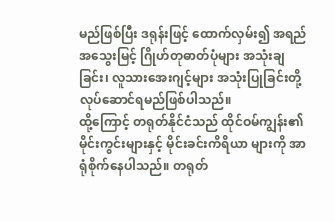မည်ဖြစ်ပြီး ဒရုန်းဖြင့် ထောက်လှမ်း၍ အရည် အသွေးမြင့် ဂြိုဟ်တုဓာတ်ပုံများ အသုံးချခြင်း၊ လူသားအေးဂျင့်များ အသုံးပြုခြင်းတို့ လုပ်ဆောင်ရမည်ဖြစ်ပါသည်။
ထို့ကြောင့် တရုတ်နိုင်ငံသည် ထိုင်ဝမ်ကျွန်း၏ မိုင်းကွင်းများနှင့် မိုင်းခင်းကိရိယာ များကို အာရုံစိုက်နေပါသည်။ တရုတ်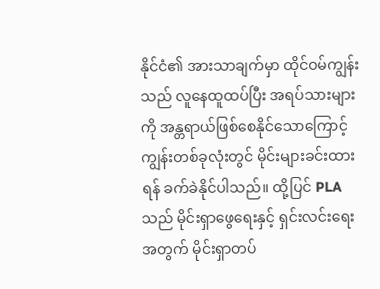နိုင်ငံ၏ အားသာချက်မှာ ထိုင်ဝမ်ကျွန်းသည် လူနေထူထပ်ပြီး အရပ်သားများကို အန္တရာယ်ဖြစ်စေနိုင်သောကြောင့် ကျွန်းတစ်ခုလုံးတွင် မိုင်းများခင်းထားရန် ခက်ခဲနိုင်ပါသည်။ ထို့ပြင် PLA သည် မိုင်းရှာဖွေရေးနှင့် ရှင်းလင်းရေး အတွက် မိုင်းရှာတပ်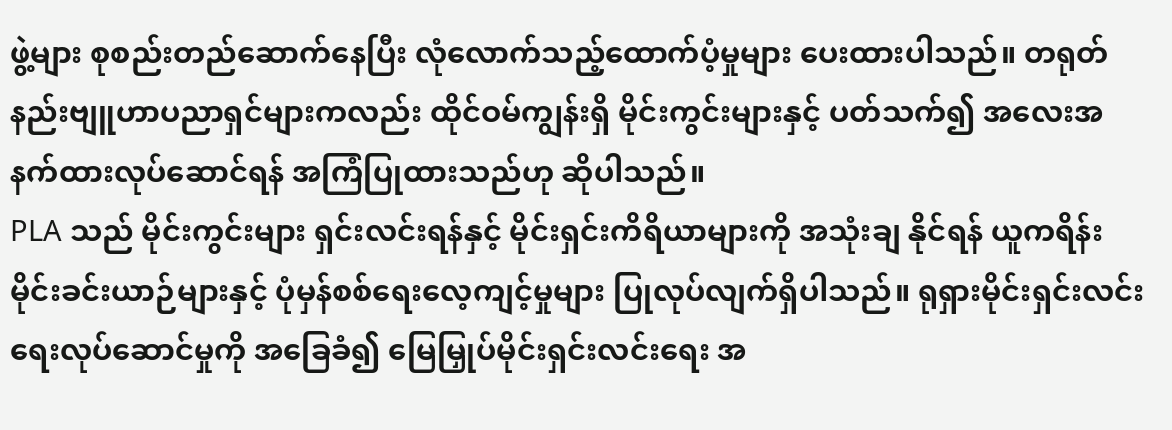ဖွဲ့များ စုစည်းတည်ဆောက်နေပြီး လုံလောက်သည့်ထောက်ပံ့မှုများ ပေးထားပါသည်။ တရုတ်နည်းဗျူဟာပညာရှင်များကလည်း ထိုင်ဝမ်ကျွန်းရှိ မိုင်းကွင်းများနှင့် ပတ်သက်၍ အလေးအနက်ထားလုပ်ဆောင်ရန် အကြံပြုထားသည်ဟု ဆိုပါသည်။
PLA သည် မိုင်းကွင်းများ ရှင်းလင်းရန်နှင့် မိုင်းရှင်းကိရိယာများကို အသုံးချ နိုင်ရန် ယူကရိန်းမိုင်းခင်းယာဉ်များနှင့် ပုံမှန်စစ်ရေးလေ့ကျင့်မှုများ ပြုလုပ်လျက်ရှိပါသည်။ ရုရှားမိုင်းရှင်းလင်းရေးလုပ်ဆောင်မှုကို အခြေခံ၍ မြေမြှုပ်မိုင်းရှင်းလင်းရေး အ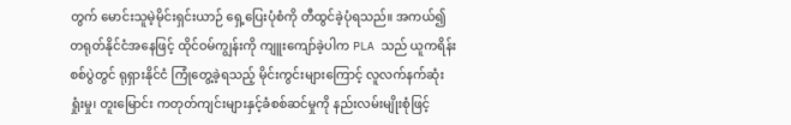တွက် မောင်းသူမဲ့မိုင်းရှင်းယာဉ် ရှေ့ပြေးပုံစံကို တီထွင်ခဲ့ပုံရသည်။ အကယ်၍ တရုတ်နိုင်ငံအနေဖြင့် ထိုင်ဝမ်ကျွန်းကို ကျူးကျော်ခဲ့ပါက PLA သည် ယူကရိန်းစစ်ပွဲတွင် ရုရှားနိုင်ငံ ကြုံတွေ့ခဲ့ရသည့် မိုင်းကွင်းများကြောင့် လူလက်နက်ဆုံးရှုံးမှု၊ တူးမြောင်း ကတုတ်ကျင်းများနှင့်ခံစစ်ဆင်မှုကို နည်းလမ်းမျိုးစုံဖြင့်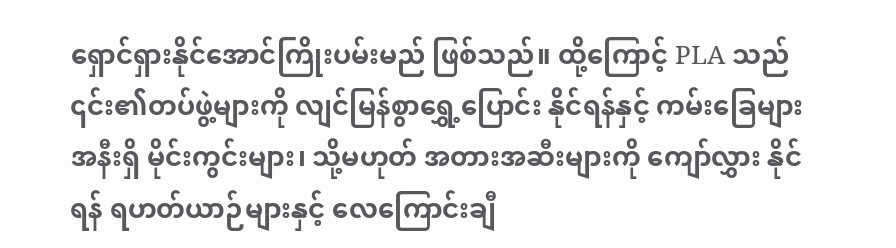ရှောင်ရှားနိုင်အောင်ကြိုးပမ်းမည် ဖြစ်သည်။ ထို့ကြောင့် PLA သည် ၎င်း၏တပ်ဖွဲ့များကို လျင်မြန်စွာရွှေ့ပြောင်း နိုင်ရန်နှင့် ကမ်းခြေများအနီးရှိ မိုင်းကွင်းများ၊ သို့မဟုတ် အတားအဆီးများကို ကျော်လွှား နိုင်ရန် ရဟတ်ယာဉ်များနှင့် လေကြောင်းချီ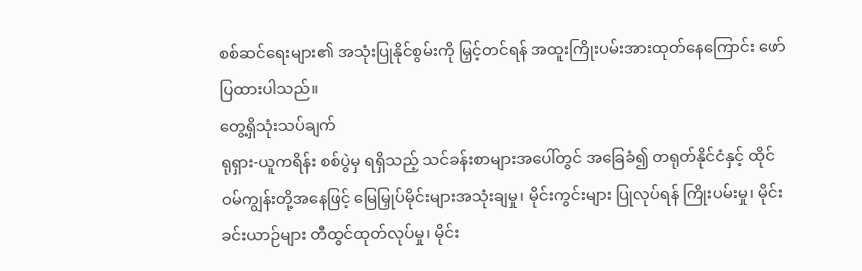စစ်ဆင်ရေးများ၏ အသုံးပြုနိုင်စွမ်းကို မြှင့်တင်ရန် အထူးကြိုးပမ်းအားထုတ်နေကြောင်း ဖော်ပြထားပါသည်။
တွေ့ရှိသုံးသပ်ချက်
ရုရှား-ယူကရိန်း စစ်ပွဲမှ ရရှိသည့် သင်ခန်းစာများအပေါ်တွင် အခြေခံ၍ တရုတ်နိုင်ငံနှင့် ထိုင်ဝမ်ကျွန်းတို့အနေဖြင့် မြေမြှုပ်မိုင်းများအသုံးချမှု၊ မိုင်းကွင်းများ ပြုလုပ်ရန် ကြိုးပမ်းမှု၊ မိုင်းခင်းယာဉ်များ တီထွင်ထုတ်လုပ်မှု၊ မိုင်း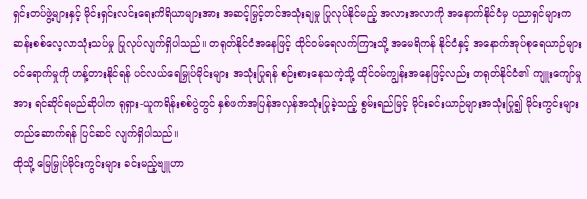ရှင်းတပ်ဖွဲ့များနှင့် မိုင်းရှင်းလင်းရေးကိရိယာများအား အဆင့်မြှင့်တင်အသုံးချမှု ပြုလုပ်နိုင်မည့် အလားအလာကို အနောက်နိုင်ငံမှ ပညာရှင်များက ဆန်းစစ်လေ့လာသုံးသပ်မှု ပြုလုပ်လျက်ရှိပါသည်။ တရုတ်နိုင်ငံအနေဖြင့် ထိုင်ဝမ်ရေလက်ကြားသို့ အမေရိကန် နိုင်ငံနှင့် အနောက်အုပ်စုရေယာဉ်များ ဝင်ရောက်မှုကို ဟန့်တားနိုင်ရန် ပင်လယ်ရေမြှုပ်မိုင်းများ အသုံးပြုရန် စဉ်းစားနေသကဲ့သို့ ထိုင်ဝမ်ကျွန်းအနေဖြင့်လည်း တရုတ်နိုင်ငံ၏ ကျူးကျော်မှုအား ရင်ဆိုင်ရမည်ဆိုပါက ရုရှား-ယူကရိန်းစစ်ပွဲတွင် နှစ်ဖက်အပြန်အလှန်အသုံးပြုခဲ့သည့် စွမ်းရည်မြင့် မိုင်းခင်းယာဉ်များအသုံးပြု၍ မိုင်းကွင်းများ တည်ဆောက်ရန် ပြင်ဆင် လျက်ရှိပါသည်။
ထိုသို့ မြေမြှုပ်မိုင်းကွင်းများ ခင်းမည့်ဗျူဟာ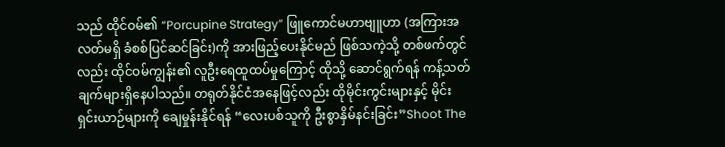သည် ထိုင်ဝမ်၏ “Porcupine Strategy” ဖြူကောင်မဟာဗျူဟာ (အကြားအလတ်မရှိ ခံစစ်ပြင်ဆင်ခြင်း)ကို အားဖြည့်ပေးနိုင်မည် ဖြစ်သကဲ့သို့ တစ်ဖက်တွင်လည်း ထိုင်ဝမ်ကျွန်း၏ လူဦးရေထူထပ်မှုကြောင့် ထိုသို့ ဆောင်ရွက်ရန် ကန့်သတ်ချက်များရှိနေပါသည်။ တရုတ်နိုင်ငံအနေဖြင့်လည်း ထိုမိုင်းကွင်းများနှင့် မိုင်းရှင်းယာဉ်များကို ချေမှုန်းနိုင်ရန် “လေးပစ်သူကို ဦးစွာနှိမ်နင်းခြင်း”Shoot The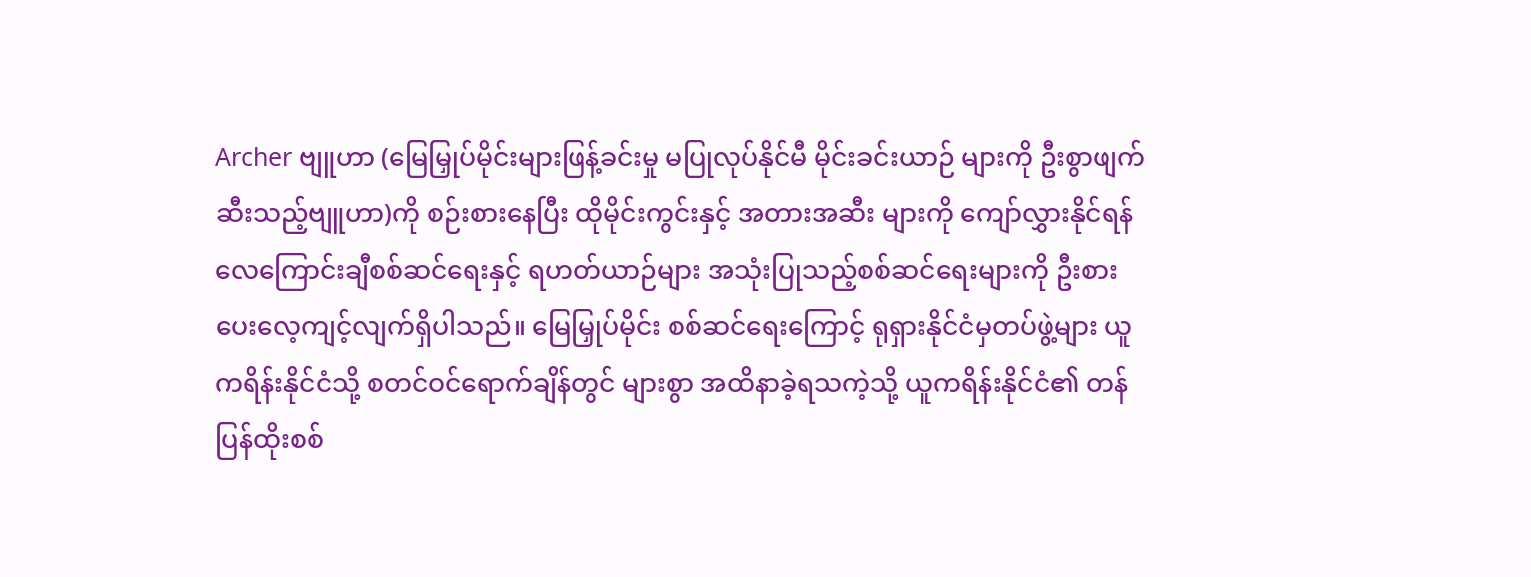Archer ဗျူဟာ (မြေမြှုပ်မိုင်းများဖြန့်ခင်းမှု မပြုလုပ်နိုင်မီ မိုင်းခင်းယာဉ် များကို ဦးစွာဖျက်ဆီးသည့်ဗျူဟာ)ကို စဉ်းစားနေပြီး ထိုမိုင်းကွင်းနှင့် အတားအဆီး များကို ကျော်လွှားနိုင်ရန် လေကြောင်းချီစစ်ဆင်ရေးနှင့် ရဟတ်ယာဉ်များ အသုံးပြုသည့်စစ်ဆင်ရေးများကို ဦးစားပေးလေ့ကျင့်လျက်ရှိပါသည်။ မြေမြှုပ်မိုင်း စစ်ဆင်ရေးကြောင့် ရုရှားနိုင်ငံမှတပ်ဖွဲ့များ ယူကရိန်းနိုင်ငံသို့ စတင်ဝင်ရောက်ချိန်တွင် များစွာ အထိနာခဲ့ရသကဲ့သို့ ယူကရိန်းနိုင်ငံ၏ တန်ပြန်ထိုးစစ်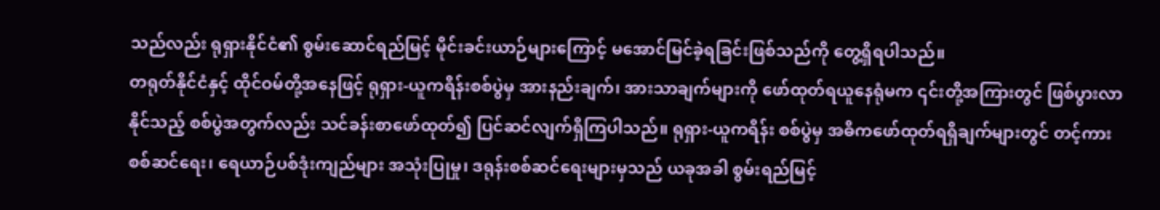သည်လည်း ရုရှားနိုင်ငံ၏ စွမ်းဆောင်ရည်မြင့် မိုင်းခင်းယာဉ်များကြောင့် မအောင်မြင်ခဲ့ရခြင်းဖြစ်သည်ကို တွေ့ရှိရပါသည်။
တရုတ်နိုင်ငံနှင့် ထိုင်ဝမ်တို့အနေဖြင့် ရုရှား-ယူကရိန်းစစ်ပွဲမှ အားနည်းချက်၊ အားသာချက်များကို ဖော်ထုတ်ရယူနေရုံမက ၎င်းတို့အကြားတွင် ဖြစ်ပွားလာနိုင်သည့် စစ်ပွဲအတွက်လည်း သင်ခန်းစာဖော်ထုတ်၍ ပြင်ဆင်လျက်ရှိကြပါသည်။ ရုရှား-ယူကရိန်း စစ်ပွဲမှ အဓိကဖော်ထုတ်ရရှိချက်များတွင် တင့်ကားစစ်ဆင်ရေး၊ ရေယာဉ်ပစ်ဒုံးကျည်များ အသုံးပြုမှု၊ ဒရုန်းစစ်ဆင်ရေးများမှသည် ယခုအခါ စွမ်းရည်မြင့်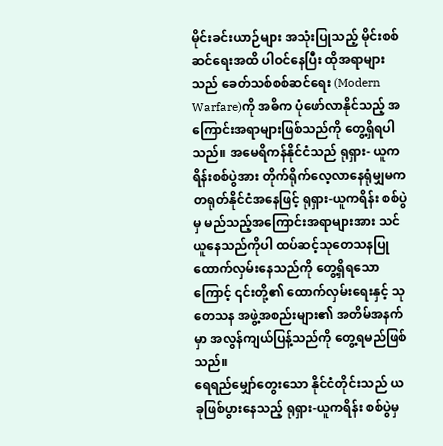မိုင်းခင်းယာဉ်များ အသုံးပြုသည့် မိုင်းစစ်ဆင်ရေးအထိ ပါဝင်နေပြီး ထိုအရာများသည် ခေတ်သစ်စစ်ဆင်ရေး (Modern Warfare)ကို အဓိက ပုံဖော်လာနိုင်သည့် အကြောင်းအရာများဖြစ်သည်ကို တွေ့ရှိရပါသည်။ အမေရိကန်နိုင်ငံသည် ရုရှား- ယူကရိန်းစစ်ပွဲအား တိုက်ရိုက်လေ့လာနေရုံမျှမက တရုတ်နိုင်ငံအနေဖြင့် ရုရှား-ယူကရိန်း စစ်ပွဲမှ မည်သည့်အကြောင်းအရာများအား သင်ယူနေသည်ကိုပါ ထပ်ဆင့်သုတေသနပြု ထောက်လှမ်းနေသည်ကို တွေ့ရှိရသောကြောင့် ၎င်းတို့၏ ထောက်လှမ်းရေးနှင့် သုတေသန အဖွဲ့အစည်းများ၏ အတိမ်အနက်မှာ အလွန်ကျယ်ပြန့်သည်ကို တွေ့ရမည်ဖြစ်သည်။
ရေရည်မျှော်တွေးသော နိုင်ငံတိုင်းသည် ယခုဖြစ်ပွားနေသည့် ရုရှား-ယူကရိန်း စစ်ပွဲမှ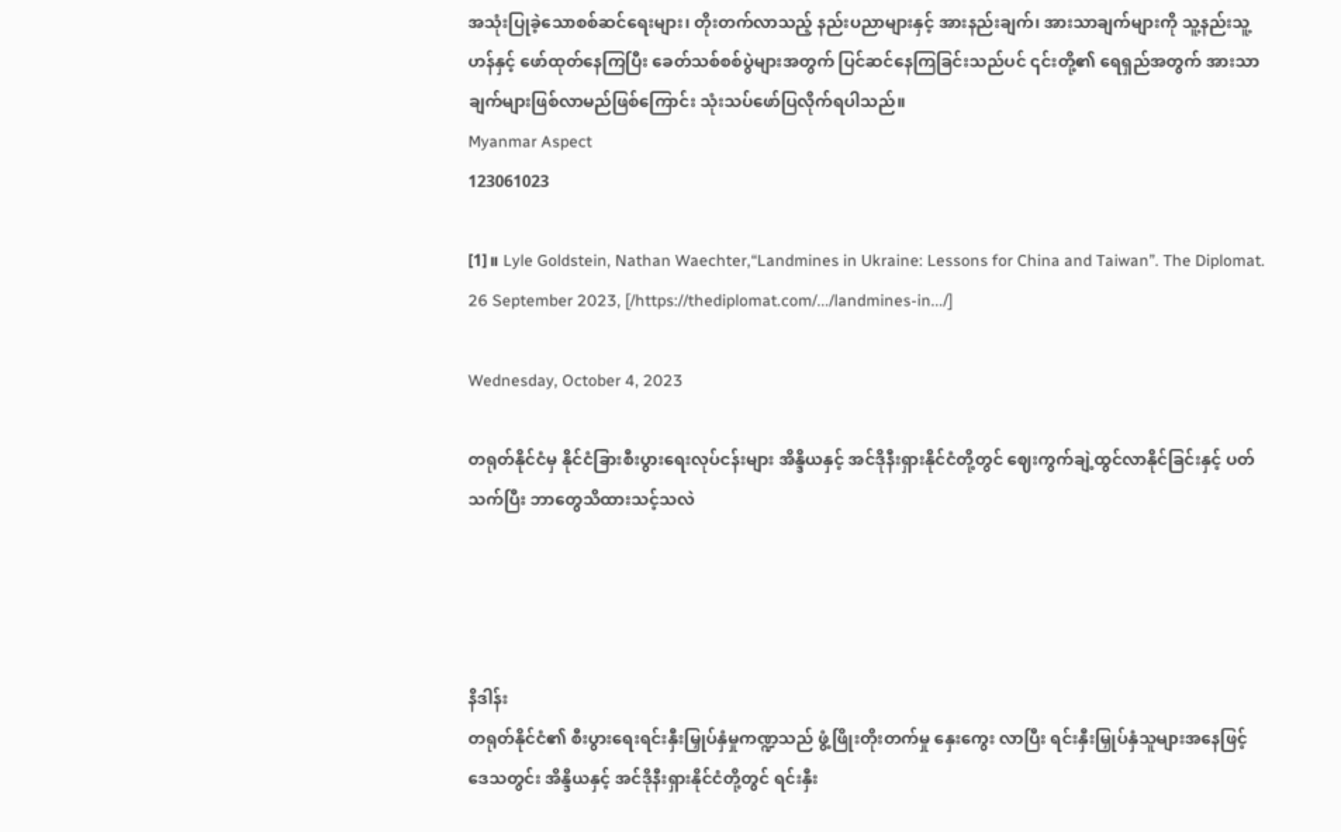အသုံးပြုခဲ့သောစစ်ဆင်ရေးများ၊ တိုးတက်လာသည့် နည်းပညာများနှင့် အားနည်းချက်၊ အားသာချက်များကို သူ့နည်းသူ့ဟန်နှင့် ဖော်ထုတ်နေကြပြီး ခေတ်သစ်စစ်ပွဲများအတွက် ပြင်ဆင်နေကြခြင်းသည်ပင် ၎င်းတို့၏ ရေရှည်အတွက် အားသာချက်များဖြစ်လာမည်ဖြစ်ကြောင်း သုံးသပ်ဖော်ပြလိုက်ရပါသည်။
Myanmar Aspect
123061023

[1]။ Lyle Goldstein, Nathan Waechter,“Landmines in Ukraine: Lessons for China and Taiwan”. The Diplomat. 26 September 2023, [/https://thediplomat.com/.../landmines-in.../]

Wednesday, October 4, 2023

တရုတ်နိုင်ငံမှ နိုင်ငံခြားစီးပွားရေးလုပ်ငန်းများ အိန္ဒိယနှင့် အင်ဒိုနီးရှားနိုင်ငံတို့တွင် ဈေးကွက်ချဲ့ထွင်လာနိုင်ခြင်းနှင့် ပတ်သက်ပြီး ဘာတွေသိထားသင့်သလဲ




နိဒါန်း
တရုတ်နိုင်ငံ၏ စီးပွားရေးရင်းနှီးမြှုပ်နှံမှုကဏ္ဍသည် ဖွံ့ဖြိုးတိုးတက်မှု နှေးကွေး လာပြီး ရင်းနှီးမြှုပ်နှံသူများအနေဖြင့် ဒေသတွင်း အိန္ဒိယနှင့် အင်ဒိုနီးရှားနိုင်ငံတို့တွင် ရင်းနှီး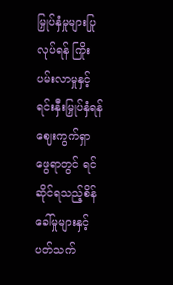မြှုပ်နှံမှုများပြုလုပ်ရန် ကြိုးပမ်းလာမှုနှင့် ရင်းနှီးမြှုပ်နှံရန် ဈေးကွက်ရှာဖွေရာတွင် ရင်ဆိုင်ရသည့်စိန်ခေါ်မှုများနှင့် ပတ်သက်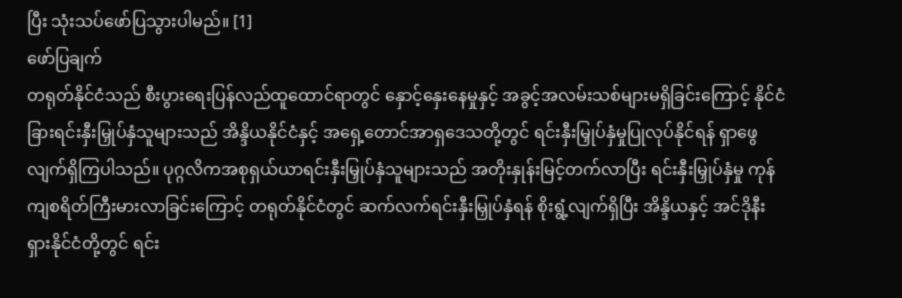ပြီး သုံးသပ်ဖော်ပြသွားပါမည်။ [1]
ဖော်ပြချက်
တရုတ်နိုင်ငံသည် စီးပွားရေးပြန်လည်ထူထောင်ရာတွင် နှောင့်နှေးနေမှုနှင့် အခွင့်အလမ်းသစ်များမရှိခြင်းကြောင့် နိုင်ငံခြားရင်းနှီးမြှုပ်နှံသူများသည် အိန္ဒိယနိုင်ငံနှင့် အရှေ့တောင်အာရှဒေသတို့တွင် ရင်းနှီးမြှုပ်နှံမှုပြုလုပ်နိုင်ရန် ရှာဖွေလျက်ရှိကြပါသည်။ ပုဂ္ဂလိကအစုရှယ်ယာရင်းနှီးမြှုပ်နှံသူများသည် အတိုးနှုန်းမြင့်တက်လာပြီး ရင်းနှီးမြှုပ်နှံမှု ကုန်ကျစရိတ်ကြီးမားလာခြင်းကြောင့် တရုတ်နိုင်ငံတွင် ဆက်လက်ရင်းနှီးမြှုပ်နှံရန် စိုးရွံ့လျက်ရှိပြီး အိန္ဒိယနှင့် အင်ဒိုနီးရှားနိုင်ငံတို့တွင် ရင်း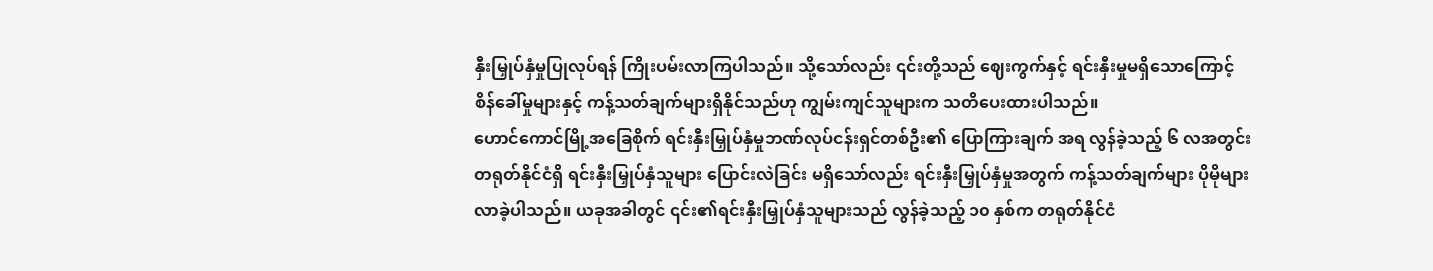နှီးမြှုပ်နှံမှုပြုလုပ်ရန် ကြိုးပမ်းလာကြပါသည်။ သို့သော်လည်း ၎င်းတို့သည် ဈေးကွက်နှင့် ရင်းနှီးမှုမရှိသောကြောင့် စိန်ခေါ်မှုများနှင့် ကန့်သတ်ချက်များရှိနိုင်သည်ဟု ကျွမ်းကျင်သူများက သတိပေးထားပါသည်။
ဟောင်ကောင်မြို့အခြေစိုက် ရင်းနှီးမြှုပ်နှံမှုဘဏ်လုပ်ငန်းရှင်တစ်ဦး၏ ပြောကြားချက် အရ လွန်ခဲ့သည့် ၆ လအတွင်း တရုတ်နိုင်ငံရှိ ရင်းနှီးမြှုပ်နှံသူများ ပြောင်းလဲခြင်း မရှိသော်လည်း ရင်းနှီးမြှုပ်နှံမှုအတွက် ကန့်သတ်ချက်များ ပိုမိုများလာခဲ့ပါသည်။ ယခုအခါတွင် ၎င်း၏ရင်းနှီးမြှုပ်နှံသူများသည် လွန်ခဲ့သည့် ၁၀ နှစ်က တရုတ်နိုင်ငံ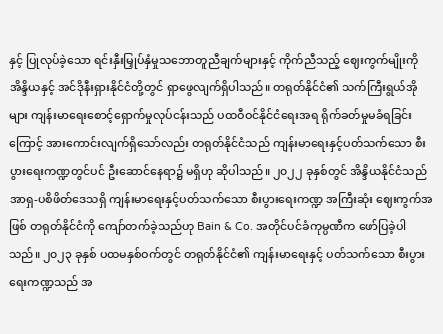နှင့် ပြုလုပ်ခဲ့သော ရင်းနှီးမြှုပ်နှံမှုသဘောတူညီချက်များနှင့် ကိုက်ညီသည့် ဈေးကွက်မျိုးကို အိန္ဒိယနှင့် အင်ဒိုနီးရှားနိုင်ငံတို့တွင် ရှာဖွေလျက်ရှိပါသည်။ တရုတ်နိုင်ငံ၏ သက်ကြီးရွယ်အိုများ ကျန်းမာရေးစောင့်ရှောက်မှုလုပ်ငန်းသည် ပထဝီဝင်နိုင်ငံရေးအရ ရိုက်ခတ်မှုမခံရခြင်းကြောင့် အားကောင်းလျက်ရှိသော်လည်း တရုတ်နိုင်ငံသည် ကျန်းမာရေးနှင့်ပတ်သက်သော စီးပွားရေးကဏ္ဍတွင်ပင် ဦးဆောင်နေရာ၌ မရှိဟု ဆိုပါသည်။ ၂၀၂၂ ခုနှစ်တွင် အိန္ဒိယနိုင်ငံသည် အာရှ-ပစိဖိတ်ဒေသရှိ ကျန်းမာရေးနှင့်ပတ်သက်သော စီးပွားရေးကဏ္ဍ အကြီးဆုံး ဈေးကွက်အဖြစ် တရုတ်နိုင်ငံကို ကျော်တက်ခဲ့သည်ဟု Bain & Co. အတိုင်ပင်ခံကုမ္ပဏီက ဖော်ပြခဲ့ပါသည်။ ၂၀၂၃ ခုနှစ် ပထမနှစ်ဝက်တွင် တရုတ်နိုင်ငံ၏ ကျန်းမာရေးနှင့် ပတ်သက်သော စီးပွားရေးကဏ္ဍသည် အ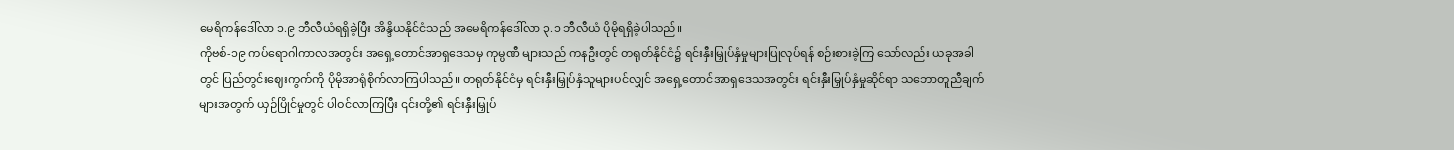မေရိကန်ဒေါ်လာ ၁.၉ ဘီလီယံရရှိခဲ့ပြီး အိန္ဒိယနိုင်ငံသည် အမေရိကန်ဒေါ်လာ ၃.၁ ဘီလီယံ ပိုမိုရရှိခဲ့ပါသည်။
ကိုဗစ်-၁၉ ကပ်ရောဂါကာလအတွင်း အရှေ့တောင်အာရှဒေသမှ ကုမ္ပဏီ များသည် ကနဦးတွင် တရုတ်နိုင်ငံ၌ ရင်းနှီးမြှုပ်နှံမှုများပြုလုပ်ရန် စဉ်းစားခဲ့ကြ သော်လည်း ယခုအခါတွင် ပြည်တွင်းဈေးကွက်ကို ပိုမိုအာရုံစိုက်လာကြပါသည်။ တရုတ်နိုင်ငံမှ ရင်းနှီးမြှုပ်နှံသူများပင်လျှင် အရှေ့တောင်အာရှဒေသအတွင်း ရင်းနှီးမြှုပ်နှံမှုဆိုင်ရာ သဘောတူညီချက်များအတွက် ယှဉ်ပြိုင်မှုတွင် ပါဝင်လာကြပြီး ၎င်းတို့၏ ရင်းနှီးမြှုပ်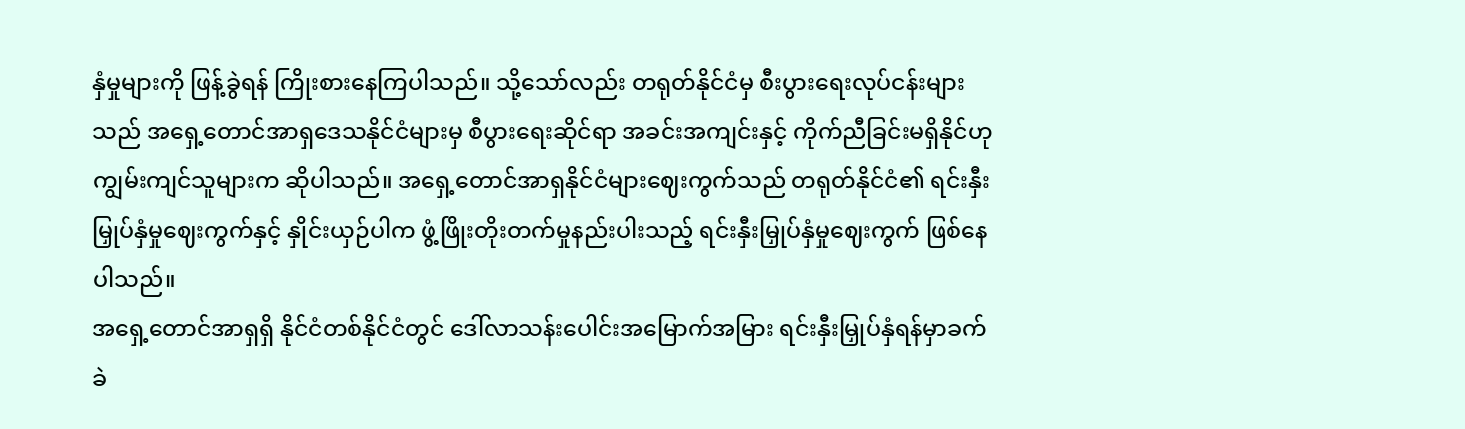နှံမှုများကို ဖြန့်ခွဲရန် ကြိုးစားနေကြပါသည်။ သို့သော်လည်း တရုတ်နိုင်ငံမှ စီးပွားရေးလုပ်ငန်းများသည် အရှေ့တောင်အာရှဒေသနိုင်ငံများမှ စီပွားရေးဆိုင်ရာ အခင်းအကျင်းနှင့် ကိုက်ညီခြင်းမရှိနိုင်ဟု ကျွမ်းကျင်သူများက ဆိုပါသည်။ အရှေ့တောင်အာရှနိုင်ငံများဈေးကွက်သည် တရုတ်နိုင်ငံ၏ ရင်းနှီးမြှုပ်နှံမှုဈေးကွက်နှင့် နှိုင်းယှဉ်ပါက ဖွံ့ဖြိုးတိုးတက်မှုနည်းပါးသည့် ရင်းနှီးမြှုပ်နှံမှုဈေးကွက် ဖြစ်နေပါသည်။
အရှေ့တောင်အာရှရှိ နိုင်ငံတစ်နိုင်ငံတွင် ဒေါ်လာသန်းပေါင်းအမြောက်အမြား ရင်းနှီးမြှုပ်နှံရန်မှာခက်ခဲ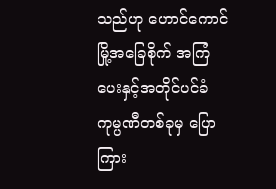သည်ဟု ဟောင်ကောင်မြို့အခြေစိုက် အကြံပေးနှင့်အတိုင်ပင်ခံ ကုမ္ပဏီတစ်ခုမှ ပြောကြား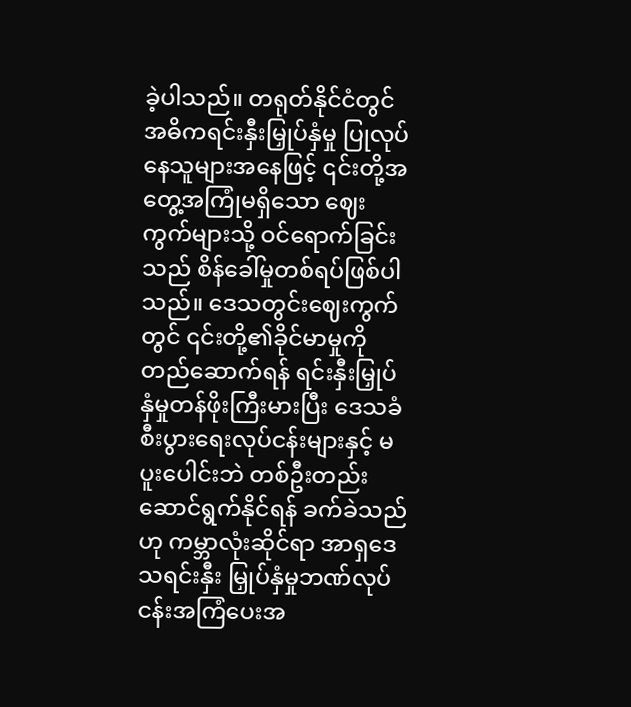ခဲ့ပါသည်။ တရုတ်နိုင်ငံတွင် အဓိကရင်းနှီးမြှုပ်နှံမှု ပြုလုပ် နေသူများအနေဖြင့် ၎င်းတို့အတွေ့အကြုံမရှိသော ဈေးကွက်များသို့ ဝင်ရောက်ခြင်းသည် စိန်ခေါ်မှုတစ်ရပ်ဖြစ်ပါသည်။ ဒေသတွင်းဈေးကွက်တွင် ၎င်းတို့၏ခိုင်မာမှုကို တည်ဆောက်ရန် ရင်းနှီးမြှုပ်နှံမှုတန်ဖိုးကြီးမားပြီး ဒေသခံစီးပွားရေးလုပ်ငန်းများနှင့် မပူးပေါင်းဘဲ တစ်ဦးတည်းဆောင်ရွက်နိုင်ရန် ခက်ခဲသည်ဟု ကမ္ဘာလုံးဆိုင်ရာ အာရှဒေသရင်းနှီး မြှုပ်နှံမှုဘဏ်လုပ်ငန်းအကြံပေးအ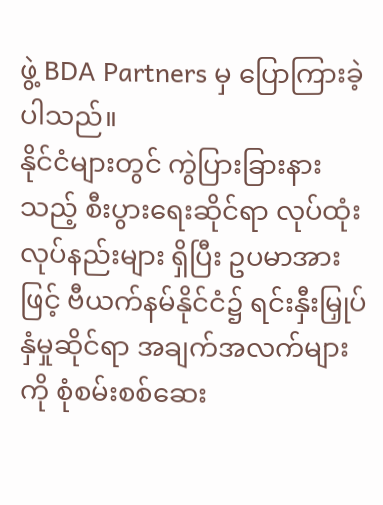ဖွဲ့ BDA Partners မှ ပြောကြားခဲ့ပါသည်။
နိုင်ငံများတွင် ကွဲပြားခြားနားသည့် စီးပွားရေးဆိုင်ရာ လုပ်ထုံးလုပ်နည်းများ ရှိပြီး ဥပမာအားဖြင့် ဗီယက်နမ်နိုင်ငံ၌ ရင်းနှီးမြှုပ်နှံမှုဆိုင်ရာ အချက်အလက်များကို စုံစမ်းစစ်ဆေး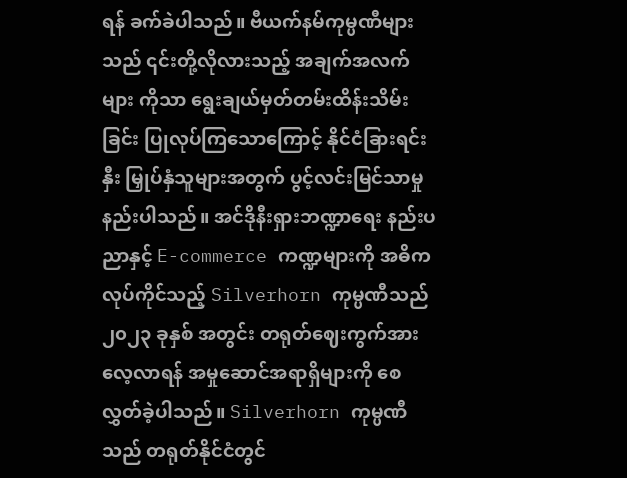ရန် ခက်ခဲပါသည်။ ဗီယက်နမ်ကုမ္ပဏီများသည် ၎င်းတို့လိုလားသည့် အချက်အလက်များ ကိုသာ ရွေးချယ်မှတ်တမ်းထိန်းသိမ်းခြင်း ပြုလုပ်ကြသောကြောင့် နိုင်ငံခြားရင်းနှီး မြှုပ်နှံသူများအတွက် ပွင့်လင်းမြင်သာမှုနည်းပါသည်။ အင်ဒိုနီးရှားဘဏ္ဍာရေး နည်းပညာနှင့် E-commerce ကဏ္ဍများကို အဓိကလုပ်ကိုင်သည့် Silverhorn ကုမ္ပဏီသည် ၂၀၂၃ ခုနှစ် အတွင်း တရုတ်ဈေးကွက်အား လေ့လာရန် အမှုဆောင်အရာရှိများကို စေလွှတ်ခဲ့ပါသည်။ Silverhorn ကုမ္ပဏီသည် တရုတ်နိုင်ငံတွင်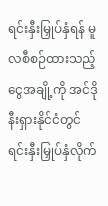ရင်းနှီးမြှုပ်နှံရန် မူလစီစဉ်ထားသည့် ငွေအချို့ကို အင်ဒိုနီးရှားနိုင်ငံတွင် ရင်းနှီးမြှုပ်နှံလိုက်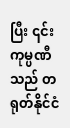ပြီး ၎င်းကုမ္ပဏီသည် တရုတ်နိုင်ငံ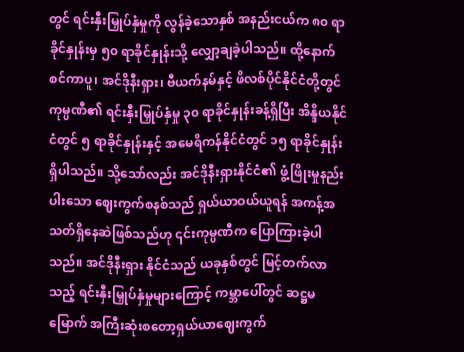တွင် ရင်းနှီးမြှုပ်နှံမှုကို လွန်ခဲ့သောနှစ် အနည်းငယ်က ၈၀ ရာခိုင်နှုန်းမှ ၅၀ ရာခိုင်နှုန်းသို့ လျှော့ချခဲ့ပါသည်။ ထို့နောက် စင်ကာပူ၊ အင်ဒိုနီးရှား၊ ဗီယက်နမ်နှင့် ဖိလစ်ပိုင်နိုင်ငံတို့တွင် ကုမ္ပဏီ၏ ရင်းနှီးမြှုပ်နှံမှု ၃၀ ရာခိုင်နှုန်းခန့်ရှိပြီး အိန္ဒိယနိုင်ငံတွင် ၅ ရာခိုင်နှုန်းနှင့် အမေရိကန်နိုင်ငံတွင် ၁၅ ရာခိုင်နှုန်းရှိပါသည်။ သို့သော်လည်း အင်ဒိုနီးရှားနိုင်ငံ၏ ဖွံ့ဖြိုးမှုနည်းပါးသော ဈေးကွက်စနစ်သည် ရှယ်ယာဝယ်ယူရန် အကန့်အသတ်ရှိနေဆဲဖြစ်သည်ဟု ၎င်းကုမ္ပဏီက ပြောကြားခဲ့ပါသည်။ အင်ဒိုနီးရှား နိုင်ငံသည် ယခုနှစ်တွင် မြင့်တက်လာသည့် ရင်းနှီးမြှုပ်နှံမှုများကြောင့် ကမ္ဘာပေါ်တွင် ဆဋ္ဌမမြောက် အကြီးဆုံးစတော့ရှယ်ယာဈေးကွက်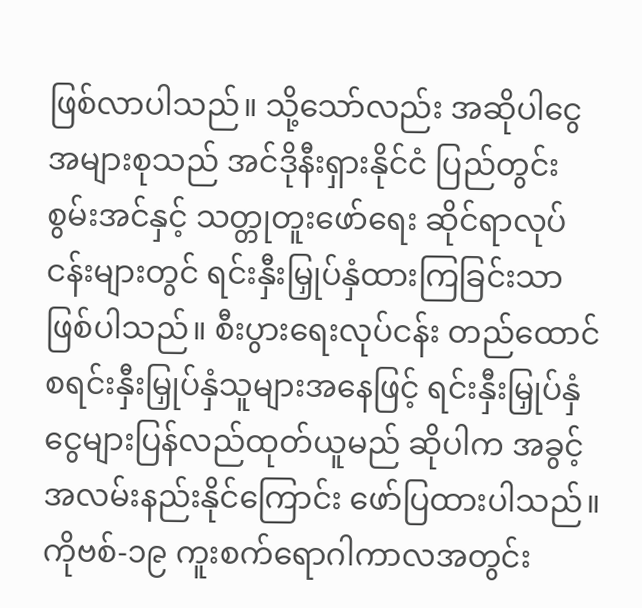ဖြစ်လာပါသည်။ သို့သော်လည်း အဆိုပါငွေအများစုသည် အင်ဒိုနီးရှားနိုင်ငံ ပြည်တွင်းစွမ်းအင်နှင့် သတ္တုတူးဖော်ရေး ဆိုင်ရာလုပ်ငန်းများတွင် ရင်းနှီးမြှုပ်နှံထားကြခြင်းသာဖြစ်ပါသည်။ စီးပွားရေးလုပ်ငန်း တည်ထောင်စရင်းနှီးမြှုပ်နှံသူများအနေဖြင့် ရင်းနှီးမြှုပ်နှံငွေများပြန်လည်ထုတ်ယူမည် ဆိုပါက အခွင့်အလမ်းနည်းနိုင်ကြောင်း ဖော်ပြထားပါသည်။
ကိုဗစ်-၁၉ ကူးစက်ရောဂါကာလအတွင်း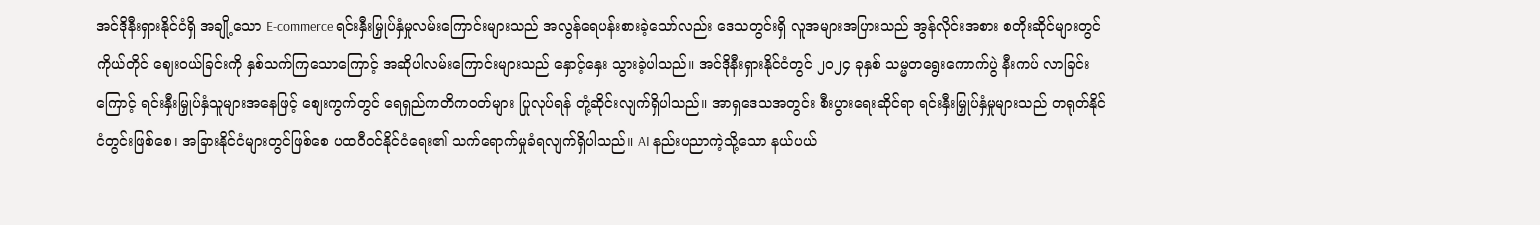အင်ဒိုနီးရှားနိုင်ငံရှိ အချို့သော E-commerce ရင်းနှီးမြှုပ်နှံမှုလမ်းကြောင်းများသည် အလွန်ရေပန်းစားခဲ့သော်လည်း ဒေသတွင်းရှိ လူအများအပြားသည် အွန်လိုင်းအစား စတိုးဆိုင်များတွင် ကိုယ်တိုင် ဈေးဝယ်ခြင်းကို နှစ်သက်ကြသောကြောင့် အဆိုပါလမ်းကြောင်းများသည် နှောင့်နှေး သွားခဲ့ပါသည်။ အင်ဒိုနီးရှားနိုင်ငံတွင် ၂၀၂၄ ခုနှစ် သမ္မတရွေးကောက်ပွဲ နီးကပ် လာခြင်းကြောင့် ရင်းနှီးမြှုပ်နှံသူများအနေဖြင့် စျေးကွက်တွင် ရေရှည်ကတိကဝတ်များ ပြုလုပ်ရန် တုံ့ဆိုင်းလျက်ရှိပါသည်။ အာရှဒေသအတွင်း စီးပွားရေးဆိုင်ရာ ရင်းနှီးမြှုပ်နှံမှုများသည် တရုတ်နိုင်ငံတွင်းဖြစ်စေ၊ အခြားနိုင်ငံများတွင်ဖြစ်စေ ပထဝီဝင်နိုင်ငံရေး၏ သက်ရောက်မှုခံရလျက်ရှိပါသည်။ AI နည်းပညာကဲ့သို့သော နယ်ပယ်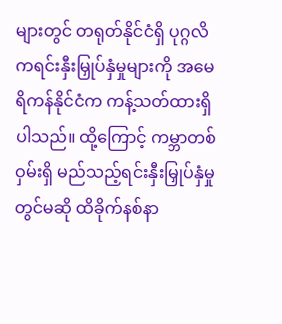များတွင် တရုတ်နိုင်ငံရှိ ပုဂ္ဂလိကရင်းနှီးမြှုပ်နှံမှုများကို အမေရိကန်နိုင်ငံက ကန့်သတ်ထားရှိပါသည်။ ထို့ကြောင့် ကမ္ဘာတစ်ဝှမ်းရှိ မည်သည့်ရင်းနှီးမြှုပ်နှံမှုတွင်မဆို ထိခိုက်နစ်နာ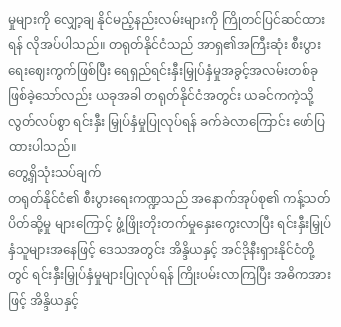မှုများကို လျှော့ချ နိုင်မည့်နည်းလမ်းများကို ကြိုတင်ပြင်ဆင်ထားရန် လိုအပ်ပါသည်။ တရုတ်နိုင်ငံသည် အာရှ၏အကြီးဆုံး စီးပွားရေးဈေးကွက်ဖြစ်ပြီး ရေရှည်ရင်းနှီးမြှုပ်နှံမှုအခွင့်အလမ်းတစ်ခုဖြစ်ခဲ့သော်လည်း ယခုအခါ တရုတ်နိုင်ငံအတွင်း ယခင်ကကဲ့သို့ လွတ်လပ်စွာ ရင်းနှီး မြှုပ်နှံမှုပြုလုပ်ရန် ခက်ခဲလာကြောင်း ဖော်ပြထားပါသည်။
တွေ့ရှိသုံးသပ်ချက်
တရုတ်နိုင်ငံ၏ စီးပွားရေးကဏ္ဍသည် အနောက်အုပ်စု၏ ကန့်သတ်ပိတ်ဆို့မှု များကြောင့် ဖွံ့ဖြိုးတိုးတက်မှုနှေးကွေးလာပြီး ရင်းနှီးမြှုပ်နှံသူများအနေဖြင့် ဒေသအတွင်း အိန္ဒိယနှင့် အင်ဒိုနီးရှားနိုင်ငံတို့တွင် ရင်းနှီးမြှုပ်နှံမှုများပြုလုပ်ရန် ကြိုးပမ်းလာကြပြီး အဓိကအားဖြင့် အိန္ဒိယနှင့်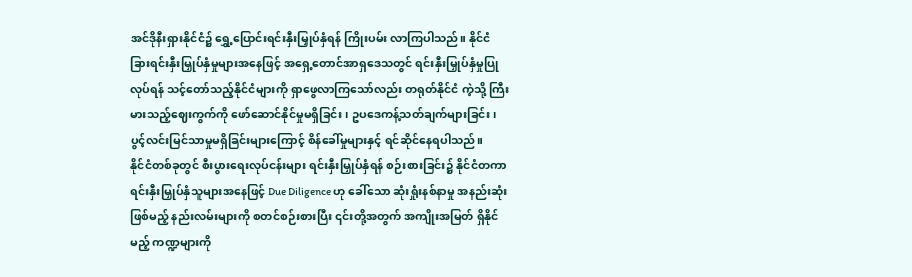အင်ဒိုနီးရှားနိုင်ငံ၌ ရွှေ့ပြောင်းရင်းနှီးမြှုပ်နှံရန် ကြိုးပမ်း လာကြပါသည်။ နိုင်ငံခြားရင်းနှီးမြှုပ်နှံမှုများအနေဖြင့် အရှေ့တောင်အာရှဒေသတွင် ရင်းနှီးမြှုပ်နှံမှုပြုလုပ်ရန် သင့်တော်သည့်နိုင်ငံများကို ရှာဖွေလာကြသော်လည်း တရုတ်နိုင်ငံ ကဲ့သို့ ကြီးမားသည့်ဈေးကွက်ကို ဖော်ဆောင်နိုင်မှုမရှိခြင်း၊ ဥပဒေကန့်သတ်ချက်များခြင်း၊ ပွင့်လင်းမြင်သာမှုမရှိခြင်းများကြောင့် စိန်ခေါ်မှုများနှင့် ရင်ဆိုင်နေရပါသည်။
နိုင်ငံတစ်ခုတွင် စီးပွားရေးလုပ်ငန်းများ ရင်းနှီးမြှုပ်နှံရန် စဉ်းစားခြင်း၌ နိုင်ငံတကာရင်းနှီးမြှုပ်နှံသူများအနေဖြင့် Due Diligence ဟု ခေါ်သော ဆုံးရှုံးနစ်နာမှု အနည်းဆုံးဖြစ်မည့် နည်းလမ်းများကို စတင်စဉ်းစားပြီး ၎င်းတို့အတွက် အကျိုးအမြတ် ရှိနိုင်မည့် ကဏ္ဍများကို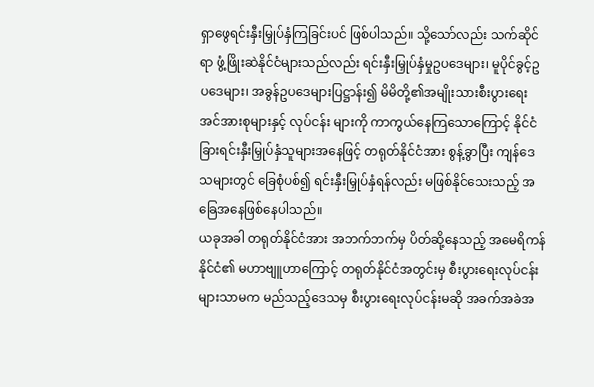ရှာဖွေရင်းနှီးမြှုပ်နှံကြခြင်းပင် ဖြစ်ပါသည်။ သို့သော်လည်း သက်ဆိုင်ရာ ဖွံ့ဖြိုးဆဲနိုင်ငံများသည်လည်း ရင်းနှီးမြှုပ်နှံမှုဥပဒေများ၊ မူပိုင်ခွင့်ဥပဒေများ၊ အခွန်ဥပဒေများပြဋ္ဌာန်း၍ မိမိတို့၏အမျိုးသားစီးပွားရေးအင်အားစုများနှင့် လုပ်ငန်း များကို ကာကွယ်နေကြသောကြောင့် နိုင်ငံခြားရင်းနှီးမြှုပ်နှံသူများအနေဖြင့် တရုတ်နိုင်ငံအား စွန့်ခွာပြီး ကျန်ဒေသများတွင် ခြေစုံပစ်၍ ရင်းနှီးမြှုပ်နှံရန်လည်း မဖြစ်နိုင်သေးသည့် အခြေအနေဖြစ်နေပါသည်။
ယခုအခါ တရုတ်နိုင်ငံအား အဘက်ဘက်မှ ပိတ်ဆို့နေသည့် အမေရိကန်နိုင်ငံ၏ မဟာဗျူဟာကြောင့် တရုတ်နိုင်ငံအတွင်းမှ စီးပွားရေးလုပ်ငန်းများသာမက မည်သည့်ဒေသမှ စီးပွားရေးလုပ်ငန်းမဆို အခက်အခဲအ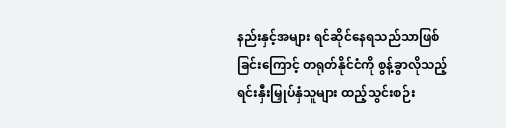နည်းနှင့်အများ ရင်ဆိုင်နေရသည်သာဖြစ်ခြင်းကြောင့် တရုတ်နိုင်ငံကို စွန့်ခွာလိုသည့် ရင်းနှီးမြှုပ်နှံသူများ ထည့်သွင်းစဉ်း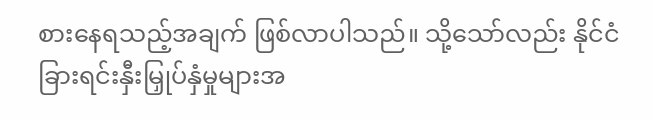စားနေရသည့်အချက် ဖြစ်လာပါသည်။ သို့သော်လည်း နိုင်ငံခြားရင်းနှီးမြှုပ်နှံမှုများအ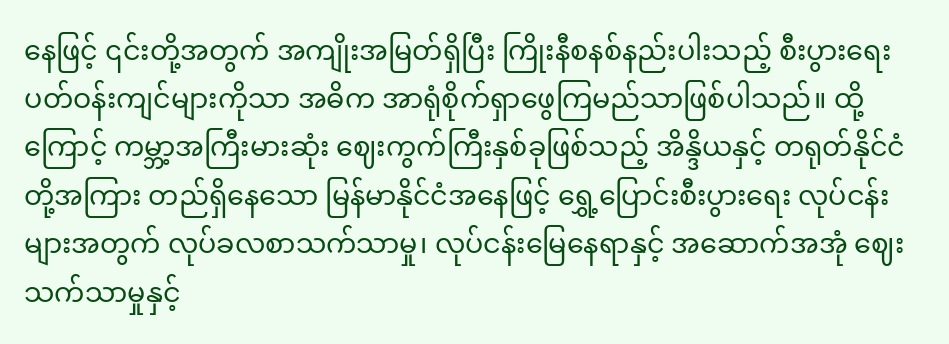နေဖြင့် ၎င်းတို့အတွက် အကျိုးအမြတ်ရှိပြီး ကြိုးနီစနစ်နည်းပါးသည့် စီးပွားရေးပတ်ဝန်းကျင်များကိုသာ အဓိက အာရုံစိုက်ရှာဖွေကြမည်သာဖြစ်ပါသည်။ ထို့ကြောင့် ကမ္ဘာ့အကြီးမားဆုံး ဈေးကွက်ကြီးနှစ်ခုဖြစ်သည့် အိန္ဒိယနှင့် တရုတ်နိုင်ငံတို့အကြား တည်ရှိနေသော မြန်မာနိုင်ငံအနေဖြင့် ရွှေ့ပြောင်းစီးပွားရေး လုပ်ငန်းများအတွက် လုပ်ခလစာသက်သာမှု၊ လုပ်ငန်းမြေနေရာနှင့် အဆောက်အအုံ ဈေးသက်သာမှုနှင့်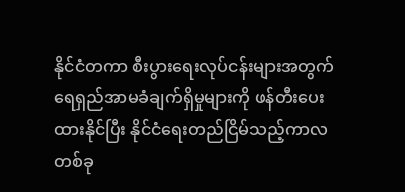နိုင်ငံတကာ စီးပွားရေးလုပ်ငန်းများအတွက် ရေရှည်အာမခံချက်ရှိမှုများကို ဖန်တီးပေးထားနိုင်ပြီး နိုင်ငံရေးတည်ငြိမ်သည့်ကာလတစ်ခု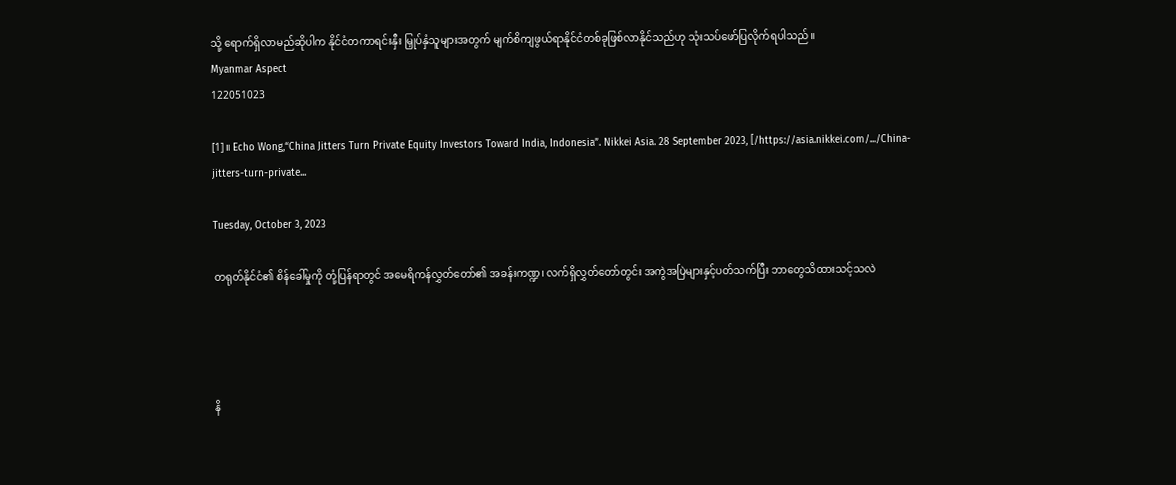သို့ ရောက်ရှိလာမည်ဆိုပါက နိုင်ငံတကာရင်းနှီး မြှုပ်နှံသူများအတွက် မျက်စိကျဖွယ်ရာနိုင်ငံတစ်ခုဖြစ်လာနိုင်သည်ဟု သုံးသပ်ဖော်ပြလိုက်ရပါသည်။
Myanmar Aspect
122051023

[1]။ Echo Wong,“China Jitters Turn Private Equity Investors Toward India, Indonesia”. Nikkei Asia. 28 September 2023, [/https://asia.nikkei.com/.../China-jitters-turn-private...

Tuesday, October 3, 2023

တရုတ်နိုင်ငံ၏ စိန်ခေါ်မှုကို တုံ့ပြန်ရာတွင် အမေရိကန်လွှတ်တော်၏ အခန်းကဏ္ဍ၊ လက်ရှိလွှတ်တော်တွင်း အကွဲအပြဲများနှင့်ပတ်သက်ပြီး ဘာတွေသိထားသင့်သလဲ




နိ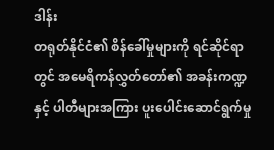ဒါန်း
တရုတ်နိုင်ငံ၏ စိန်ခေါ်မှုများကို ရင်ဆိုင်ရာတွင် အမေရိကန်လွှတ်တော်၏ အခန်းကဏ္ဍနှင့် ပါတီများအကြား ပူးပေါင်းဆောင်ရွက်မှု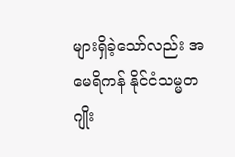များရှိခဲ့သော်လည်း အမေရိကန် နိုင်ငံသမ္မတ ဂျိုး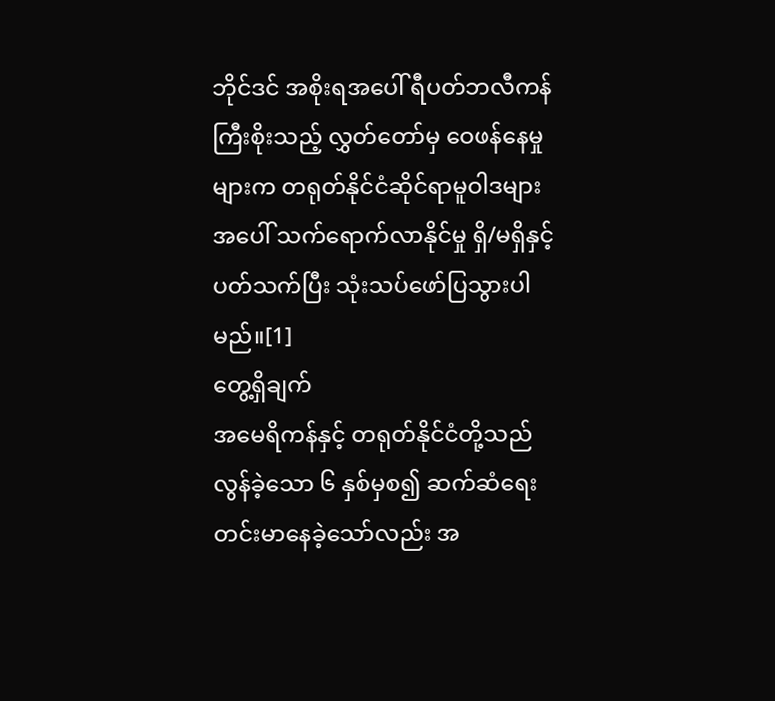ဘိုင်ဒင် အစိုးရအပေါ် ရီပတ်ဘလီကန် ကြီးစိုးသည့် လွှတ်တော်မှ ဝေဖန်နေမှုများက တရုတ်နိုင်ငံဆိုင်ရာမူဝါဒများအပေါ် သက်ရောက်လာနိုင်မှု ရှိ/မရှိနှင့်ပတ်သက်ပြီး သုံးသပ်ဖော်ပြသွားပါမည်။[1]
တွေ့ရှိချက်
အမေရိကန်နှင့် တရုတ်နိုင်ငံတို့သည် လွန်ခဲ့သော ၆ နှစ်မှစ၍ ဆက်ဆံရေး တင်းမာနေခဲ့သော်လည်း အ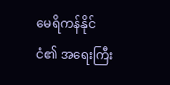မေရိကန်နိုင်ငံ၏ အရေးကြီး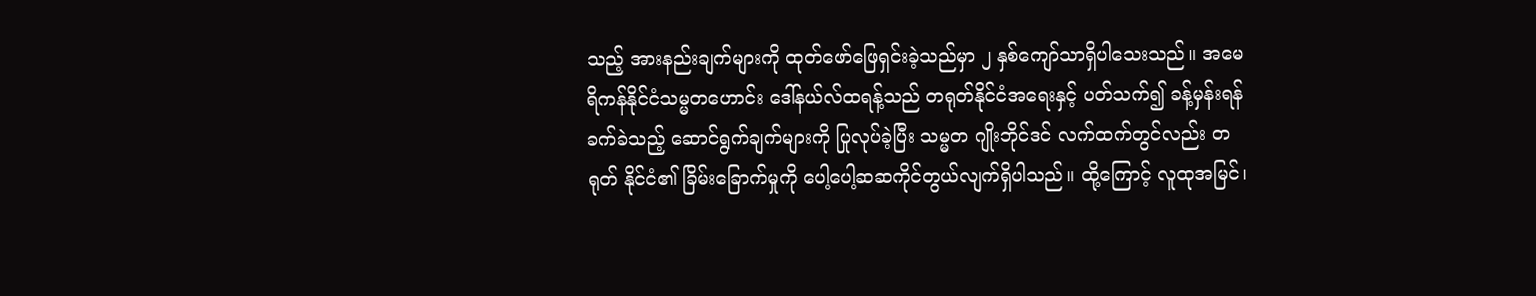သည့် အားနည်းချက်များကို ထုတ်ဖော်ဖြေရှင်းခဲ့သည်မှာ ၂ နှစ်ကျော်သာရှိပါသေးသည်။ အမေရိကန်နိုင်ငံသမ္မတဟောင်း ဒေါ်နယ်လ်ထရန့်သည် တရုတ်နိုင်ငံအရေးနှင့် ပတ်သက်၍ ခန့်မှန်းရန် ခက်ခဲသည့် ဆောင်ရွက်ချက်များကို ပြုလုပ်ခဲ့ပြီး သမ္မတ ဂျိုးဘိုင်ဒင် လက်ထက်တွင်လည်း တရုတ် နိုင်ငံ၏ ခြိမ်းခြောက်မှုကို ပေါ့ပေါ့ဆဆကိုင်တွယ်လျက်ရှိပါသည်။ ထို့ကြောင့် လူထုအမြင်၊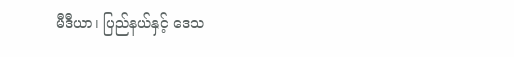မီဒီယာ၊ ပြည်နယ်နှင့် ဒေသ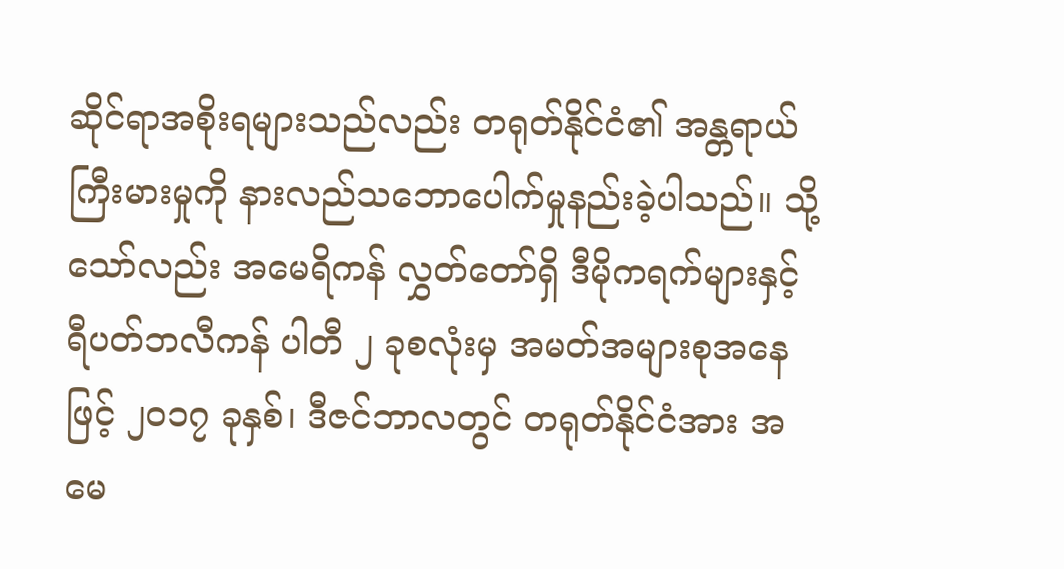ဆိုင်ရာအစိုးရများသည်လည်း တရုတ်နိုင်ငံ၏ အန္တရာယ် ကြီးမားမှုကို နားလည်သဘောပေါက်မှုနည်းခဲ့ပါသည်။ သို့သော်လည်း အမေရိကန် လွှတ်တော်ရှိ ဒီမိုကရက်များနှင့် ရီပတ်ဘလီကန် ပါတီ ၂ ခုစလုံးမှ အမတ်အများစုအနေဖြင့် ၂၀၁၇ ခုနှစ်၊ ဒီဇင်ဘာလတွင် တရုတ်နိုင်ငံအား အမေ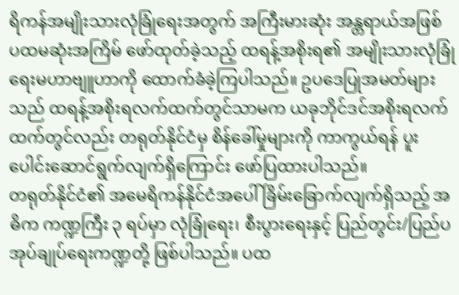ရိကန်အမျိုးသားလုံခြုံရေးအတွက် အကြီးမားဆုံး အန္တရာယ်အဖြစ် ပထမဆုံးအကြိမ် ဖော်ထုတ်ခဲ့သည့် ထရန့်အစိုးရ၏ အမျိုးသားလုံခြုံရေးမဟာဗျူဟာကို ထောက်ခံခဲ့ကြပါသည်။ ဥပဒေပြုအမတ်များသည် ထရန့်အစိုးရလက်ထက်တွင်သာမက ယခုဘိုင်ဒင်အစိုးရလက်ထက်တွင်လည်း တရုတ်နိုင်ငံမှ စိန်ခေါ်မှုများကို ကာကွယ်ရန် ပူးပေါင်းဆောင်ရွက်လျက်ရှိကြောင်း ဖော်ပြထားပါသည်။
တရုတ်နိုင်ငံ၏ အမေရိကန်နိုင်ငံအပေါ် ခြိမ်းခြောက်လျက်ရှိသည့် အဓိက ကဏ္ဍကြီး ၃ ရပ်မှာ လုံခြုံရေး၊ စီးပွားရေးနှင့် ပြည်တွင်း/ပြည်ပအုပ်ချုပ်ရေးကဏ္ဍတို့ ဖြစ်ပါသည်။ ပထ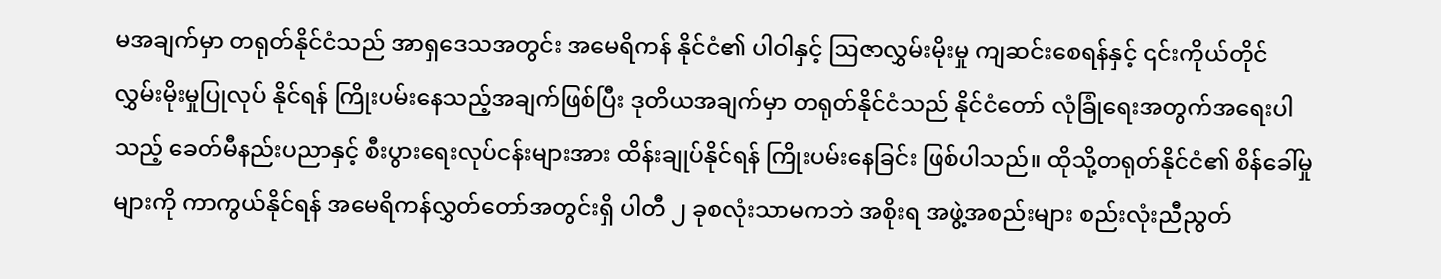မအချက်မှာ တရုတ်နိုင်ငံသည် အာရှဒေသအတွင်း အမေရိကန် နိုင်ငံ၏ ပါဝါနှင့် ဩဇာလွှမ်းမိုးမှု ကျဆင်းစေရန်နှင့် ၎င်းကိုယ်တိုင် လွှမ်းမိုးမှုပြုလုပ် နိုင်ရန် ကြိုးပမ်းနေသည့်အချက်ဖြစ်ပြီး ဒုတိယအချက်မှာ တရုတ်နိုင်ငံသည် နိုင်ငံတော် လုံခြုံရေးအတွက်အရေးပါသည့် ခေတ်မီနည်းပညာနှင့် စီးပွားရေးလုပ်ငန်းများအား ထိန်းချုပ်နိုင်ရန် ကြိုးပမ်းနေခြင်း ဖြစ်ပါသည်။ ထိုသို့တရုတ်နိုင်ငံ၏ စိန်ခေါ်မှုများကို ကာကွယ်နိုင်ရန် အမေရိကန်လွှတ်တော်အတွင်းရှိ ပါတီ ၂ ခုစလုံးသာမကဘဲ အစိုးရ အဖွဲ့အစည်းများ စည်းလုံးညီညွတ်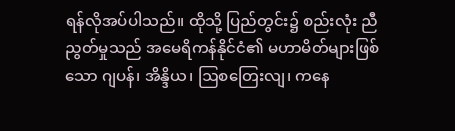ရန်လိုအပ်ပါသည်။ ထိုသို့ ပြည်တွင်း၌ စည်းလုံး ညီညွတ်မှုသည် အမေရိကန်နိုင်ငံ၏ မဟာမိတ်များဖြစ်သော ဂျပန်၊ အိန္ဒိယ၊ ဩစတြေးလျ၊ ကနေ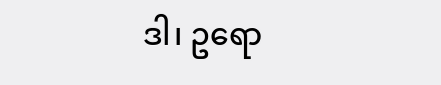ဒါ၊ ဥရော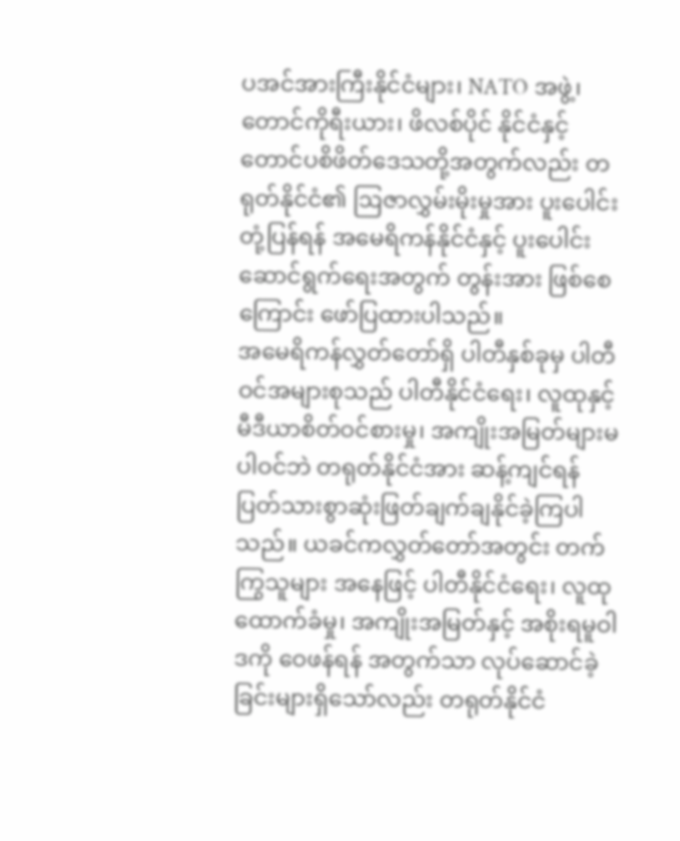ပအင်အားကြီးနိုင်ငံများ၊ NATO အဖွဲ့၊ တောင်ကိုရီးယား၊ ဖိလစ်ပိုင် နိုင်ငံနှင့် တောင်ပစိဖိတ်ဒေသတို့အတွက်လည်း တရုတ်နိုင်ငံ၏ ဩဇာလွှမ်းမိုးမှုအား ပူးပေါင်းတုံ့ပြန်ရန် အမေရိကန်နိုင်ငံနှင့် ပူးပေါင်းဆောင်ရွက်ရေးအတွက် တွန်းအား ဖြစ်စေကြောင်း ဖော်ပြထားပါသည်။
အမေရိကန်လွှတ်တော်ရှိ ပါတီနှစ်ခုမှ ပါတီဝင်အများစုသည် ပါတီနိုင်ငံရေး၊ လူထုနှင့် မီဒီယာစိတ်ဝင်စားမှု၊ အကျိုးအမြတ်များမပါဝင်ဘဲ တရုတ်နိုင်ငံအား ဆန့်ကျင်ရန် ပြတ်သားစွာဆုံးဖြတ်ချက်ချနိုင်ခဲ့ကြပါသည်။ ယခင်ကလွှတ်တော်အတွင်း တက်ကြွသူများ အနေဖြင့် ပါတီနိုင်ငံရေး၊ လူထုထောက်ခံမှု၊ အကျိုးအမြတ်နှင့် အစိုးရမူဝါဒကို ဝေဖန်ရန် အတွက်သာ လုပ်ဆောင်ခဲ့ခြင်းများရှိသော်လည်း တရုတ်နိုင်ငံ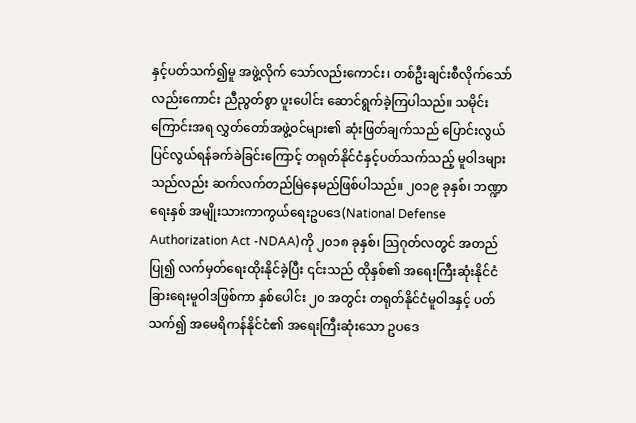နှင့်ပတ်သက်၍မူ အဖွဲ့လိုက် သော်လည်းကောင်း၊ တစ်ဦးချင်းစီလိုက်သော်လည်းကောင်း ညီညွတ်စွာ ပူးပေါင်း ဆောင်ရွက်ခဲ့ကြပါသည်။ သမိုင်းကြောင်းအရ လွှတ်တော်အဖွဲ့ဝင်များ၏ ဆုံးဖြတ်ချက်သည် ပြောင်းလွယ်ပြင်လွယ်ရန်ခက်ခဲခြင်းကြောင့် တရုတ်နိုင်ငံနှင့်ပတ်သက်သည့် မူဝါဒများသည်လည်း ဆက်လက်တည်မြဲနေမည်ဖြစ်ပါသည်။ ၂ဝ၁၉ ခုနှစ်၊ ဘဏ္ဍာရေးနှစ် အမျိုးသားကာကွယ်ရေးဥပဒေ(National Defense Authorization Act -NDAA)ကို ၂၀၁၈ ခုနှစ်၊ သြဂုတ်လတွင် အတည်ပြု၍ လက်မှတ်ရေးထိုးနိုင်ခဲ့ပြီး ၎င်းသည် ထိုနှစ်၏ အရေးကြီးဆုံးနိုင်ငံခြားရေးမူဝါဒဖြစ်ကာ နှစ်ပေါင်း ၂၀ အတွင်း တရုတ်နိုင်ငံမူဝါဒနှင့် ပတ်သက်၍ အမေရိကန်နိုင်ငံ၏ အရေးကြီးဆုံးသော ဥပဒေ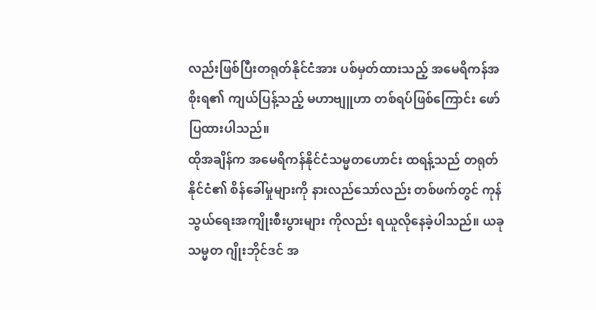လည်းဖြစ်ပြီးတရုတ်နိုင်ငံအား ပစ်မှတ်ထားသည့် အမေရိကန်အစိုးရ၏ ကျယ်ပြန့်သည့် မဟာဗျူဟာ တစ်ရပ်ဖြစ်ကြောင်း ဖော်ပြထားပါသည်။
ထိုအချိန်က အမေရိကန်နိုင်ငံသမ္မတဟောင်း ထရန့်သည် တရုတ်နိုင်ငံ၏ စိန်ခေါ်မှုများကို နားလည်သော်လည်း တစ်ဖက်တွင် ကုန်သွယ်ရေးအကျိုးစီးပွားများ ကိုလည်း ရယူလိုနေခဲ့ပါသည်။ ယခုသမ္မတ ဂျိုးဘိုင်ဒင် အ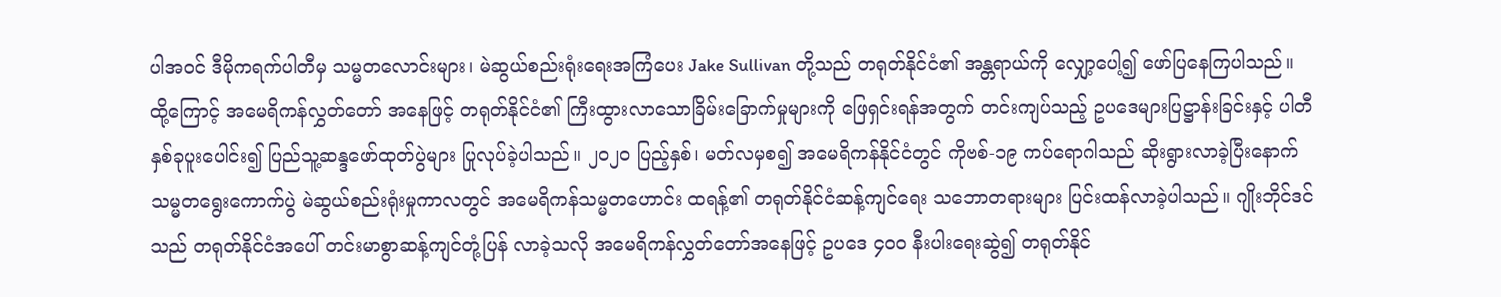ပါအဝင် ဒီမိုကရက်ပါတီမှ သမ္မတလောင်းများ၊ မဲဆွယ်စည်းရုံးရေးအကြံပေး Jake Sullivan တို့သည် တရုတ်နိုင်ငံ၏ အန္တရာယ်ကို လျှော့ပေါ့၍ ဖော်ပြနေကြပါသည်။ ထို့ကြောင့် အမေရိကန်လွှတ်တော် အနေဖြင့် တရုတ်နိုင်ငံ၏ ကြီးထွားလာသောခြိမ်းခြောက်မှုများကို ဖြေရှင်းရန်အတွက် တင်းကျပ်သည့် ဥပဒေများပြဋ္ဌာန်းခြင်းနှင့် ပါတီနှစ်ခုပူးပေါင်း၍ ပြည်သူ့ဆန္ဒဖော်ထုတ်ပွဲများ ပြုလုပ်ခဲ့ပါသည်။ ၂၀၂၀ ပြည့်နှစ်၊ မတ်လမှစ၍ အမေရိကန်နိုင်ငံတွင် ကိုဗစ်-၁၉ ကပ်ရောဂါသည် ဆိုးရွားလာခဲ့ပြီးနောက် သမ္မတရွေးကောက်ပွဲ မဲဆွယ်စည်းရုံးမှုကာလတွင် အမေရိကန်သမ္မတဟောင်း ထရန့်၏ တရုတ်နိုင်ငံဆန့်ကျင်ရေး သဘောတရားများ ပြင်းထန်လာခဲ့ပါသည်။ ဂျိုးဘိုင်ဒင်သည် တရုတ်နိုင်ငံအပေါ် တင်းမာစွာဆန့်ကျင်တုံ့ပြန် လာခဲ့သလို အမေရိကန်လွှတ်တော်အနေဖြင့် ဥပဒေ ၄၀၀ နီးပါးရေးဆွဲ၍ တရုတ်နိုင်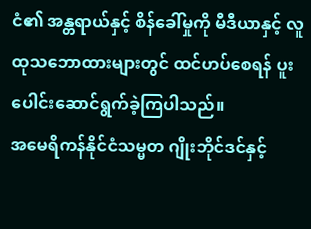ငံ၏ အန္တရာယ်နှင့် စိန်ခေါ်မှုကို မီဒီယာနှင့် လူထုသဘောထားများတွင် ထင်ဟပ်စေရန် ပူးပေါင်းဆောင်ရွက်ခဲ့ကြပါသည်။
အမေရိကန်နိုင်ငံသမ္မတ ဂျိုးဘိုင်ဒင်နှင့်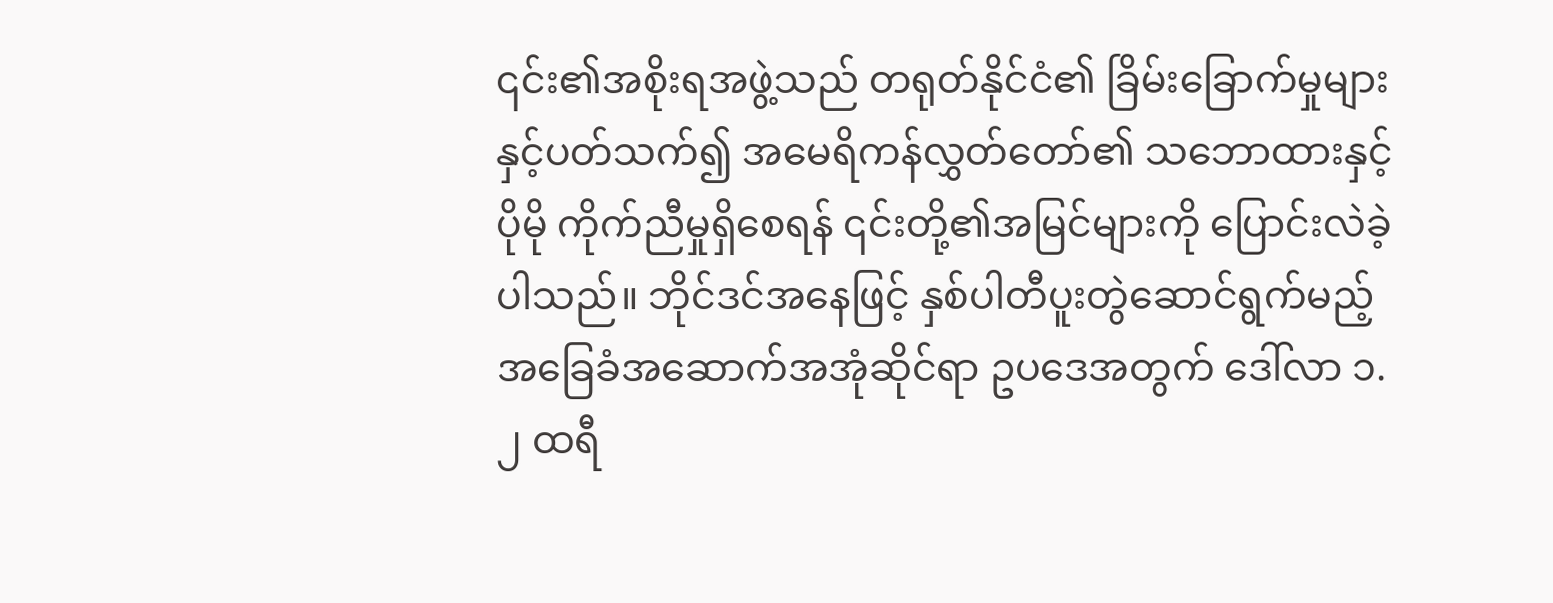၎င်း၏အစိုးရအဖွဲ့သည် တရုတ်နိုင်ငံ၏ ခြိမ်းခြောက်မှုများနှင့်ပတ်သက်၍ အမေရိကန်လွှတ်တော်၏ သဘောထားနှင့် ပိုမို ကိုက်ညီမှုရှိစေရန် ၎င်းတို့၏အမြင်များကို ပြောင်းလဲခဲ့ပါသည်။ ဘိုင်ဒင်အနေဖြင့် နှစ်ပါတီပူးတွဲဆောင်ရွက်မည့် အခြေခံအဆောက်အအုံဆိုင်ရာ ဥပဒေအတွက် ဒေါ်လာ ၁.၂ ထရီ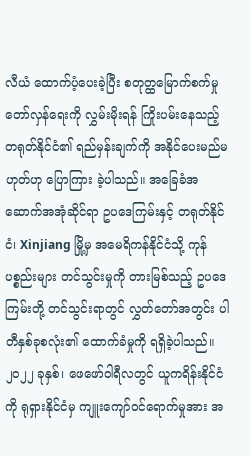လီယံ ထောက်ပံ့ပေးခဲ့ပြီး စတုတ္ထမြောက်စက်မှုတော်လှန်ရေးကို လွှမ်းမိုးရန် ကြိုးပမ်းနေသည့် တရုတ်နိုင်ငံ၏ ရည်မှန်းချက်ကို အနိုင်ပေးမည်မဟုတ်ဟု ပြောကြား ခဲ့ပါသည်။ အခြေခံအဆောက်အအုံဆိုင်ရာ ဥပဒေကြမ်းနှင့် တရုတ်နိုင်ငံ၊ Xinjiang မြို့မှ အမေရိကန်နိုင်ငံသို့ ကုန်ပစ္စည်းများ တင်သွင်းမှုကို တားမြစ်သည့် ဥပဒေကြမ်းတို့ တင်သွင်းရာတွင် လွှတ်တော်အတွင်း ပါတီနှစ်ခုစလုံး၏ ထောက်ခံမှုကို ရရှိခဲ့ပါသည်။ ၂၀၂၂ ခုနှစ်၊ ဖေဖော်ဝါရီလတွင် ယူကရိန်းနိုင်ငံကို ရုရှားနိုင်ငံမှ ကျူးကျော်ဝင်ရောက်မှုအား အ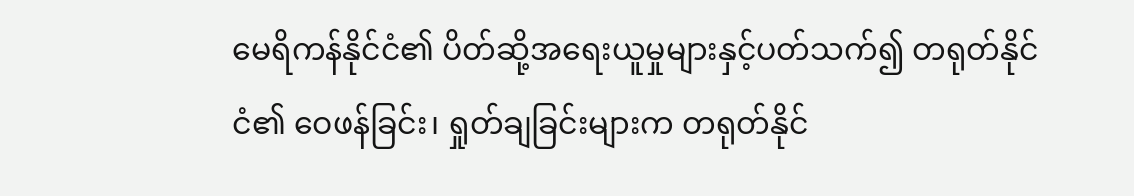မေရိကန်နိုင်ငံ၏ ပိတ်ဆို့အရေးယူမှုများနှင့်ပတ်သက်၍ တရုတ်နိုင်ငံ၏ ဝေဖန်ခြင်း၊ ရှုတ်ချခြင်းများက တရုတ်နိုင်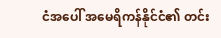ငံအပေါ် အမေရိကန်နိုင်ငံ၏ တင်း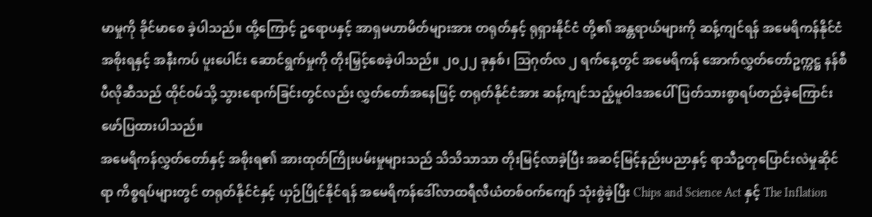မာမှုကို ခိုင်မာစေ ခဲ့ပါသည်။ ထို့ကြောင့် ဥရောပနှင့် အာရှမဟာမိတ်များအား တရုတ်နှင့် ရုရှားနိုင်ငံ တို့၏ အန္တရာယ်များကို ဆန့်ကျင်ရန် အမေရိကန်နိုင်ငံအစိုးရနှင့် အနီးကပ် ပူးပေါင်း ဆောင်ရွက်မှုကို တိုးမြှင့်စေခဲ့ပါသည်။ ၂၀၂၂ ခုနှစ်၊ သြဂုတ်လ ၂ ရက်နေ့တွင် အမေရိကန် အောက်လွှတ်တော်ဥက္ကဋ္ဌ နန်စီပီလိုဆီသည် ထိုင်ဝမ်သို့ သွားရောက်ခြင်းတွင်လည်း လွှတ်တော်အနေဖြင့် တရုတ်နိုင်ငံအား ဆန့်ကျင်သည့်မူဝါဒအပေါ် ပြတ်သားစွာရပ်တည်ခဲ့ကြောင်း ဖော်ပြထားပါသည်။
အမေရိကန်လွှတ်တော်နှင့် အစိုးရ၏ အားထုတ်ကြိုးပမ်းမှုများသည် သိသိသာသာ တိုးမြင့်လာခဲ့ပြီး အဆင့်မြင့်နည်းပညာနှင့် ရာသီဥတုပြောင်းလဲမှုဆိုင်ရာ ကိစ္စရပ်များတွင် တရုတ်နိုင်ငံနှင့် ယှဉ်ပြိုင်နိုင်ရန် အမေရိကန်ဒေါ်လာထရီလီယံတစ်ဝက်ကျော် သုံးစွဲခဲ့ပြီး Chips and Science Act နှင့် The Inflation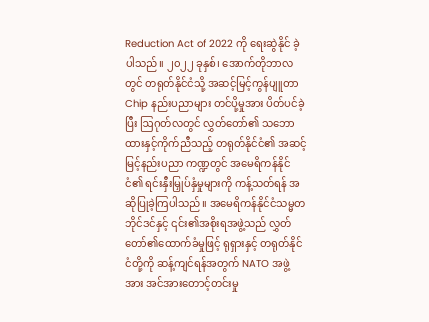Reduction Act of 2022 ကို ရေးဆွဲနိုင် ခဲ့ပါသည်။ ၂၀၂၂ ခုနှစ်၊ အောက်တိုဘာလတွင် တရုတ်နိုင်ငံသို့ အဆင့်မြင့်ကွန်ပျူတာ Chip နည်းပညာများ တင်ပို့မှုအား ပိတ်ပင်ခဲ့ပြီး ဩဂုတ်လတွင် လွှတ်တော်၏ သဘောထားနှင့်ကိုက်ညီသည့် တရုတ်နိုင်ငံ၏ အဆင့်မြင့်နည်းပညာ ကဏ္ဍတွင် အမေရိကန်နိုင်ငံ၏ ရင်းနှီးမြှုပ်နှံမှုများကို ကန့်သတ်ရန် အဆိုပြုခဲ့ကြပါသည်။ အမေရိကန်နိုင်ငံသမ္မတ ဘိုင်ဒင်နှင့် ၎င်း၏အစိုးရအဖွဲ့သည် လွှတ်တော်၏ထောက်ခံမှုဖြင့် ရုရှားနှင့် တရုတ်နိုင်ငံတို့ကို ဆန့်ကျင်ရန်အတွက် NATO အဖွဲ့အား အင်အားတောင့်တင်းမှု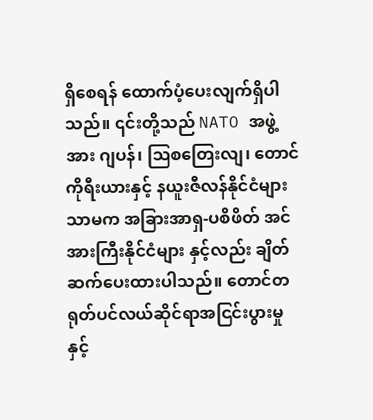ရှိစေရန် ထောက်ပံ့ပေးလျက်ရှိပါသည်။ ၎င်းတို့သည် NATO အဖွဲ့အား ဂျပန်၊ ဩစတြေးလျ၊ တောင်ကိုရီးယားနှင့် နယူးဇီလန်နိုင်ငံများသာမက အခြားအာရှ-ပစိဖိတ် အင်အားကြီးနိုင်ငံများ နှင့်လည်း ချိတ်ဆက်ပေးထားပါသည်။ တောင်တရုတ်ပင်လယ်ဆိုင်ရာအငြင်းပွားမှုနှင့်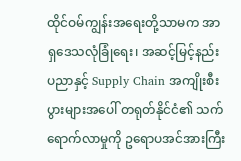ထိုင်ဝမ်ကျွန်းအရေးတို့သာမက အာရှဒေသလုံခြုံရေး၊ အဆင့်မြင့်နည်းပညာနှင့် Supply Chain အကျိုးစီးပွားများအပေါ် တရုတ်နိုင်ငံ၏ သက်ရောက်လာမှုကို ဥရောပအင်အားကြီး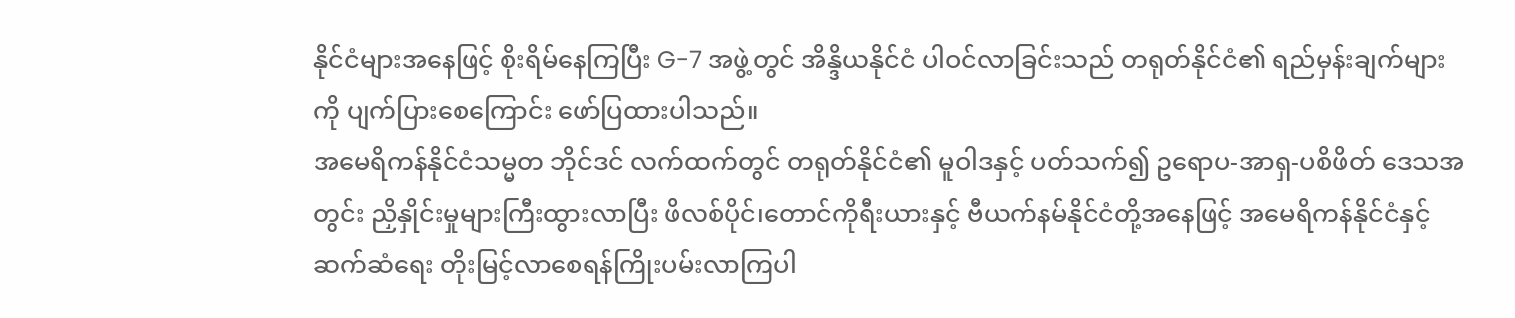နိုင်ငံများအနေဖြင့် စိုးရိမ်နေကြပြီး G-7 အဖွဲ့တွင် အိန္ဒိယနိုင်ငံ ပါဝင်လာခြင်းသည် တရုတ်နိုင်ငံ၏ ရည်မှန်းချက်များကို ပျက်ပြားစေကြောင်း ဖော်ပြထားပါသည်။
အမေရိကန်နိုင်ငံသမ္မတ ဘိုင်ဒင် လက်ထက်တွင် တရုတ်နိုင်ငံ၏ မူဝါဒနှင့် ပတ်သက်၍ ဥရောပ-အာရှ-ပစိဖိတ် ဒေသအတွင်း ညှိနှိုင်းမှုများကြီးထွားလာပြီး ဖိလစ်ပိုင်၊တောင်ကိုရီးယားနှင့် ဗီယက်နမ်နိုင်ငံတို့အနေဖြင့် အမေရိကန်နိုင်ငံနှင့် ဆက်ဆံရေး တိုးမြင့်လာစေရန်ကြိုးပမ်းလာကြပါ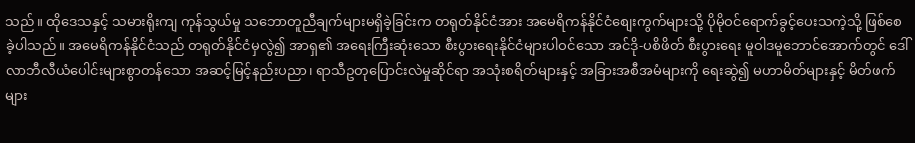သည်။ ထိုဒေသနှင့် သမားရိုးကျ ကုန်သွယ်မှု သဘောတူညီချက်များမရှိခဲ့ခြင်းက တရုတ်နိုင်ငံအား အမေရိကန်နိုင်ငံစျေးကွက်များသို့ ပိုမိုဝင်ရောက်ခွင့်ပေးသကဲ့သို့ ဖြစ်စေခဲ့ပါသည်။ အမေရိကန်နိုင်ငံသည် တရုတ်နိုင်ငံမှလွဲ၍ အာရှ၏ အရေးကြီးဆုံးသော စီးပွားရေးနိုင်ငံများပါဝင်သော အင်ဒို-ပစိဖိတ် စီးပွားရေး မူဝါဒမူဘောင်အောက်တွင် ဒေါ်လာဘီလီယံပေါင်းများစွာတန်သော အဆင့်မြင့်နည်းပညာ၊ ရာသီဥတုပြောင်းလဲမှုဆိုင်ရာ အသုံးစရိတ်များနှင့် အခြားအစီအမံများကို ရေးဆွဲ၍ မဟာမိတ်များနှင့် မိတ်ဖက်များ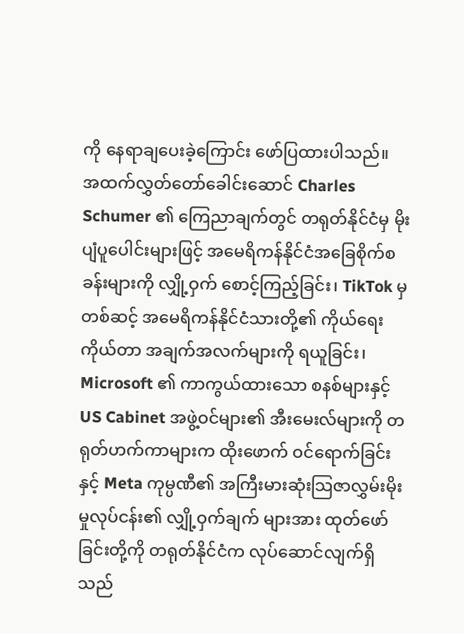ကို နေရာချပေးခဲ့ကြောင်း ဖော်ပြထားပါသည်။
အထက်လွှတ်တော်ခေါင်းဆောင် Charles Schumer ၏ ကြေညာချက်တွင် တရုတ်နိုင်ငံမှ မိုးပျံပူပေါင်းများဖြင့် အမေရိကန်နိုင်ငံအခြေစိုက်စခန်းများကို လျှို့ဝှက် စောင့်ကြည့်ခြင်း၊ TikTok မှတစ်ဆင့် အမေရိကန်နိုင်ငံသားတို့၏ ကိုယ်ရေးကိုယ်တာ အချက်အလက်များကို ရယူခြင်း၊ Microsoft ၏ ကာကွယ်ထားသော စနစ်များနှင့် US Cabinet အဖွဲ့ဝင်များ၏ အီးမေးလ်များကို တရုတ်ဟက်ကာများက ထိုးဖောက် ဝင်ရောက်ခြင်းနှင့် Meta ကုမ္ပဏီ၏ အကြီးမားဆုံးသြဇာလွှမ်းမိုးမှုလုပ်ငန်း၏ လျှို့ဝှက်ချက် များအား ထုတ်ဖော်ခြင်းတို့ကို တရုတ်နိုင်ငံက လုပ်ဆောင်လျက်ရှိသည်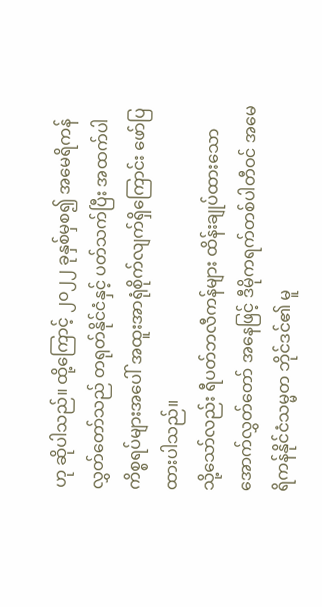ဟု ဆိုပါသည်။ ထို့ကြောင့် ၂၀၂၂ ခုနှစ်မှစ၍ အမေရိကန်လွှတ်တော်သည် တရုတ်နိုင်ငံနှင့် ပတ်သက်ပြီး အထက်ပါကိစ္စရပ်များအပေါ် အထူးအာရုံစိုက်လျက်ရှိကြောင်း ဖော်ပြ ထားပါသည်။
သို့သော်လည်း ရီပတ်ဘလီကန်များ ထိန်းချုပ်ထားသော အောက်လွှတ်တော် အနေဖြင့် ဒီမိုကရက်တစ်ပါတီဝင် အမေရိကန်နိုင်ငံသမ္မတ ဘိုင်ဒင်၏ မူ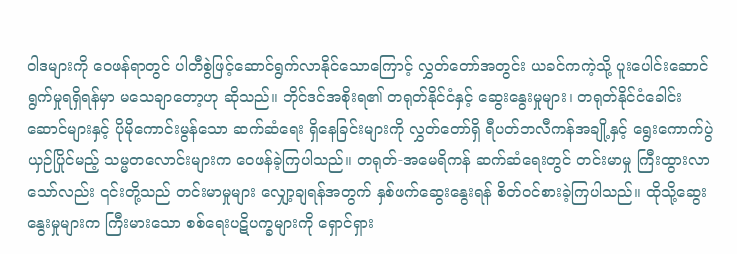ဝါဒများကို ဝေဖန်ရာတွင် ပါတီစွဲဖြင့်ဆောင်ရွက်လာနိုင်သောကြောင့် လွှတ်တော်အတွင်း ယခင်ကကဲ့သို့ ပူးပေါင်းဆောင်ရွက်မှုရရှိရန်မှာ မသေချာတော့ဟု ဆိုသည်။ ဘိုင်ဒင်အစိုးရ၏ တရုတ်နိုင်ငံနှင့် ဆွေးနွေးမှုများ၊ တရုတ်နိုင်ငံခေါင်းဆောင်များနှင့် ပိုမိုကောင်းမွန်သော ဆက်ဆံရေး ရှိနေခြင်းများကို လွှတ်တော်ရှိ ရီပတ်ဘလီကန်အချို့နှင့် ရွေးကောက်ပွဲယှဉ်ပြိုင်မည့် သမ္မတလောင်းများက ဝေဖန်ခဲ့ကြပါသည်။ တရုတ်-အမေရိကန် ဆက်ဆံရေးတွင် တင်းမာမှု ကြီးထွားလာသော်လည်း ၎င်းတို့သည် တင်းမာမှုများ လျှော့ချရန်အတွက် နှစ်ဖက်ဆွေးနွေးရန် စိတ်ဝင်စားခဲ့ကြပါသည်။ ထိုသို့ဆွေးနွေးမှုများက ကြီးမားသော စစ်ရေးပဋိပက္ခများကို ရှောင်ရှား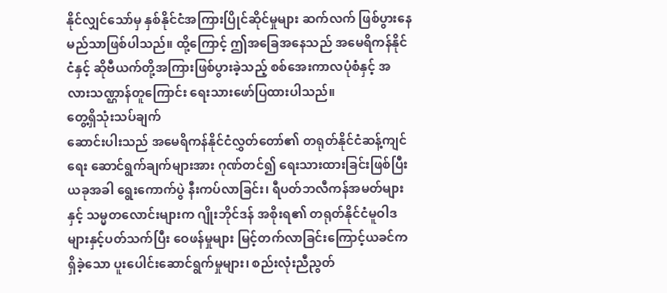နိုင်လျှင်သော်မှ နှစ်နိုင်ငံအကြားပြိုင်ဆိုင်မှုများ ဆက်လက် ဖြစ်ပွားနေမည်သာဖြစ်ပါသည်။ ထို့ကြောင့် ဤအခြေအနေသည် အမေရိကန်နိုင်ငံနှင့် ဆိုဗီယက်တို့အကြားဖြစ်ပွားခဲ့သည့် စစ်အေးကာလပုံစံနှင့် အလားသဏ္ဌာန်တူကြောင်း ရေးသားဖော်ပြထားပါသည်။
တွေ့ရှိသုံးသပ်ချက်
ဆောင်းပါးသည် အမေရိကန်နိုင်ငံလွှတ်တော်၏ တရုတ်နိုင်ငံဆန့်ကျင်ရေး ဆောင်ရွက်ချက်များအား ဂုဏ်တင်၍ ရေးသားထားခြင်းဖြစ်ပြီး ယခုအခါ ရွေးကောက်ပွဲ နီးကပ်လာခြင်း၊ ရီပတ်ဘလီကန်အမတ်များနှင့် သမ္မတလောင်းများက ဂျိုးဘိုင်ဒန် အစိုးရ၏ တရုတ်နိုင်ငံမူဝါဒများနှင့်ပတ်သက်ပြီး ဝေဖန်မှုများ မြင့်တက်လာခြင်းကြောင့်ယခင်ကရှိခဲ့သော ပူးပေါင်းဆောင်ရွက်မှုများ၊ စည်းလုံးညီညွတ်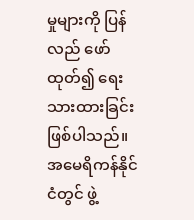မှုများကို ပြန်လည် ဖော်ထုတ်၍ ရေးသားထားခြင်းဖြစ်ပါသည်။ အမေရိကန်နိုင်ငံတွင် ဖွဲ့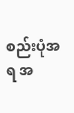စည်းပုံအရ အ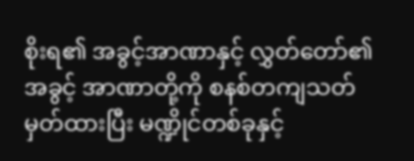စိုးရ၏ အခွင့်အာဏာနှင့် လွှတ်တော်၏ အခွင့် အာဏာတို့ကို စနစ်တကျသတ်မှတ်ထားပြီး မဏ္ဍိုင်တစ်ခုနှင့်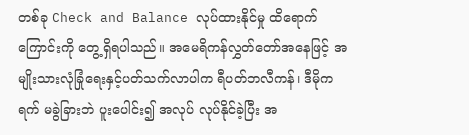တစ်ခု Check and Balance လုပ်ထားနိုင်မှု ထိရောက်ကြောင်းကို တွေ့ရှိရပါသည်။ အမေရိကန်လွှတ်တော်အနေဖြင့် အမျိုးသားလုံခြုံရေးနှင့်ပတ်သက်လာပါက ရီပတ်ဘလီကန်၊ ဒီမိုကရက် မခွဲခြားဘဲ ပူးပေါင်း၍ အလုပ် လုပ်နိုင်ခဲ့ပြီး အ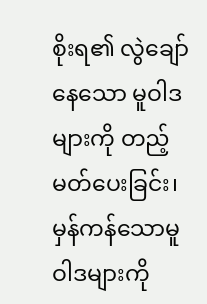စိုးရ၏ လွဲချော်နေသော မူဝါဒများကို တည့်မတ်ပေးခြင်း၊ မှန်ကန်သောမူဝါဒများကို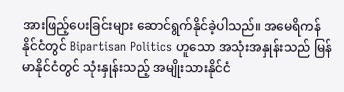အားဖြည့်ပေးခြင်းများ ဆောင်ရွက်နိုင်ခဲ့ပါသည်။ အမေရိကန်နိုင်ငံတွင် Bipartisan Politics ဟူသော အသုံးအနှုန်းသည် မြန်မာနိုင်ငံတွင် သုံးနှုန်းသည့် အမျိုးသားနိုင်ငံ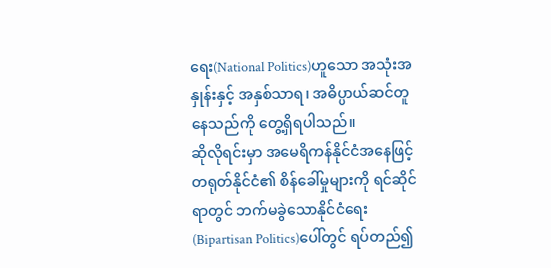ရေး(National Politics)ဟူသော အသုံးအနှုန်းနှင့် အနှစ်သာရ၊ အဓိပ္ပာယ်ဆင်တူနေသည်ကို တွေ့ရှိရပါသည်။
ဆိုလိုရင်းမှာ အမေရိကန်နိုင်ငံအနေဖြင့် တရုတ်နိုင်ငံ၏ စိန်ခေါ်မှုများကို ရင်ဆိုင်ရာတွင် ဘက်မခွဲသောနိုင်ငံရေး(Bipartisan Politics)ပေါ်တွင် ရပ်တည်၍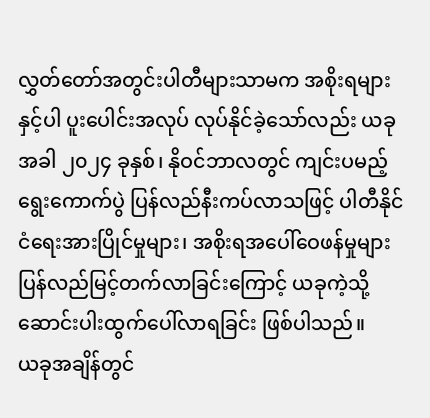လွှတ်တော်အတွင်းပါတီများသာမက အစိုးရများနှင့်ပါ ပူးပေါင်းအလုပ် လုပ်နိုင်ခဲ့သော်လည်း ယခုအခါ ၂၀၂၄ ခုနှစ်၊ နိုဝင်ဘာလတွင် ကျင်းပမည့်ရွေးကောက်ပွဲ ပြန်လည်နီးကပ်လာသဖြင့် ပါတီနိုင်ငံရေးအားပြိုင်မှုများ၊ အစိုးရအပေါ်ဝေဖန်မှုများ ပြန်လည်မြင့်တက်လာခြင်းကြောင့် ယခုကဲ့သို့ဆောင်းပါးထွက်ပေါ်လာရခြင်း ဖြစ်ပါသည်။
ယခုအချိန်တွင်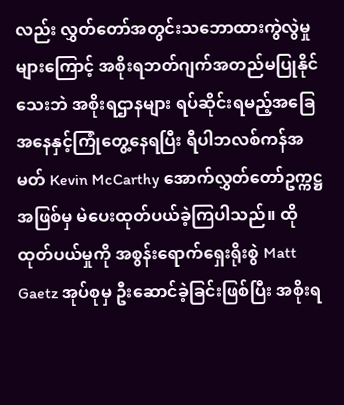လည်း လွှတ်တော်အတွင်းသဘောထားကွဲလွဲမှုများကြောင့် အစိုးရဘတ်ဂျက်အတည်မပြုနိုင်သေးဘဲ အစိုးရဌာနများ ရပ်ဆိုင်းရမည့်အခြေအနေနှင့်ကြုံတွေ့နေရပြီး ရီပါဘလစ်ကန်အမတ် Kevin McCarthy အောက်လွှတ်တော်ဥက္ကဋ္ဌအဖြစ်မှ မဲပေးထုတ်ပယ်ခဲ့ကြပါသည်။ ထိုထုတ်ပယ်မှုကို အစွန်းရောက်ရှေးရိုးစွဲ Matt Gaetz အုပ်စုမှ ဦးဆောင်ခဲ့ခြင်းဖြစ်ပြီး အစိုးရ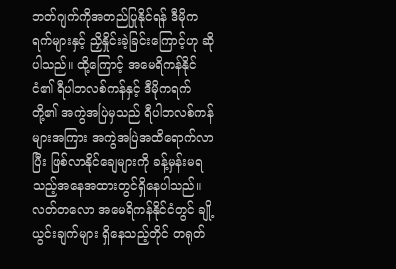ဘတ်ဂျက်ကိုအတည်ပြုနိုင်ရန် ဒီမိုကရက်များနှင့် ညှိနှိုင်းခဲ့ခြင်းကြောင့်ဟု ဆိုပါသည်။ ထို့ကြောင့် အမေရိကန်နိုင်ငံ၏ ရီပါဘလစ်ကန်နှင့် ဒီမိုကရက်တို့၏ အကွဲအပြဲမှသည် ရီပါဘလစ်ကန်များအကြား အကွဲအပြဲအထိရောက်လာပြီး ဖြစ်လာနိုင်ချေများကို ခန့်မှန်းမရသည့်အနေအထားတွင်ရှိနေပါသည်။
လတ်တလော အမေရိကန်နိုင်ငံတွင် ချို့ယွင်းချက်များ ရှိနေသည့်တိုင် တရုတ်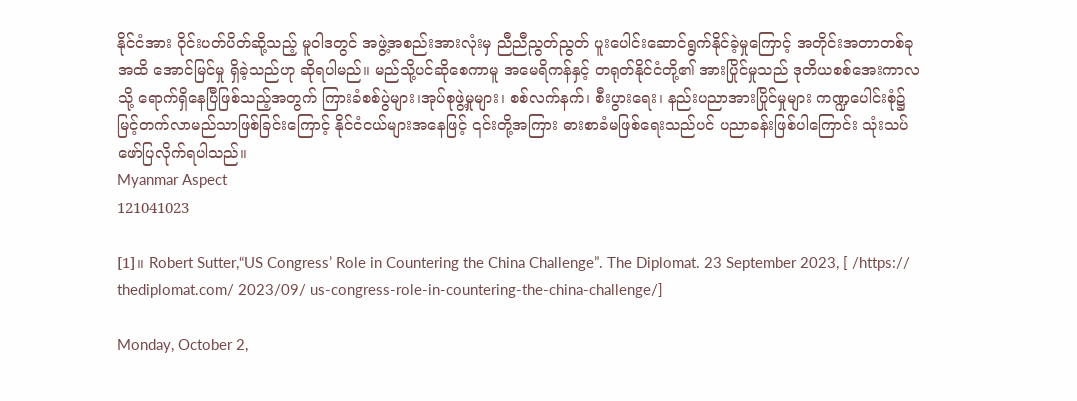နိုင်ငံအား ဝိုင်းပတ်ပိတ်ဆို့သည့် မူဝါဒတွင် အဖွဲ့အစည်းအားလုံးမှ ညီညီညွတ်ညွတ် ပူးပေါင်းဆောင်ရွက်နိုင်ခဲ့မှုကြောင့် အတိုင်းအတာတစ်ခုအထိ အောင်မြင်မှု ရှိခဲ့သည်ဟု ဆိုရပါမည်။ မည်သို့ပင်ဆိုစေကာမူ အမေရိကန်နှင့် တရုတ်နိုင်ငံတို့၏ အားပြိုင်မှုသည် ဒုတိယစစ်အေးကာလသို့ ရောက်ရှိနေပြီဖြစ်သည့်အတွက် ကြားခံစစ်ပွဲများ၊အုပ်စုဖွဲ့မှုများ၊ စစ်လက်နက်၊ စီးပွားရေး၊ နည်းပညာအားပြိုင်မှုများ ကဏ္ဍပေါင်းစုံ၌ မြင့်တက်လာမည်သာဖြစ်ခြင်းကြောင့် နိုင်ငံငယ်များအနေဖြင့် ၎င်းတို့အကြား ဓားစာခံမဖြစ်ရေးသည်ပင် ပညာခန်းဖြစ်ပါကြောင်း သုံးသပ်ဖော်ပြလိုက်ရပါသည်။
Myanmar Aspect
121041023

[1]။ Robert Sutter,“US Congress’ Role in Countering the China Challenge”. The Diplomat. 23 September 2023, [ /https:// thediplomat.com/ 2023/09/ us-congress-role-in-countering-the-china-challenge/]

Monday, October 2,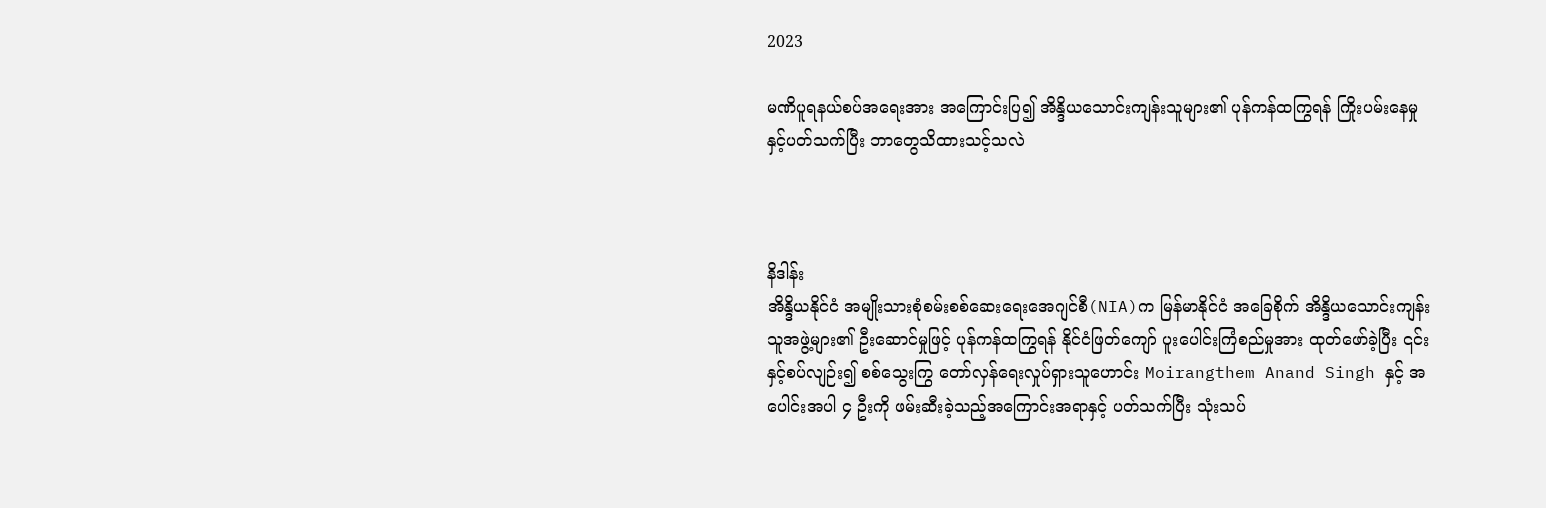2023

မဏိပူရနယ်စပ်အရေးအား အကြောင်းပြ၍ အိန္ဒိယသောင်းကျန်းသူများ၏ ပုန်ကန်ထကြွရန် ကြိုးပမ်းနေမှုနှင့်ပတ်သက်ပြီး ဘာတွေသိထားသင့်သလဲ



နိဒါန်း
အိန္ဒိယနိုင်ငံ အမျိုးသားစုံစမ်းစစ်ဆေးရေးအေဂျင်စီ(NIA)က မြန်မာနိုင်ငံ အခြေစိုက် အိန္ဒိယသောင်းကျန်းသူအဖွဲ့များ၏ ဦးဆောင်မှုဖြင့် ပုန်ကန်ထကြွရန် နိုင်ငံဖြတ်ကျော် ပူးပေါင်းကြံစည်မှုအား ထုတ်ဖော်ခဲ့ပြီး ၎င်းနှင့်စပ်လျဉ်း၍ စစ်သွေးကြွ တော်လှန်ရေးလှုပ်ရှားသူဟောင်း Moirangthem Anand Singh နှင့် အပေါင်းအပါ ၄ ဦးကို ဖမ်းဆီးခဲ့သည့်အကြောင်းအရာနှင့် ပတ်သက်ပြီး သုံးသပ်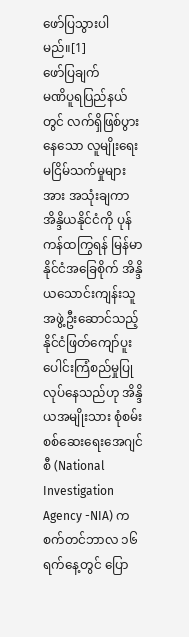ဖော်ပြသွားပါမည်။[1]
ဖော်ပြချက်
မဏိပူရပြည်နယ်တွင် လက်ရှိဖြစ်ပွားနေသော လူမျိုးရေးမငြိမ်သက်မှုများအား အသုံးချကာ အိန္ဒိယနိုင်ငံကို ပုန်ကန်ထကြွရန် မြန်မာနိုင်ငံအခြေစိုက် အိန္ဒိယသောင်းကျန်းသူ အဖွဲ့ဦးဆောင်သည့် နိုင်ငံဖြတ်ကျော်ပူးပေါင်းကြံစည်မှုပြုလုပ်နေသည်ဟု အိန္ဒိယအမျိုးသား စုံစမ်းစစ်ဆေးရေးအေဂျင်စီ (National Investigation Agency -NIA) က စက်တင်ဘာလ ၁၆ ရက်နေ့တွင် ပြော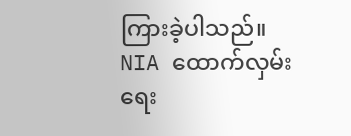ကြားခဲ့ပါသည်။ NIA ထောက်လှမ်းရေး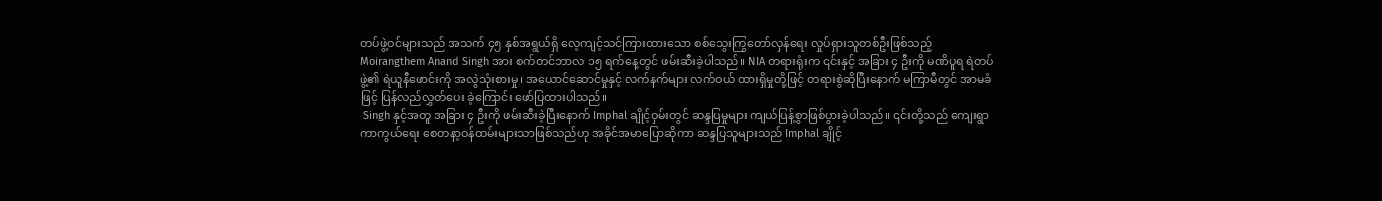တပ်ဖွဲ့ဝင်များသည် အသက် ၄၅ နှစ်အရွယ်ရှိ လေ့ကျင့်သင်ကြားထားသော စစ်သွေးကြွတော်လှန်ရေး လှုပ်ရှားသူတစ်ဦးဖြစ်သည့် Moirangthem Anand Singh အား စက်တင်ဘာလ ၁၅ ရက်နေ့တွင် ဖမ်းဆီးခဲ့ပါသည်။ NIA တရားရုံးက ၎င်းနှင့် အခြား ၄ ဦးကို မဏိပူရ ရဲတပ်ဖွဲ့၏ ရဲယူနီဖောင်းကို အလွဲသုံးစားမှု၊ အယောင်ဆောင်မှုနှင့် လက်နက်များ လက်ဝယ် ထားရှိမှုတို့ဖြင့် တရားစွဲဆိုပြီးနောက် မကြာမီတွင် အာမခံဖြင့် ပြန်လည်လွှတ်ပေး ခဲ့ကြောင်း ဖော်ပြထားပါသည်။
 Singh နှင့်အတူ အခြား ၄ ဦးကို ဖမ်းဆီးခဲ့ပြီးနောက် Imphal ချိုင့်ဝှမ်းတွင် ဆန္ဒပြမှုများ ကျယ်ပြန့်စွာဖြစ်ပွားခဲ့ပါသည်။ ၎င်းတို့သည် ကျေးရွာကာကွယ်ရေး စေတနာ့ဝန်ထမ်းများသာဖြစ်သည်ဟု အခိုင်အမာပြောဆိုကာ ဆန္ဒပြသူများသည် Imphal ချိုင့်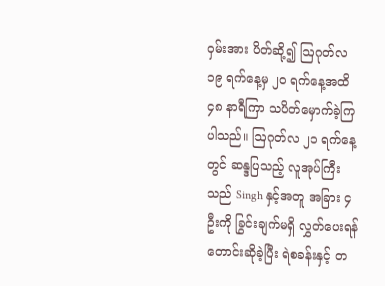ဝှမ်းအား ပိတ်ဆို့၍ ဩဂုတ်လ ၁၉ ရက်နေ့မှ ၂၀ ရက်နေ့အထိ ၄၈ နာရီကြာ သပိတ်မှောက်ခဲ့ကြပါသည်။ ဩဂုတ်လ ၂၁ ရက်နေ့တွင် ဆန္ဒပြသည့် လူအုပ်ကြီးသည် Singh နှင့်အတူ အခြား ၄ ဦးကို ခြွင်းချက်မရှိ လွှတ်ပေးရန်တောင်းဆိုခဲ့ပြီး ရဲစခန်းနှင့် တ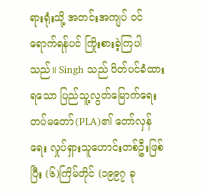ရားရုံးသို့ အတင်းအကျပ် ဝင်ရောက်ရန်ပင် ကြိုးစားခဲ့ကြပါသည်။ Singh သည် ပိတ်ပင်ခံထားရသော ပြည်သူ့လွတ်မြောက်ရေးတပ်မတော်(PLA)၏ တော်လှန်ရေး လှုပ်ရှားသူဟောင်းတစ်ဦးဖြစ်ပြီး (၆)ကြိမ်တိုင် (၁၉၉၇ ခု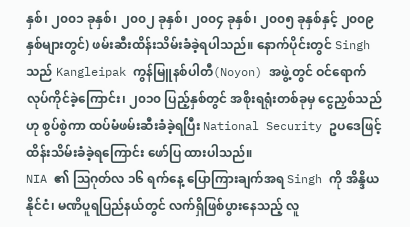နှစ်၊ ၂၀၀၁ ခုနှစ်၊ ၂၀၀၂ ခုနှစ်၊ ၂၀၀၄ ခုနှစ်၊ ၂၀၀၅ ခုနှစ်နှင့် ၂၀၀၉ နှစ်များတွင်) ဖမ်းဆီးထိန်းသိမ်းခံခဲ့ရပါသည်။ နောက်ပိုင်းတွင် Singh သည် Kangleipak ကွန်မြူနစ်ပါတီ(Noyon) အဖွဲ့တွင် ဝင်ရောက် လုပ်ကိုင်ခဲ့ကြောင်း၊ ၂၀၁၀ ပြည့်နှစ်တွင် အစိုးရရုံးတစ်ခုမှ ငွေညှစ်သည်ဟု စွပ်စွဲကာ ထပ်မံဖမ်းဆီးခံခဲ့ရပြီး National Security ဥပဒေဖြင့် ထိန်းသိမ်းခံခဲ့ရကြောင်း ဖော်ပြ ထားပါသည်။
NIA ၏ ဩဂုတ်လ ၁၆ ရက်နေ့ ပြောကြားချက်အရ Singh ကို အိန္ဒိယနိုင်ငံ၊ မဏိပူရပြည်နယ်တွင် လက်ရှိဖြစ်ပွားနေသည့် လူ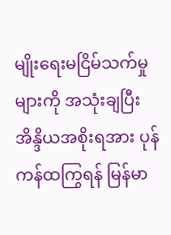မျိုးရေးမငြိမ်သက်မှုများကို အသုံးချပြီး အိန္ဒိယအစိုးရအား ပုန်ကန်ထကြွရန် မြန်မာ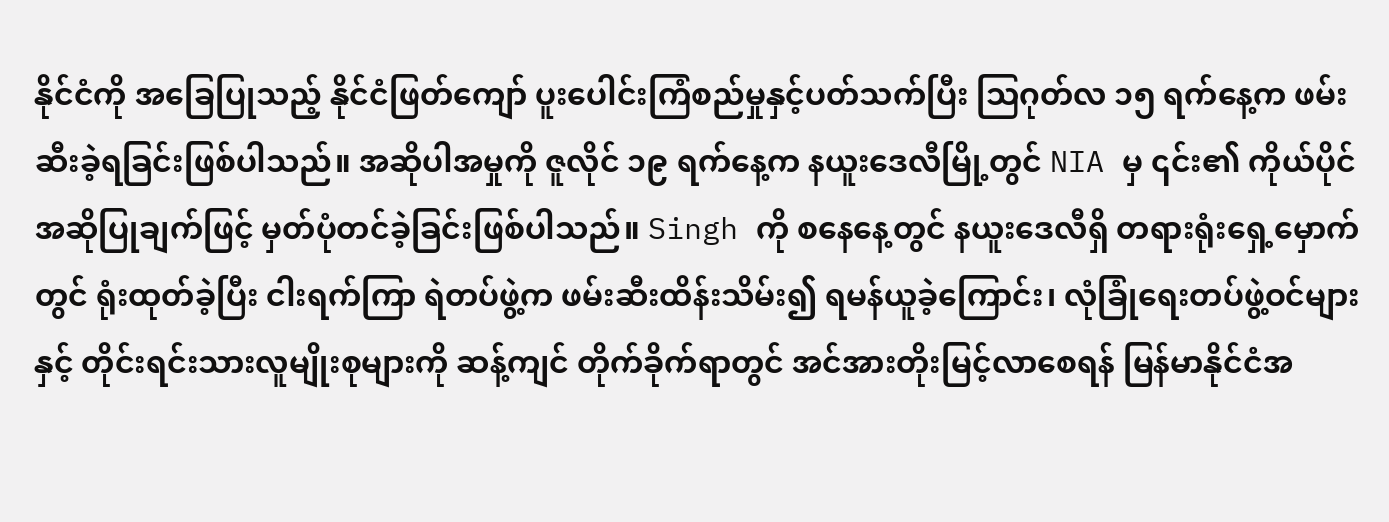နိုင်ငံကို အခြေပြုသည့် နိုင်ငံဖြတ်ကျော် ပူးပေါင်းကြံစည်မှုနှင့်ပတ်သက်ပြီး ဩဂုတ်လ ၁၅ ရက်နေ့က ဖမ်းဆီးခဲ့ရခြင်းဖြစ်ပါသည်။ အဆိုပါအမှုကို ဇူလိုင် ၁၉ ရက်နေ့က နယူးဒေလီမြို့တွင် NIA မှ ၎င်း၏ ကိုယ်ပိုင် အဆိုပြုချက်ဖြင့် မှတ်ပုံတင်ခဲ့ခြင်းဖြစ်ပါသည်။ Singh ကို စနေနေ့တွင် နယူးဒေလီရှိ တရားရုံးရှေ့မှောက်တွင် ရုံးထုတ်ခဲ့ပြီး ငါးရက်ကြာ ရဲတပ်ဖွဲ့က ဖမ်းဆီးထိန်းသိမ်း၍ ရမန်ယူခဲ့ကြောင်း၊ လုံခြုံရေးတပ်ဖွဲ့ဝင်များနှင့် တိုင်းရင်းသားလူမျိုးစုများကို ဆန့်ကျင် တိုက်ခိုက်ရာတွင် အင်အားတိုးမြင့်လာစေရန် မြန်မာနိုင်ငံအ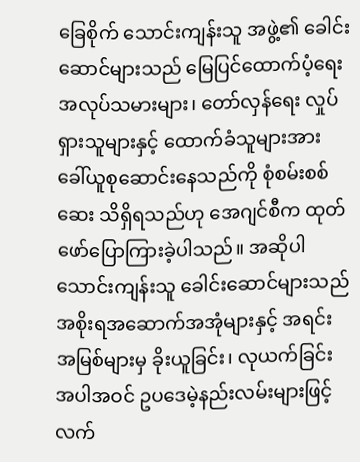ခြေစိုက် သောင်းကျန်းသူ အဖွဲ့၏ ခေါင်းဆောင်များသည် မြေပြင်ထောက်ပံ့ရေးအလုပ်သမားများ၊ တော်လှန်ရေး လှုပ်ရှားသူများနှင့် ထောက်ခံသူများအား ခေါ်ယူစုဆောင်းနေသည်ကို စုံစမ်းစစ်ဆေး သိရှိရသည်ဟု အေဂျင်စီက ထုတ်ဖော်ပြောကြားခဲ့ပါသည်။ အဆိုပါ သောင်းကျန်းသူ ခေါင်းဆောင်များသည် အစိုးရအဆောက်အအုံများနှင့် အရင်းအမြစ်များမှ ခိုးယူခြင်း၊ လုယက်ခြင်းအပါအဝင် ဥပဒေမဲ့နည်းလမ်းများဖြင့် လက်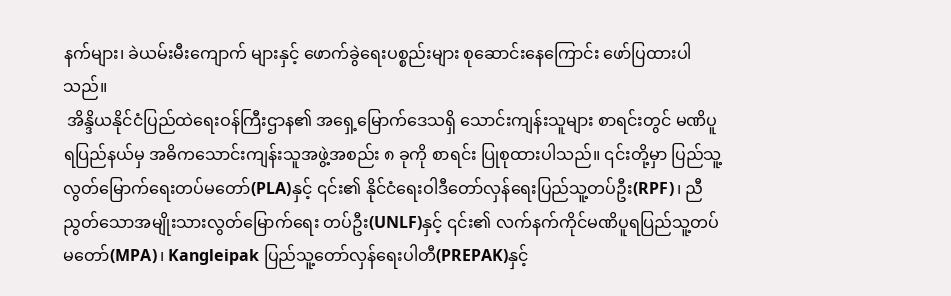နက်များ၊ ခဲယမ်းမီးကျောက် များနှင့် ဖောက်ခွဲရေးပစ္စည်းများ စုဆောင်းနေကြောင်း ဖော်ပြထားပါသည်။
 အိန္ဒိယနိုင်ငံပြည်ထဲရေးဝန်ကြီးဌာန၏ အရှေ့မြောက်ဒေသရှိ သောင်းကျန်းသူများ စာရင်းတွင် မဏိပူရပြည်နယ်မှ အဓိကသောင်းကျန်းသူအဖွဲ့အစည်း ၈ ခုကို စာရင်း ပြုစုထားပါသည်။ ၎င်းတို့မှာ ပြည်သူ့လွတ်မြောက်ရေးတပ်မတော်(PLA)နှင့် ၎င်း၏ နိုင်ငံရေးဝါဒီတော်လှန်ရေးပြည်သူ့တပ်ဦး(RPF)၊ ညီညွတ်သောအမျိုးသားလွတ်မြောက်ရေး တပ်ဦး(UNLF)နှင့် ၎င်း၏ လက်နက်ကိုင်မဏိပူရပြည်သူ့တပ်မတော်(MPA)၊ Kangleipak ပြည်သူ့တော်လှန်ရေးပါတီ(PREPAK)နှင့်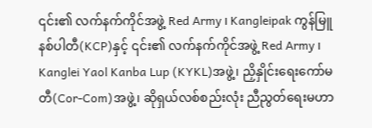၎င်း၏ လက်နက်ကိုင်အဖွဲ့ Red Army ၊ Kangleipak ကွန်မြူနစ်ပါတီ(KCP)နှင့် ၎င်း၏ လက်နက်ကိုင်အဖွဲ့ Red Army ၊ Kanglei Yaol Kanba Lup (KYKL)အဖွဲ့၊ ညှိနှိုင်းရေးကော်မတီ(Cor-Com)အဖွဲ့၊ ဆိုရှယ်လစ်စည်းလုံး ညီညွတ်ရေးမဟာ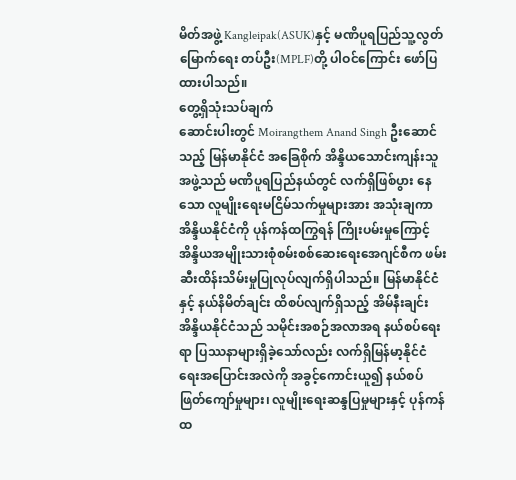မိတ်အဖွဲ့ Kangleipak(ASUK)နှင့် မဏိပူရပြည်သူ့လွတ်မြောက်ရေး တပ်ဦး(MPLF)တို့ ပါဝင်ကြောင်း ဖော်ပြထားပါသည်။
တွေ့ရှိသုံးသပ်ချက်
ဆောင်းပါးတွင် Moirangthem Anand Singh ဦးဆောင်သည့် မြန်မာနိုင်ငံ အခြေစိုက် အိန္ဒိယသောင်းကျန်းသူအဖွဲ့သည် မဏိပူရပြည်နယ်တွင် လက်ရှိဖြစ်ပွား နေသော လူမျိုးရေးမငြိမ်သက်မှုများအား အသုံးချကာ အိန္ဒိယနိုင်ငံကို ပုန်ကန်ထကြွရန် ကြိုးပမ်းမှုကြောင့် အိန္ဒိယအမျိုးသားစုံစမ်းစစ်ဆေးရေးအေဂျင်စီက ဖမ်းဆီးထိန်းသိမ်းမှုပြုလုပ်လျက်ရှိပါသည်။ မြန်မာနိုင်ငံနှင့် နယ်နိမိတ်ချင်း ထိစပ်လျက်ရှိသည့် အိမ်နီးချင်းအိန္ဒိယနိုင်ငံသည် သမိုင်းအစဉ်အလာအရ နယ်စပ်ရေးရာ ပြဿနာများရှိခဲ့သော်လည်း လက်ရှိမြန်မာ့နိုင်ငံရေးအပြောင်းအလဲကို အခွင့်ကောင်းယူ၍ နယ်စပ်ဖြတ်ကျော်မှုများ၊ လူမျိုးရေးဆန္ဒပြမှုများနှင့် ပုန်ကန်ထ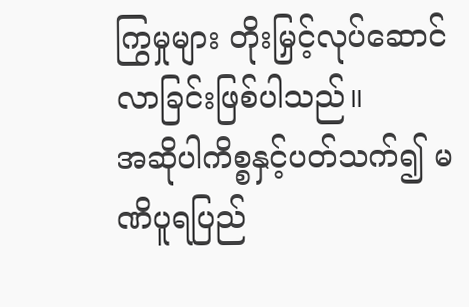ကြွမှုများ တိုးမြှင့်လုပ်ဆောင် လာခြင်းဖြစ်ပါသည်။
အဆိုပါကိစ္စနှင့်ပတ်သက်၍ မဏိပူရပြည်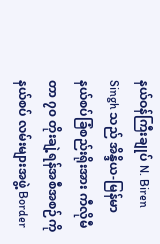နယ်ဝန်ကြီးချုပ် N. Biren Singh သည် အိန္ဒိယ-မြန်မာ နယ်စပ်ခြံစည်းရိုးအား ကီလိုမီတာ ၇၀ တိုးချဲ့ရန်အစီအစဉ်ကို နယ်စပ် လမ်းများအဖွဲ့ Border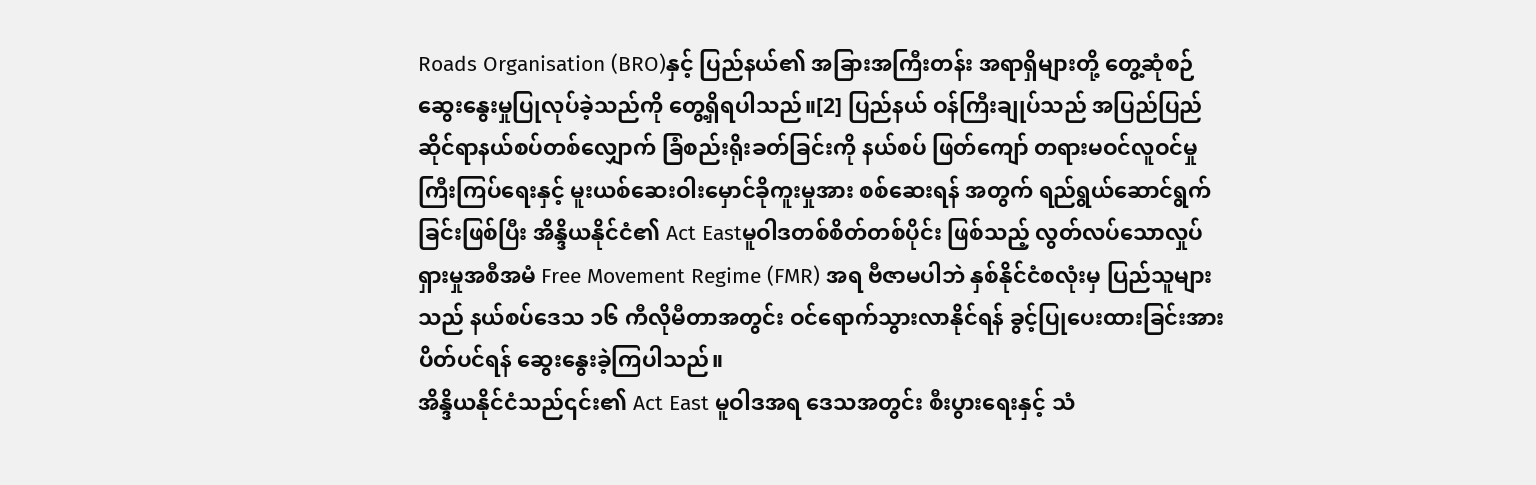Roads Organisation (BRO)နှင့် ပြည်နယ်၏ အခြားအကြီးတန်း အရာရှိများတို့ တွေ့ဆုံစဉ် ဆွေးနွေးမှုပြုလုပ်ခဲ့သည်ကို တွေ့ရှိရပါသည်။[2] ပြည်နယ် ဝန်ကြီးချုပ်သည် အပြည်ပြည်ဆိုင်ရာနယ်စပ်တစ်လျှောက် ခြံစည်းရိုးခတ်ခြင်းကို နယ်စပ် ဖြတ်ကျော် တရားမဝင်လူဝင်မှုကြီးကြပ်ရေးနှင့် မူးယစ်ဆေးဝါးမှောင်ခိုကူးမှုအား စစ်ဆေးရန် အတွက် ရည်ရွယ်ဆောင်ရွက်ခြင်းဖြစ်ပြီး အိန္ဒိယနိုင်ငံ၏ Act Eastမူဝါဒတစ်စိတ်တစ်ပိုင်း ဖြစ်သည့် လွတ်လပ်သောလှုပ်ရှားမှုအစီအမံ Free Movement Regime (FMR) အရ ဗီဇာမပါဘဲ နှစ်နိုင်ငံစလုံးမှ ပြည်သူများသည် နယ်စပ်ဒေသ ၁၆ ကီလိုမီတာအတွင်း ဝင်ရောက်သွားလာနိုင်ရန် ခွင့်ပြုပေးထားခြင်းအားပိတ်ပင်ရန် ဆွေးနွေးခဲ့ကြပါသည်။
အိန္ဒိယနိုင်ငံသည်၎င်း၏ Act East မူဝါဒအရ ဒေသအတွင်း စီးပွားရေးနှင့် သံ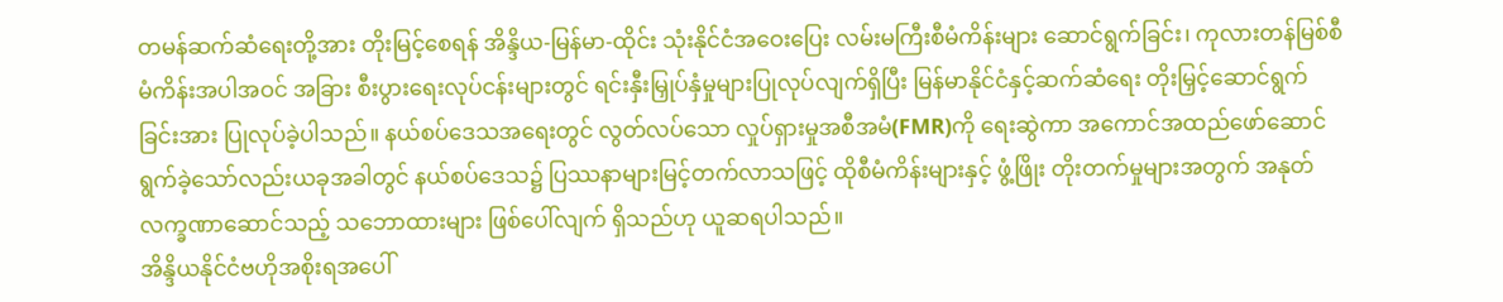တမန်ဆက်ဆံရေးတို့အား တိုးမြင့်စေရန် အိန္ဒိယ-မြန်မာ-ထိုင်း သုံးနိုင်ငံအဝေးပြေး လမ်းမကြီးစီမံကိန်းများ ဆောင်ရွက်ခြင်း၊ ကုလားတန်မြစ်စီမံကိန်းအပါအဝင် အခြား စီးပွားရေးလုပ်ငန်းများတွင် ရင်းနှီးမြှုပ်နှံမှုများပြုလုပ်လျက်ရှိပြီး မြန်မာနိုင်ငံနှင့်ဆက်ဆံရေး တိုးမြှင့်ဆောင်ရွက်ခြင်းအား ပြုလုပ်ခဲ့ပါသည်။ နယ်စပ်ဒေသအရေးတွင် လွတ်လပ်သော လှုပ်ရှားမှုအစီအမံ(FMR)ကို ရေးဆွဲကာ အကောင်အထည်ဖော်ဆောင်ရွက်ခဲ့သော်လည်းယခုအခါတွင် နယ်စပ်ဒေသ၌ ပြဿနာများမြင့်တက်လာသဖြင့် ထိုစီမံကိန်းများနှင့် ဖွံ့ဖြိုး တိုးတက်မှုများအတွက် အနုတ်လက္ခဏာဆောင်သည့် သဘောထားများ ဖြစ်ပေါ်လျက် ရှိသည်ဟု ယူဆရပါသည်။
အိန္ဒိယနိုင်ငံဗဟိုအစိုးရအပေါ်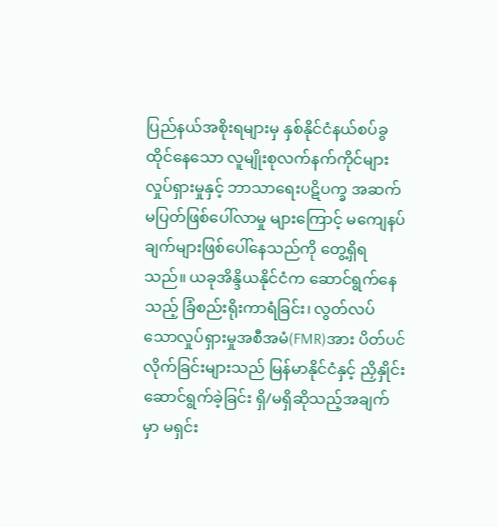ပြည်နယ်အစိုးရများမှ နှစ်နိုင်ငံနယ်စပ်ခွထိုင်နေသော လူမျိုးစုလက်နက်ကိုင်များလှုပ်ရှားမှုနှင့် ဘာသာရေးပဋိပက္ခ အဆက်မပြတ်ဖြစ်ပေါ်လာမှု များကြောင့် မကျေနပ်ချက်များဖြစ်ပေါ်နေသည်ကို တွေ့ရှိရသည်။ ယခုအိန္ဒိယနိုင်ငံက ဆောင်ရွက်နေသည့် ခြံစည်းရိုးကာရံခြင်း၊ လွတ်လပ်သောလှုပ်ရှားမှုအစီအမံ(FMR)အား ပိတ်ပင်လိုက်ခြင်းများသည် မြန်မာနိုင်ငံနှင့် ညှိနှိုင်းဆောင်ရွက်ခဲ့ခြင်း ရှိ/မရှိဆိုသည့်အချက်မှာ မရှင်း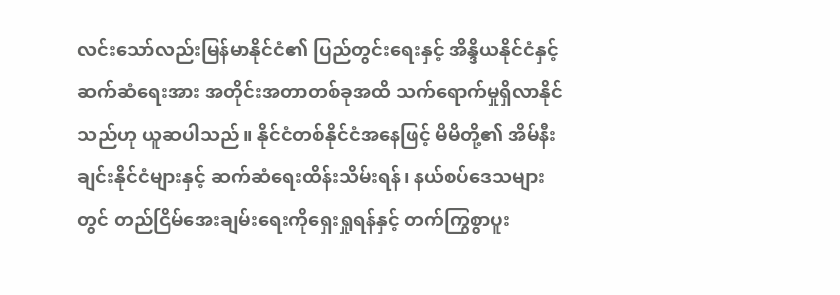လင်းသော်လည်းမြန်မာနိုင်ငံ၏ ပြည်တွင်းရေးနှင့် အိန္ဒိယနိုင်ငံနှင့် ဆက်ဆံရေးအား အတိုင်းအတာတစ်ခုအထိ သက်ရောက်မှုရှိလာနိုင်သည်ဟု ယူဆပါသည်။ နိုင်ငံတစ်နိုင်ငံအနေဖြင့် မိမိတို့၏ အိမ်နီးချင်းနိုင်ငံများနှင့် ဆက်ဆံရေးထိန်းသိမ်းရန်၊ နယ်စပ်ဒေသများတွင် တည်ငြိမ်အေးချမ်းရေးကိုရှေးရှုရန်နှင့် တက်ကြွစွာပူး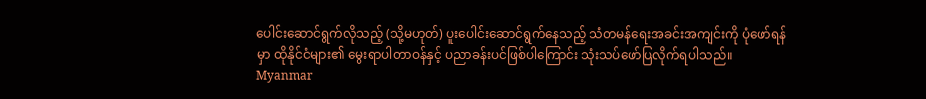ပေါင်းဆောင်ရွက်လိုသည့် (သို့မဟုတ်) ပူးပေါင်းဆောင်ရွက်နေသည့် သံတမန်ရေးအခင်းအကျင်းကို ပုံဖော်ရန်မှာ ထိုနိုင်ငံများ၏ မွေးရာပါတာဝန်နှင့် ပညာခန်းပင်ဖြစ်ပါကြောင်း သုံးသပ်ဖော်ပြလိုက်ရပါသည်။
Myanmar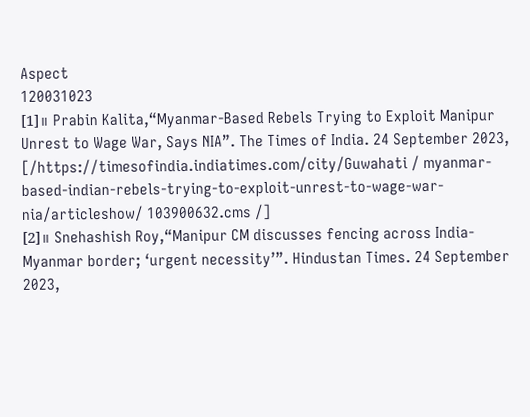Aspect
120031023
[1]။ Prabin Kalita,“Myanmar-Based Rebels Trying to Exploit Manipur Unrest to Wage War, Says NIA”. The Times of India. 24 September 2023, [/https://timesofindia.indiatimes.com/city/Guwahati / myanmar-based-indian-rebels-trying-to-exploit-unrest-to-wage-war-nia/articleshow/ 103900632.cms /]
[2]။ Snehashish Roy,“Manipur CM discusses fencing across India-Myanmar border; ‘urgent necessity’”. Hindustan Times. 24 September 2023,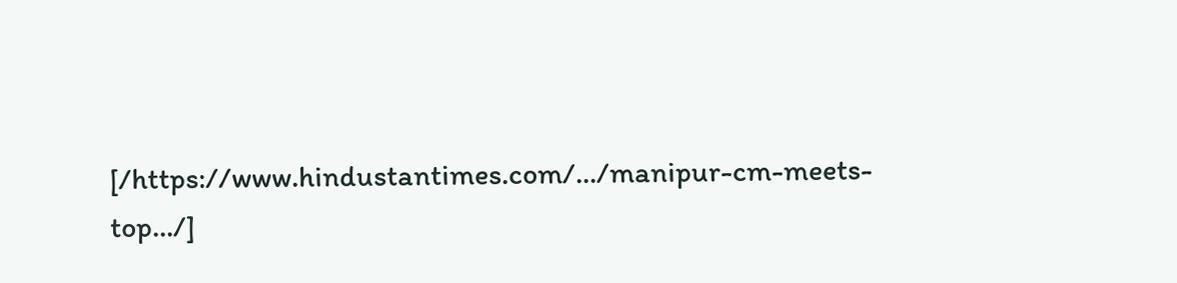[/https://www.hindustantimes.com/.../manipur-cm-meets-top.../]